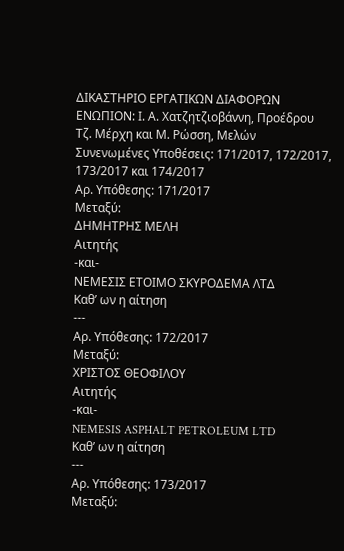ΔΙΚΑΣΤΗΡΙΟ ΕΡΓΑΤΙΚΩΝ ΔΙΑΦΟΡΩΝ
ΕΝΩΠΙΟΝ: Ι. Α. Χατζητζιοβάννη, Προέδρου
Τζ. Μέρχη και Μ. Ρώσση, Μελών
Συνενωμένες Υποθέσεις: 171/2017, 172/2017,
173/2017 και 174/2017
Αρ. Υπόθεσης: 171/2017
Μεταξύ:
ΔΗΜΗΤΡΗΣ ΜΕΛΗ
Αιτητής
-και-
ΝΕΜΕΣΙΣ ΕΤΟΙΜΟ ΣΚΥΡΟΔΕΜΑ ΛΤΔ
Καθ’ ων η αίτηση
---
Αρ. Υπόθεσης: 172/2017
Μεταξύ:
ΧΡΙΣΤΟΣ ΘΕΟΦΙΛΟΥ
Αιτητής
-και-
NEMESIS ASPHALT PETROLEUM LTD
Καθ’ ων η αίτηση
---
Αρ. Υπόθεσης: 173/2017
Μεταξύ: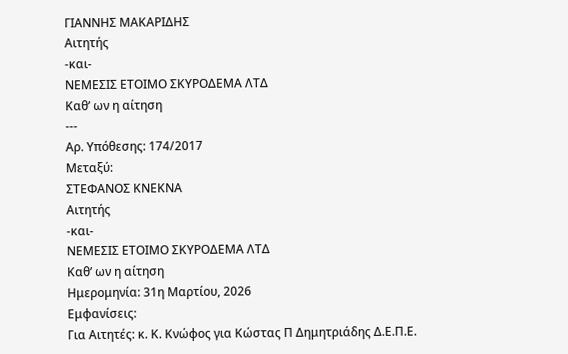ΓΙΑΝΝΗΣ ΜΑΚΑΡΙΔΗΣ
Αιτητής
-και-
ΝΕΜΕΣΙΣ ΕΤΟΙΜΟ ΣΚΥΡΟΔΕΜΑ ΛΤΔ
Καθ’ ων η αίτηση
---
Αρ. Υπόθεσης: 174/2017
Μεταξύ:
ΣΤΕΦΑΝΟΣ ΚΝΕΚΝΑ
Αιτητής
-και-
ΝΕΜΕΣΙΣ ΕΤΟΙΜΟ ΣΚΥΡΟΔΕΜΑ ΛΤΔ
Καθ’ ων η αίτηση
Ημερομηνία: 31η Μαρτίου, 2026
Εμφανίσεις:
Για Αιτητές: κ. Κ. Κνώφος για Κώστας Π Δημητριάδης Δ.Ε.Π.Ε.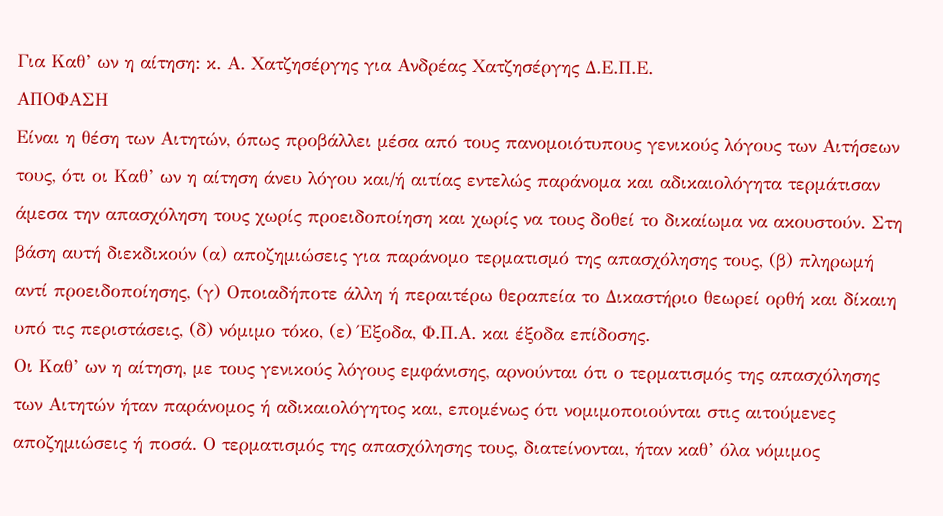Για Καθ’ ων η αίτηση: κ. Α. Χατζησέργης για Ανδρέας Χατζησέργης Δ.Ε.Π.Ε.
ΑΠΟΦΑΣΗ
Είναι η θέση των Αιτητών, όπως προβάλλει μέσα από τους πανομοιότυπους γενικούς λόγους των Αιτήσεων τους, ότι οι Καθ’ ων η αίτηση άνευ λόγου και/ή αιτίας εντελώς παράνομα και αδικαιολόγητα τερμάτισαν άμεσα την απασχόληση τους χωρίς προειδοποίηση και χωρίς να τους δοθεί το δικαίωμα να ακουστούν. Στη βάση αυτή διεκδικούν (α) αποζημιώσεις για παράνομο τερματισμό της απασχόλησης τους, (β) πληρωμή αντί προειδοποίησης, (γ) Οποιαδήποτε άλλη ή περαιτέρω θεραπεία το Δικαστήριο θεωρεί ορθή και δίκαιη υπό τις περιστάσεις, (δ) νόμιμο τόκο, (ε) Έξοδα, Φ.Π.Α. και έξοδα επίδοσης.
Οι Καθ’ ων η αίτηση, με τους γενικούς λόγους εμφάνισης, αρνούνται ότι ο τερματισμός της απασχόλησης των Αιτητών ήταν παράνομος ή αδικαιολόγητος και, επομένως ότι νομιμοποιούνται στις αιτούμενες αποζημιώσεις ή ποσά. Ο τερματισμός της απασχόλησης τους, διατείνονται, ήταν καθ’ όλα νόμιμος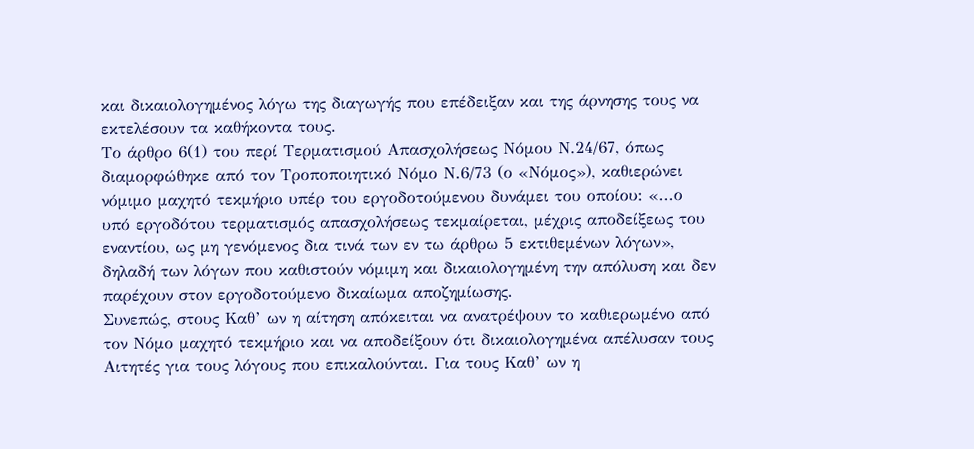και δικαιολογημένος λόγω της διαγωγής που επέδειξαν και της άρνησης τους να εκτελέσουν τα καθήκοντα τους.
Το άρθρο 6(1) του περί Τερματισμού Απασχολήσεως Νόμου Ν.24/67, όπως διαμορφώθηκε από τον Τροποποιητικό Νόμο Ν.6/73 (ο «Νόμος»), καθιερώνει νόμιμο μαχητό τεκμήριο υπέρ του εργοδοτούμενου δυνάμει του οποίου: «...ο υπό εργοδότου τερματισμός απασχολήσεως τεκμαίρεται, μέχρις αποδείξεως του εναντίου, ως μη γενόμενος δια τινά των εν τω άρθρω 5 εκτιθεμένων λόγων», δηλαδή των λόγων που καθιστούν νόμιμη και δικαιολογημένη την απόλυση και δεν παρέχουν στον εργοδοτούμενο δικαίωμα αποζημίωσης.
Συνεπώς, στους Καθ’ ων η αίτηση απόκειται να ανατρέψουν το καθιερωμένο από τον Νόμο μαχητό τεκμήριο και να αποδείξουν ότι δικαιολογημένα απέλυσαν τους Αιτητές για τους λόγους που επικαλούνται. Για τους Καθ’ ων η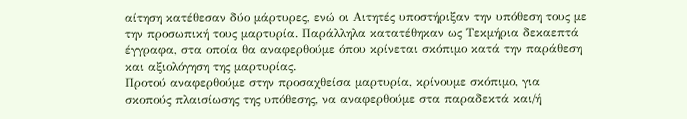αίτηση κατέθεσαν δύο μάρτυρες, ενώ οι Αιτητές υποστήριξαν την υπόθεση τους με την προσωπική τους μαρτυρία. Παράλληλα κατατέθηκαν ως Τεκμήρια δεκαεπτά έγγραφα, στα οποία θα αναφερθούμε όπου κρίνεται σκόπιμο κατά την παράθεση και αξιολόγηση της μαρτυρίας.
Προτού αναφερθούμε στην προσαχθείσα μαρτυρία, κρίνουμε σκόπιμο, για σκοπούς πλαισίωσης της υπόθεσης, να αναφερθούμε στα παραδεκτά και/ή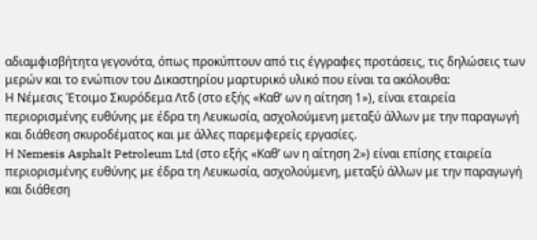αδιαμφισβήτητα γεγονότα, όπως προκύπτουν από τις έγγραφες προτάσεις, τις δηλώσεις των μερών και το ενώπιον του Δικαστηρίου μαρτυρικό υλικό που είναι τα ακόλουθα:
Η Νέμεσις Έτοιμο Σκυρόδεμα Λτδ (στο εξής «Καθ’ ων η αίτηση 1»), είναι εταιρεία περιορισμένης ευθύνης με έδρα τη Λευκωσία, ασχολούμενη μεταξύ άλλων με την παραγωγή και διάθεση σκυροδέματος και με άλλες παρεμφερείς εργασίες.
Η Nemesis Asphalt Petroleum Ltd (στο εξής «Καθ’ ων η αίτηση 2») είναι επίσης εταιρεία περιορισμένης ευθύνης με έδρα τη Λευκωσία, ασχολούμενη, μεταξύ άλλων με την παραγωγή και διάθεση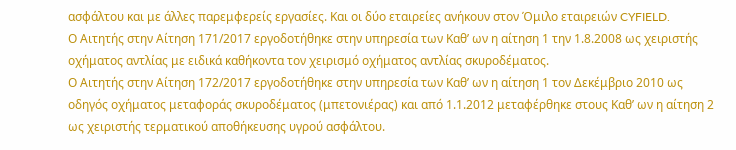ασφάλτου και με άλλες παρεμφερείς εργασίες. Και οι δύο εταιρείες ανήκουν στον Όμιλο εταιρειών CYFIELD.
Ο Αιτητής στην Αίτηση 171/2017 εργοδοτήθηκε στην υπηρεσία των Καθ’ ων η αίτηση 1 την 1.8.2008 ως χειριστής οχήματος αντλίας με ειδικά καθήκοντα τον χειρισμό οχήματος αντλίας σκυροδέματος.
Ο Αιτητής στην Αίτηση 172/2017 εργοδοτήθηκε στην υπηρεσία των Καθ’ ων η αίτηση 1 τον Δεκέμβριο 2010 ως οδηγός οχήματος μεταφοράς σκυροδέματος (μπετονιέρας) και από 1.1.2012 μεταφέρθηκε στους Καθ’ ων η αίτηση 2 ως χειριστής τερματικού αποθήκευσης υγρού ασφάλτου.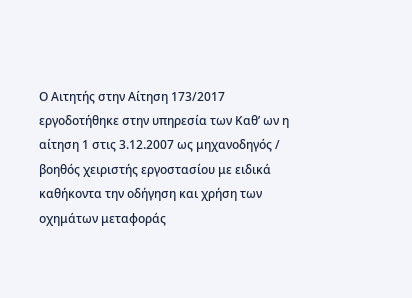Ο Αιτητής στην Αίτηση 173/2017 εργοδοτήθηκε στην υπηρεσία των Καθ’ ων η αίτηση 1 στις 3.12.2007 ως μηχανοδηγός / βοηθός χειριστής εργοστασίου με ειδικά καθήκοντα την οδήγηση και χρήση των οχημάτων μεταφοράς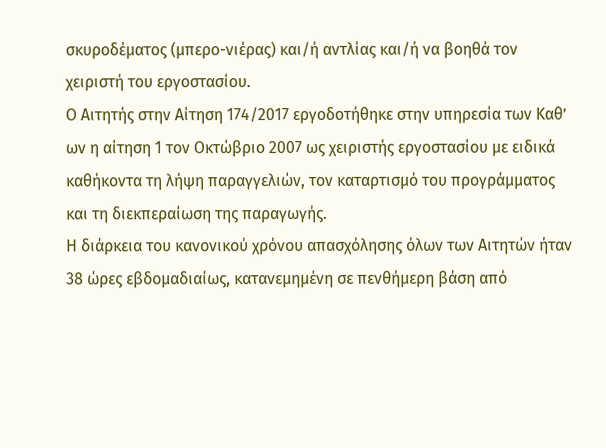σκυροδέματος (μπερο-νιέρας) και/ή αντλίας και/ή να βοηθά τον χειριστή του εργοστασίου.
Ο Αιτητής στην Αίτηση 174/2017 εργοδοτήθηκε στην υπηρεσία των Καθ’ ων η αίτηση 1 τον Οκτώβριο 2007 ως χειριστής εργοστασίου με ειδικά καθήκοντα τη λήψη παραγγελιών, τον καταρτισμό του προγράμματος και τη διεκπεραίωση της παραγωγής.
Η διάρκεια του κανονικού χρόνου απασχόλησης όλων των Αιτητών ήταν 38 ώρες εβδομαδιαίως, κατανεμημένη σε πενθήμερη βάση από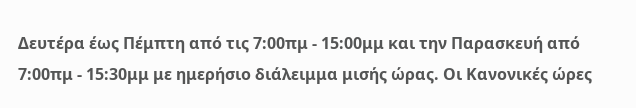Δευτέρα έως Πέμπτη από τις 7:00πμ - 15:00μμ και την Παρασκευή από 7:00πμ - 15:30μμ με ημερήσιο διάλειμμα μισής ώρας. Οι Κανονικές ώρες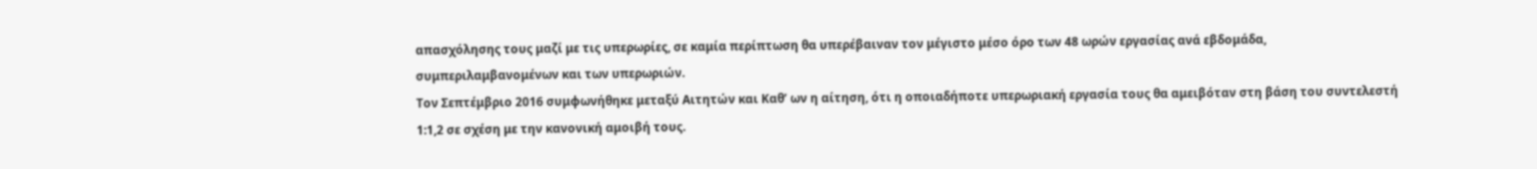απασχόλησης τους μαζί με τις υπερωρίες, σε καμία περίπτωση θα υπερέβαιναν τον μέγιστο μέσο όρο των 48 ωρών εργασίας ανά εβδομάδα, συμπεριλαμβανομένων και των υπερωριών.
Τον Σεπτέμβριο 2016 συμφωνήθηκε μεταξύ Αιτητών και Καθ’ ων η αίτηση, ότι η οποιαδήποτε υπερωριακή εργασία τους θα αμειβόταν στη βάση του συντελεστή 1:1,2 σε σχέση με την κανονική αμοιβή τους.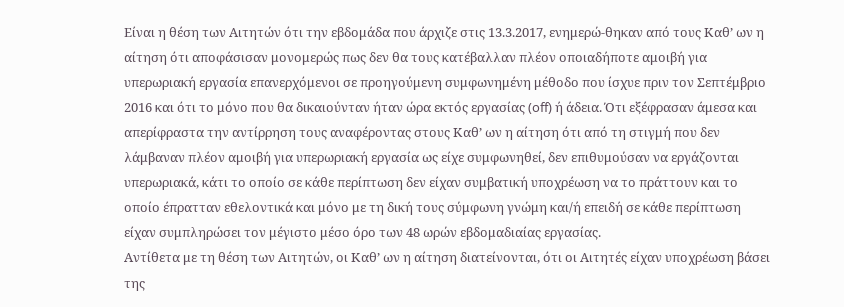Είναι η θέση των Αιτητών ότι την εβδομάδα που άρχιζε στις 13.3.2017, ενημερώ-θηκαν από τους Καθ’ ων η αίτηση ότι αποφάσισαν μονομερώς πως δεν θα τους κατέβαλλαν πλέον οποιαδήποτε αμοιβή για υπερωριακή εργασία επανερχόμενοι σε προηγούμενη συμφωνημένη μέθοδο που ίσχυε πριν τον Σεπτέμβριο 2016 και ότι το μόνο που θα δικαιούνταν ήταν ώρα εκτός εργασίας (off) ή άδεια. Ότι εξέφρασαν άμεσα και απερίφραστα την αντίρρηση τους αναφέροντας στους Καθ’ ων η αίτηση ότι από τη στιγμή που δεν λάμβαναν πλέον αμοιβή για υπερωριακή εργασία ως είχε συμφωνηθεί, δεν επιθυμούσαν να εργάζονται υπερωριακά, κάτι το οποίο σε κάθε περίπτωση δεν είχαν συμβατική υποχρέωση να το πράττουν και το οποίο έπρατταν εθελοντικά και μόνο με τη δική τους σύμφωνη γνώμη και/ή επειδή σε κάθε περίπτωση είχαν συμπληρώσει τον μέγιστο μέσο όρο των 48 ωρών εβδομαδιαίας εργασίας.
Αντίθετα με τη θέση των Αιτητών, οι Καθ’ ων η αίτηση διατείνονται, ότι οι Αιτητές είχαν υποχρέωση βάσει της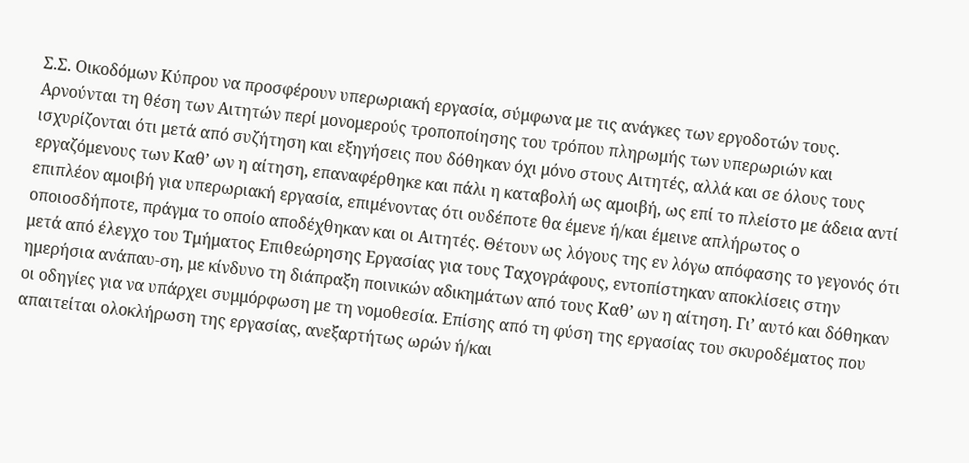Σ.Σ. Οικοδόμων Κύπρου να προσφέρουν υπερωριακή εργασία, σύμφωνα με τις ανάγκες των εργοδοτών τους. Αρνούνται τη θέση των Αιτητών περί μονομερούς τροποποίησης του τρόπου πληρωμής των υπερωριών και ισχυρίζονται ότι μετά από συζήτηση και εξηγήσεις που δόθηκαν όχι μόνο στους Αιτητές, αλλά και σε όλους τους εργαζόμενους των Καθ’ ων η αίτηση, επαναφέρθηκε και πάλι η καταβολή ως αμοιβή, ως επί το πλείστο με άδεια αντί επιπλέον αμοιβή για υπερωριακή εργασία, επιμένοντας ότι ουδέποτε θα έμενε ή/και έμεινε απλήρωτος ο οποιοσδήποτε, πράγμα το οποίο αποδέχθηκαν και οι Αιτητές. Θέτουν ως λόγους της εν λόγω απόφασης το γεγονός ότι μετά από έλεγχο του Τμήματος Επιθεώρησης Εργασίας για τους Ταχογράφους, εντοπίστηκαν αποκλίσεις στην ημερήσια ανάπαυ-ση, με κίνδυνο τη διάπραξη ποινικών αδικημάτων από τους Καθ’ ων η αίτηση. Γι’ αυτό και δόθηκαν οι οδηγίες για να υπάρχει συμμόρφωση με τη νομοθεσία. Επίσης από τη φύση της εργασίας του σκυροδέματος που απαιτείται ολοκλήρωση της εργασίας, ανεξαρτήτως ωρών ή/και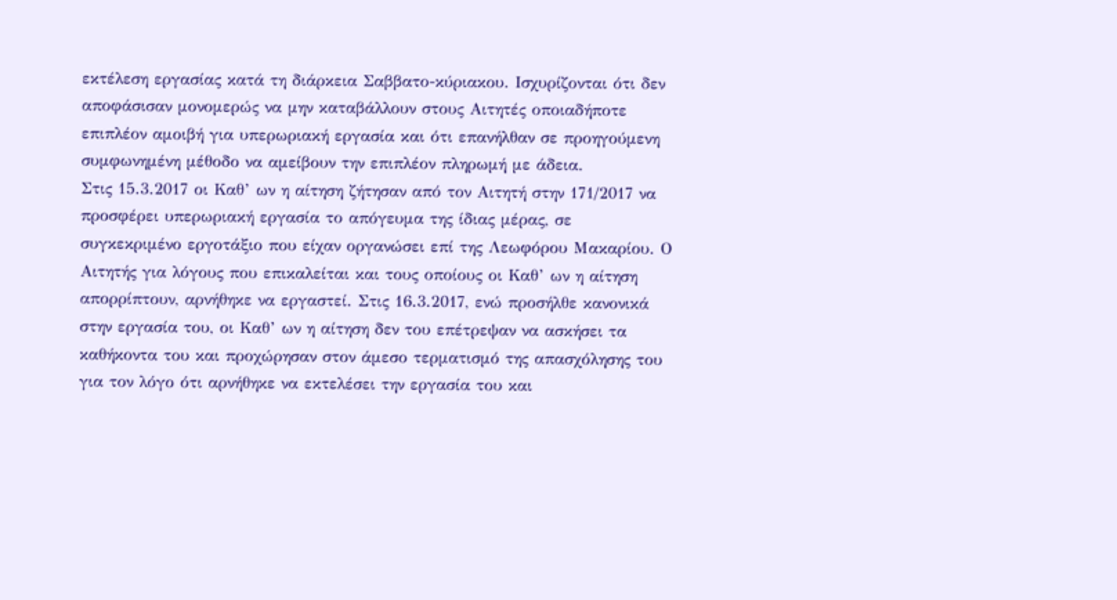εκτέλεση εργασίας κατά τη διάρκεια Σαββατο-κύριακου. Ισχυρίζονται ότι δεν αποφάσισαν μονομερώς να μην καταβάλλουν στους Αιτητές οποιαδήποτε επιπλέον αμοιβή για υπερωριακή εργασία και ότι επανήλθαν σε προηγούμενη συμφωνημένη μέθοδο να αμείβουν την επιπλέον πληρωμή με άδεια.
Στις 15.3.2017 οι Καθ’ ων η αίτηση ζήτησαν από τον Αιτητή στην 171/2017 να προσφέρει υπερωριακή εργασία το απόγευμα της ίδιας μέρας, σε συγκεκριμένο εργοτάξιο που είχαν οργανώσει επί της Λεωφόρου Μακαρίου. Ο Αιτητής για λόγους που επικαλείται και τους οποίους οι Καθ’ ων η αίτηση απορρίπτουν, αρνήθηκε να εργαστεί. Στις 16.3.2017, ενώ προσήλθε κανονικά στην εργασία του, οι Καθ’ ων η αίτηση δεν του επέτρεψαν να ασκήσει τα καθήκοντα του και προχώρησαν στον άμεσο τερματισμό της απασχόλησης του για τον λόγο ότι αρνήθηκε να εκτελέσει την εργασία του και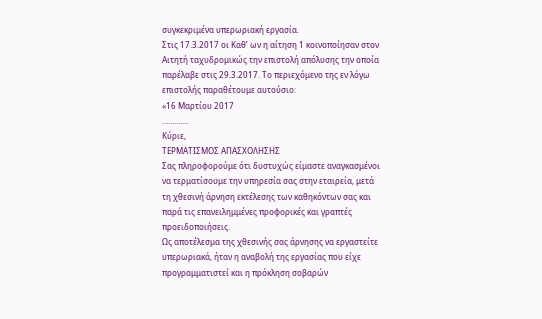συγκεκριμένα υπερωριακή εργασία.
Στις 17.3.2017 οι Καθ’ ων η αίτηση 1 κοινοποίησαν στον Αιτητή ταχυδρομικώς την επιστολή απόλυσης την οποία παρέλαβε στις 29.3.2017. Το περιεχόμενο της εν λόγω επιστολής παραθέτουμε αυτούσιο:
«16 Μαρτίου 2017
………….
Κύριε,
ΤΕΡΜΑΤΙΣΜΟΣ ΑΠΑΣΧΟΛΗΣΗΣ
Σας πληροφορούμε ότι δυστυχώς είμαστε αναγκασμένοι να τερματίσουμε την υπηρεσία σας στην εταιρεία, μετά τη χθεσινή άρνηση εκτέλεσης των καθηκόντων σας και παρά τις επανειλημμένες προφορικές και γραπτές προειδοποιήσεις.
Ως αποτέλεσμα της χθεσινής σας άρνησης να εργαστείτε υπερωριακά, ήταν η αναβολή της εργασίας που είχε προγραμματιστεί και η πρόκληση σοβαρών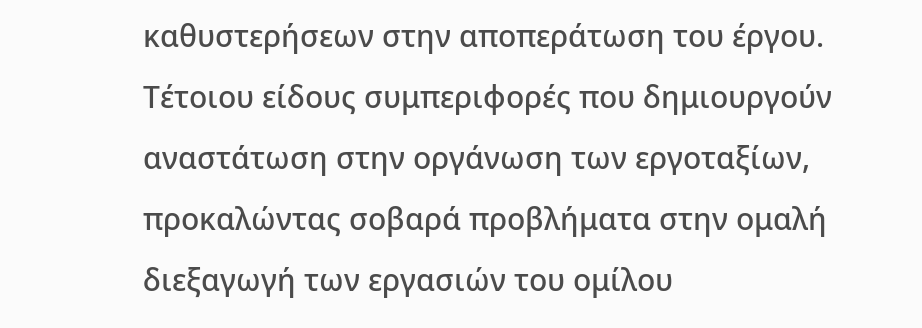καθυστερήσεων στην αποπεράτωση του έργου.
Τέτοιου είδους συμπεριφορές που δημιουργούν αναστάτωση στην οργάνωση των εργοταξίων, προκαλώντας σοβαρά προβλήματα στην ομαλή διεξαγωγή των εργασιών του ομίλου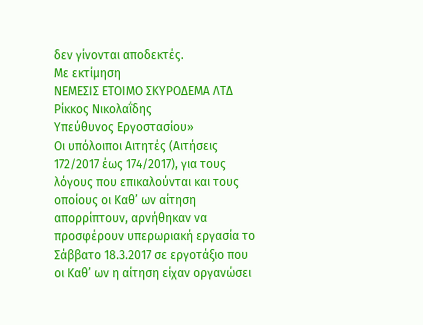δεν γίνονται αποδεκτές.
Με εκτίμηση
ΝΕΜΕΣΙΣ ΕΤΟΙΜΟ ΣΚΥΡΟΔΕΜΑ ΛΤΔ
Ρίκκος Νικολαΐδης
Υπεύθυνος Εργοστασίου»
Οι υπόλοιποι Αιτητές (Αιτήσεις 172/2017 έως 174/2017), για τους λόγους που επικαλούνται και τους οποίους οι Καθ’ ων αίτηση απορρίπτουν, αρνήθηκαν να προσφέρουν υπερωριακή εργασία το Σάββατο 18.3.2017 σε εργοτάξιο που οι Καθ’ ων η αίτηση είχαν οργανώσει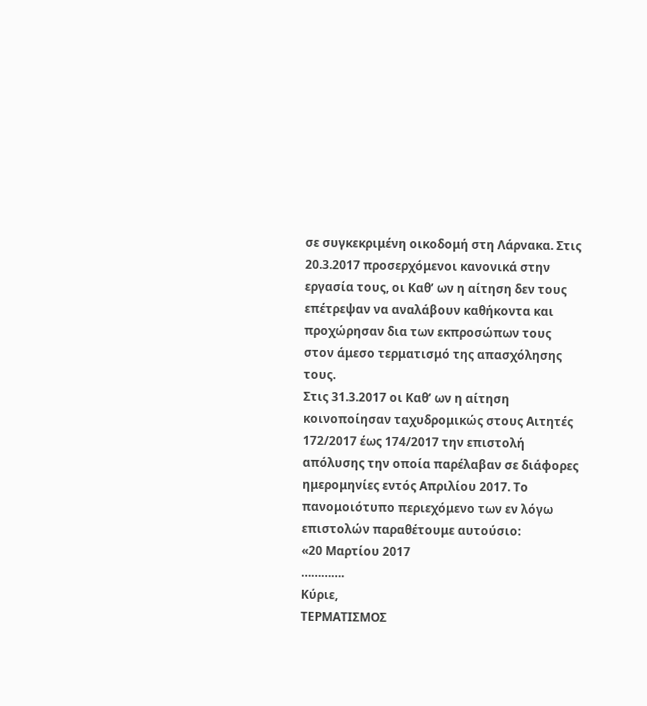σε συγκεκριμένη οικοδομή στη Λάρνακα. Στις 20.3.2017 προσερχόμενοι κανονικά στην εργασία τους, οι Καθ’ ων η αίτηση δεν τους επέτρεψαν να αναλάβουν καθήκοντα και προχώρησαν δια των εκπροσώπων τους στον άμεσο τερματισμό της απασχόλησης τους.
Στις 31.3.2017 οι Καθ’ ων η αίτηση κοινοποίησαν ταχυδρομικώς στους Αιτητές 172/2017 έως 174/2017 την επιστολή απόλυσης την οποία παρέλαβαν σε διάφορες ημερομηνίες εντός Απριλίου 2017. Το πανομοιότυπο περιεχόμενο των εν λόγω επιστολών παραθέτουμε αυτούσιο:
«20 Μαρτίου 2017
………….
Κύριε,
ΤΕΡΜΑΤΙΣΜΟΣ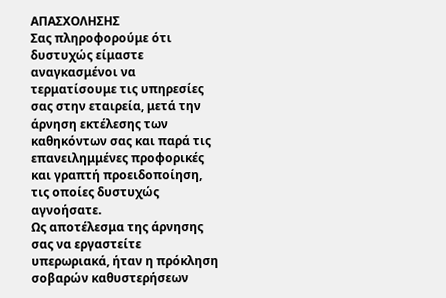ΑΠΑΣΧΟΛΗΣΗΣ
Σας πληροφορούμε ότι δυστυχώς είμαστε αναγκασμένοι να τερματίσουμε τις υπηρεσίες σας στην εταιρεία, μετά την άρνηση εκτέλεσης των καθηκόντων σας και παρά τις επανειλημμένες προφορικές και γραπτή προειδοποίηση, τις οποίες δυστυχώς αγνοήσατε.
Ως αποτέλεσμα της άρνησης σας να εργαστείτε υπερωριακά, ήταν η πρόκληση σοβαρών καθυστερήσεων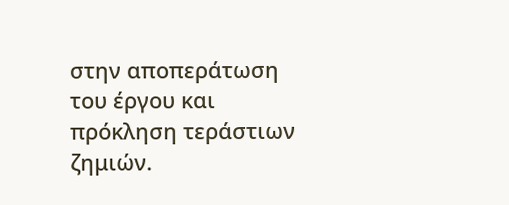στην αποπεράτωση του έργου και πρόκληση τεράστιων ζημιών.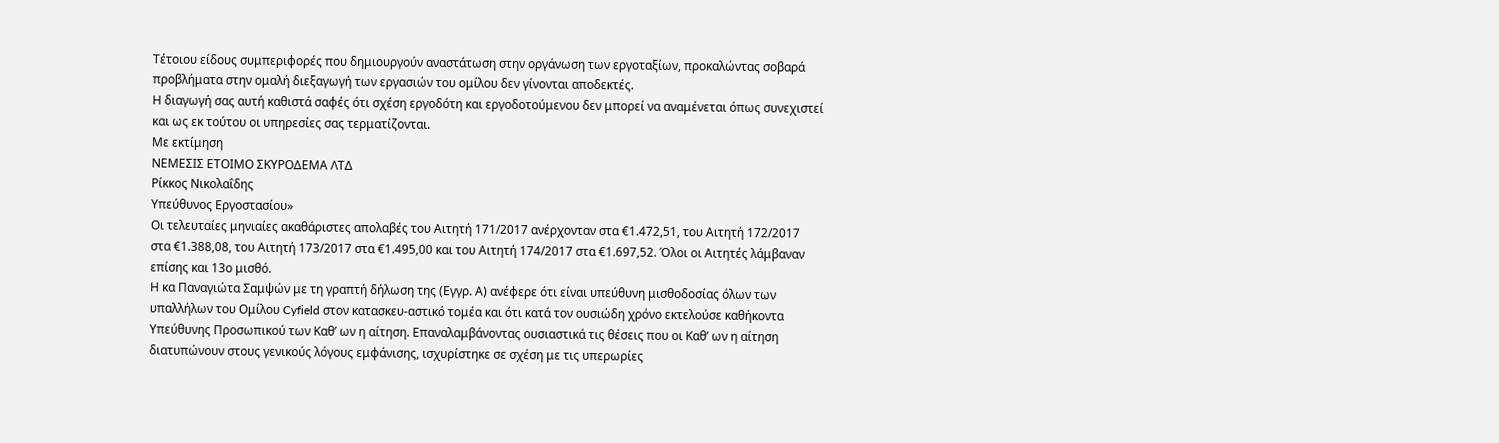Τέτοιου είδους συμπεριφορές που δημιουργούν αναστάτωση στην οργάνωση των εργοταξίων, προκαλώντας σοβαρά προβλήματα στην ομαλή διεξαγωγή των εργασιών του ομίλου δεν γίνονται αποδεκτές.
Η διαγωγή σας αυτή καθιστά σαφές ότι σχέση εργοδότη και εργοδοτούμενου δεν μπορεί να αναμένεται όπως συνεχιστεί και ως εκ τούτου οι υπηρεσίες σας τερματίζονται.
Με εκτίμηση
ΝΕΜΕΣΙΣ ΕΤΟΙΜΟ ΣΚΥΡΟΔΕΜΑ ΛΤΔ
Ρίκκος Νικολαΐδης
Υπεύθυνος Εργοστασίου»
Οι τελευταίες μηνιαίες ακαθάριστες απολαβές του Αιτητή 171/2017 ανέρχονταν στα €1.472,51, του Αιτητή 172/2017 στα €1.388,08, του Αιτητή 173/2017 στα €1.495,00 και του Αιτητή 174/2017 στα €1.697,52. Όλοι οι Αιτητές λάμβαναν επίσης και 13ο μισθό.
Η κα Παναγιώτα Σαμψών με τη γραπτή δήλωση της (Εγγρ. Α) ανέφερε ότι είναι υπεύθυνη μισθοδοσίας όλων των υπαλλήλων του Ομίλου Cyfield στον κατασκευ-αστικό τομέα και ότι κατά τον ουσιώδη χρόνο εκτελούσε καθήκοντα Υπεύθυνης Προσωπικού των Καθ’ ων η αίτηση. Επαναλαμβάνοντας ουσιαστικά τις θέσεις που οι Καθ’ ων η αίτηση διατυπώνουν στους γενικούς λόγους εμφάνισης, ισχυρίστηκε σε σχέση με τις υπερωρίες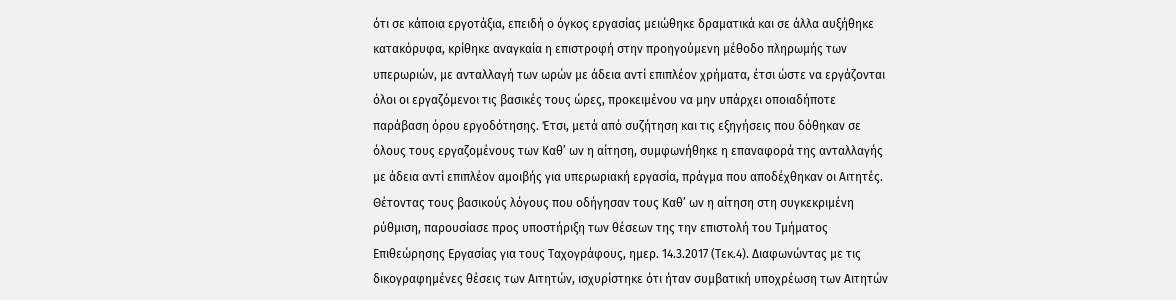ότι σε κάποια εργοτάξια, επειδή ο όγκος εργασίας μειώθηκε δραματικά και σε άλλα αυξήθηκε κατακόρυφα, κρίθηκε αναγκαία η επιστροφή στην προηγούμενη μέθοδο πληρωμής των υπερωριών, με ανταλλαγή των ωρών με άδεια αντί επιπλέον χρήματα, έτσι ώστε να εργάζονται όλοι οι εργαζόμενοι τις βασικές τους ώρες, προκειμένου να μην υπάρχει οποιαδήποτε παράβαση όρου εργοδότησης. Έτσι, μετά από συζήτηση και τις εξηγήσεις που δόθηκαν σε όλους τους εργαζομένους των Καθ’ ων η αίτηση, συμφωνήθηκε η επαναφορά της ανταλλαγής με άδεια αντί επιπλέον αμοιβής για υπερωριακή εργασία, πράγμα που αποδέχθηκαν οι Αιτητές. Θέτοντας τους βασικούς λόγους που οδήγησαν τους Καθ’ ων η αίτηση στη συγκεκριμένη ρύθμιση, παρουσίασε προς υποστήριξη των θέσεων της την επιστολή του Τμήματος Επιθεώρησης Εργασίας για τους Ταχογράφους, ημερ. 14.3.2017 (Τεκ.4). Διαφωνώντας με τις δικογραφημένες θέσεις των Αιτητών, ισχυρίστηκε ότι ήταν συμβατική υποχρέωση των Αιτητών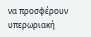να προσφέρουν υπερωριακή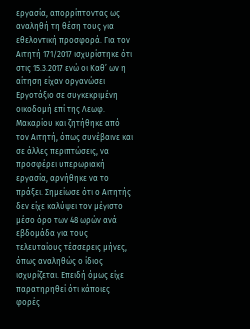εργασία, απορρίπτοντας ως αναληθή τη θέση τους για εθελοντική προσφορά. Για τον Αιτητή 171/2017 ισχυρίστηκε ότι στις 15.3.2017 ενώ οι Καθ’ ων η αίτηση είχαν οργανώσει Εργοτάξιο σε συγκεκριμένη οικοδομή επί της Λεωφ. Μακαρίου και ζητήθηκε από τον Αιτητή, όπως συνέβαινε και σε άλλες περιπτώσεις, να προσφέρει υπερωριακή εργασία, αρνήθηκε να το πράξει. Σημείωσε ότι ο Αιτητής δεν είχε καλύψει τον μέγιστο μέσο όρο των 48 ωρών ανά εβδομάδα για τους τελευταίους τέσσερεις μήνες, όπως αναληθώς ο ίδιος ισχυρίζεται. Επειδή όμως είχε παρατηρηθεί ότι κάποιες φορές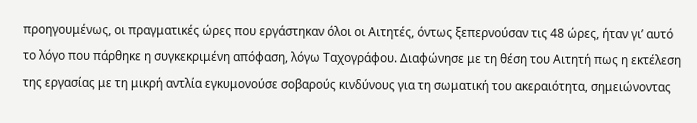προηγουμένως, οι πραγματικές ώρες που εργάστηκαν όλοι οι Αιτητές, όντως ξεπερνούσαν τις 48 ώρες, ήταν γι’ αυτό το λόγο που πάρθηκε η συγκεκριμένη απόφαση, λόγω Ταχογράφου. Διαφώνησε με τη θέση του Αιτητή πως η εκτέλεση της εργασίας με τη μικρή αντλία εγκυμονούσε σοβαρούς κινδύνους για τη σωματική του ακεραιότητα, σημειώνοντας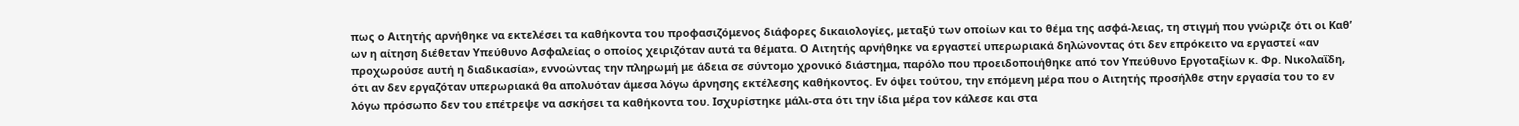πως ο Αιτητής αρνήθηκε να εκτελέσει τα καθήκοντα του προφασιζόμενος διάφορες δικαιολογίες, μεταξύ των οποίων και το θέμα της ασφά-λειας, τη στιγμή που γνώριζε ότι οι Καθ’ ων η αίτηση διέθεταν Υπεύθυνο Ασφαλείας ο οποίος χειριζόταν αυτά τα θέματα. Ο Αιτητής αρνήθηκε να εργαστεί υπερωριακά δηλώνοντας ότι δεν επρόκειτο να εργαστεί «αν προχωρούσε αυτή η διαδικασία», εννοώντας την πληρωμή με άδεια σε σύντομο χρονικό διάστημα, παρόλο που προειδοποιήθηκε από τον Υπεύθυνο Εργοταξίων κ. Φρ. Νικολαΐδη, ότι αν δεν εργαζόταν υπερωριακά θα απολυόταν άμεσα λόγω άρνησης εκτέλεσης καθήκοντος. Εν όψει τούτου, την επόμενη μέρα που ο Αιτητής προσήλθε στην εργασία του το εν λόγω πρόσωπο δεν του επέτρεψε να ασκήσει τα καθήκοντα του. Ισχυρίστηκε μάλι-στα ότι την ίδια μέρα τον κάλεσε και στα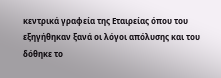κεντρικά γραφεία της Εταιρείας όπου του εξηγήθηκαν ξανά οι λόγοι απόλυσης και του δόθηκε το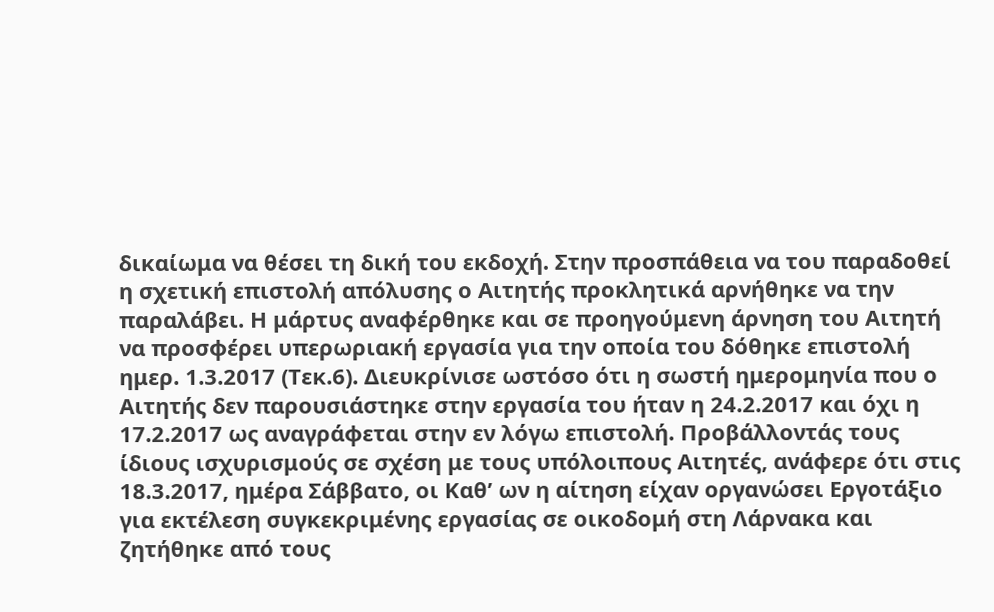δικαίωμα να θέσει τη δική του εκδοχή. Στην προσπάθεια να του παραδοθεί η σχετική επιστολή απόλυσης ο Αιτητής προκλητικά αρνήθηκε να την παραλάβει. Η μάρτυς αναφέρθηκε και σε προηγούμενη άρνηση του Αιτητή να προσφέρει υπερωριακή εργασία για την οποία του δόθηκε επιστολή ημερ. 1.3.2017 (Τεκ.6). Διευκρίνισε ωστόσο ότι η σωστή ημερομηνία που ο Αιτητής δεν παρουσιάστηκε στην εργασία του ήταν η 24.2.2017 και όχι η 17.2.2017 ως αναγράφεται στην εν λόγω επιστολή. Προβάλλοντάς τους ίδιους ισχυρισμούς σε σχέση με τους υπόλοιπους Αιτητές, ανάφερε ότι στις 18.3.2017, ημέρα Σάββατο, οι Καθ’ ων η αίτηση είχαν οργανώσει Εργοτάξιο για εκτέλεση συγκεκριμένης εργασίας σε οικοδομή στη Λάρνακα και ζητήθηκε από τους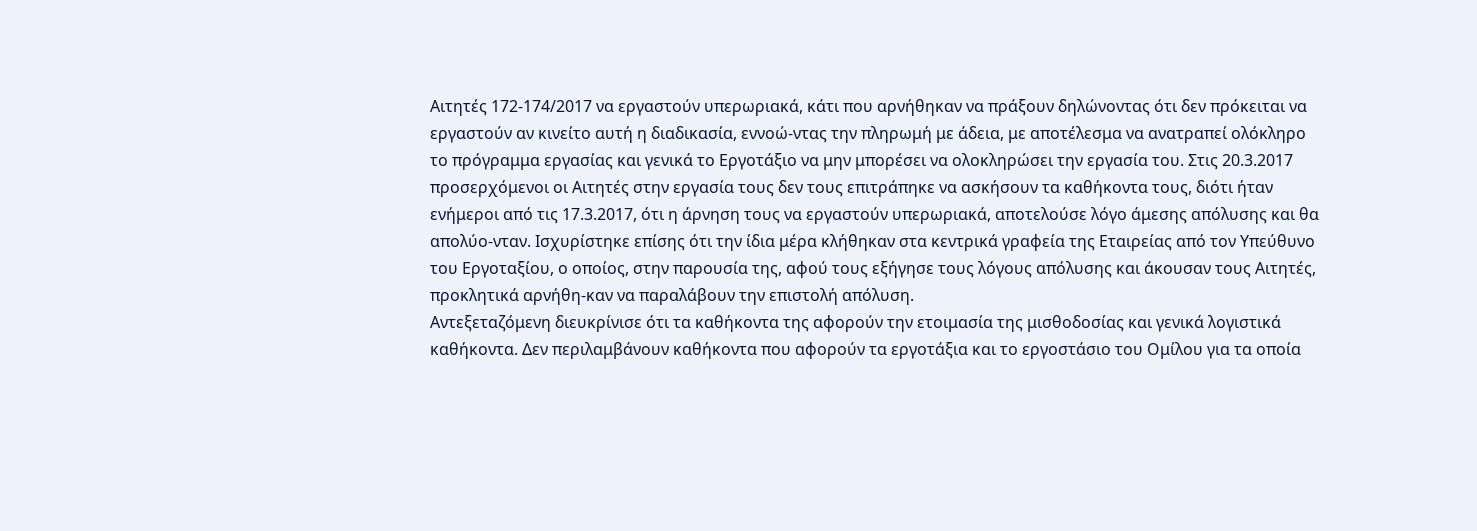Αιτητές 172-174/2017 να εργαστούν υπερωριακά, κάτι που αρνήθηκαν να πράξουν δηλώνοντας ότι δεν πρόκειται να εργαστούν αν κινείτο αυτή η διαδικασία, εννοώ-ντας την πληρωμή με άδεια, με αποτέλεσμα να ανατραπεί ολόκληρο το πρόγραμμα εργασίας και γενικά το Εργοτάξιο να μην μπορέσει να ολοκληρώσει την εργασία του. Στις 20.3.2017 προσερχόμενοι οι Αιτητές στην εργασία τους δεν τους επιτράπηκε να ασκήσουν τα καθήκοντα τους, διότι ήταν ενήμεροι από τις 17.3.2017, ότι η άρνηση τους να εργαστούν υπερωριακά, αποτελούσε λόγο άμεσης απόλυσης και θα απολύο-νταν. Ισχυρίστηκε επίσης ότι την ίδια μέρα κλήθηκαν στα κεντρικά γραφεία της Εταιρείας από τον Υπεύθυνο του Εργοταξίου, ο οποίος, στην παρουσία της, αφού τους εξήγησε τους λόγους απόλυσης και άκουσαν τους Αιτητές, προκλητικά αρνήθη-καν να παραλάβουν την επιστολή απόλυση.
Αντεξεταζόμενη διευκρίνισε ότι τα καθήκοντα της αφορούν την ετοιμασία της μισθοδοσίας και γενικά λογιστικά καθήκοντα. Δεν περιλαμβάνουν καθήκοντα που αφορούν τα εργοτάξια και το εργοστάσιο του Ομίλου για τα οποία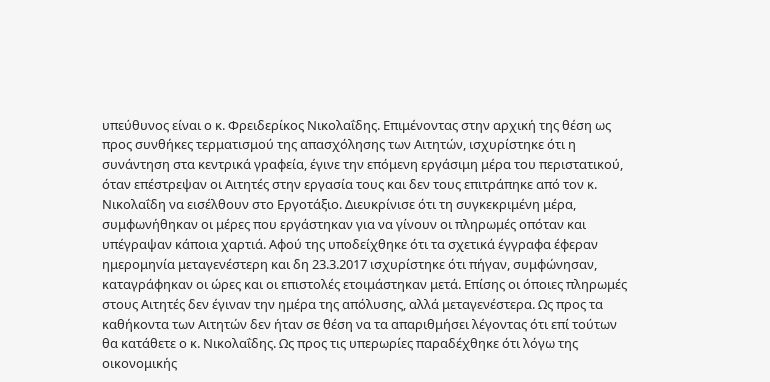υπεύθυνος είναι ο κ. Φρειδερίκος Νικολαΐδης. Επιμένοντας στην αρχική της θέση ως προς συνθήκες τερματισμού της απασχόλησης των Αιτητών, ισχυρίστηκε ότι η συνάντηση στα κεντρικά γραφεία, έγινε την επόμενη εργάσιμη μέρα του περιστατικού, όταν επέστρεψαν οι Αιτητές στην εργασία τους και δεν τους επιτράπηκε από τον κ. Νικολαΐδη να εισέλθουν στο Εργοτάξιο. Διευκρίνισε ότι τη συγκεκριμένη μέρα, συμφωνήθηκαν οι μέρες που εργάστηκαν για να γίνουν οι πληρωμές οπόταν και υπέγραψαν κάποια χαρτιά. Αφού της υποδείχθηκε ότι τα σχετικά έγγραφα έφεραν ημερομηνία μεταγενέστερη και δη 23.3.2017 ισχυρίστηκε ότι πήγαν, συμφώνησαν, καταγράφηκαν οι ώρες και οι επιστολές ετοιμάστηκαν μετά. Επίσης οι όποιες πληρωμές στους Αιτητές δεν έγιναν την ημέρα της απόλυσης, αλλά μεταγενέστερα. Ως προς τα καθήκοντα των Αιτητών δεν ήταν σε θέση να τα απαριθμήσει λέγοντας ότι επί τούτων θα κατάθετε ο κ. Νικολαΐδης. Ως προς τις υπερωρίες παραδέχθηκε ότι λόγω της οικονομικής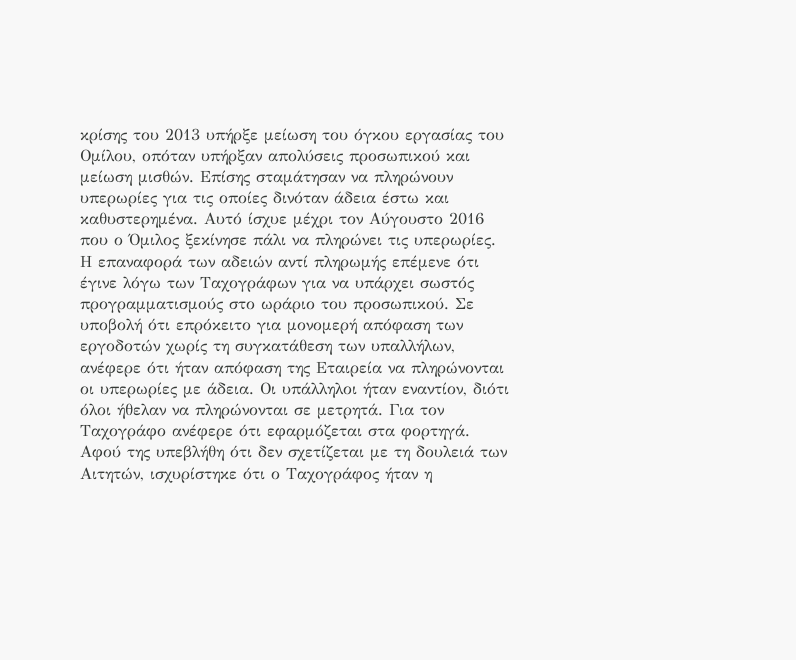κρίσης του 2013 υπήρξε μείωση του όγκου εργασίας του Ομίλου, οπόταν υπήρξαν απολύσεις προσωπικού και μείωση μισθών. Επίσης σταμάτησαν να πληρώνουν υπερωρίες για τις οποίες δινόταν άδεια έστω και καθυστερημένα. Αυτό ίσχυε μέχρι τον Αύγουστο 2016 που ο Όμιλος ξεκίνησε πάλι να πληρώνει τις υπερωρίες. Η επαναφορά των αδειών αντί πληρωμής επέμενε ότι έγινε λόγω των Ταχογράφων για να υπάρχει σωστός προγραμματισμούς στο ωράριο του προσωπικού. Σε υποβολή ότι επρόκειτο για μονομερή απόφαση των εργοδοτών χωρίς τη συγκατάθεση των υπαλλήλων, ανέφερε ότι ήταν απόφαση της Εταιρεία να πληρώνονται οι υπερωρίες με άδεια. Οι υπάλληλοι ήταν εναντίον, διότι όλοι ήθελαν να πληρώνονται σε μετρητά. Για τον Ταχογράφο ανέφερε ότι εφαρμόζεται στα φορτηγά. Αφού της υπεβλήθη ότι δεν σχετίζεται με τη δουλειά των Αιτητών, ισχυρίστηκε ότι ο Ταχογράφος ήταν η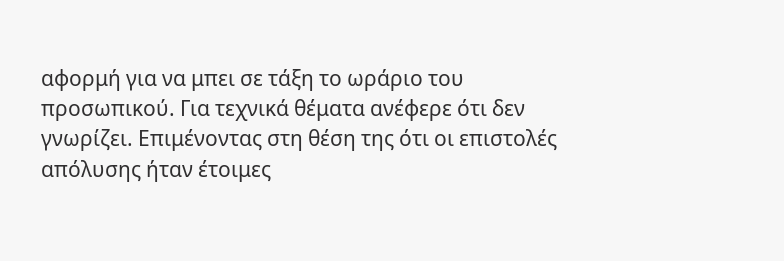αφορμή για να μπει σε τάξη το ωράριο του προσωπικού. Για τεχνικά θέματα ανέφερε ότι δεν γνωρίζει. Επιμένοντας στη θέση της ότι οι επιστολές απόλυσης ήταν έτοιμες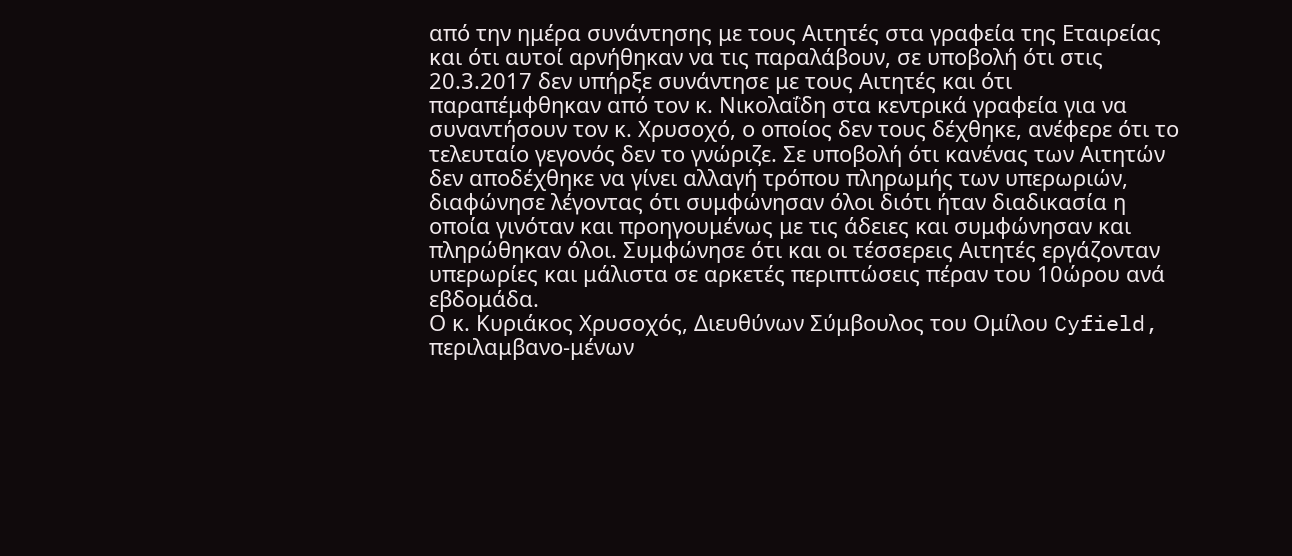από την ημέρα συνάντησης με τους Αιτητές στα γραφεία της Εταιρείας και ότι αυτοί αρνήθηκαν να τις παραλάβουν, σε υποβολή ότι στις 20.3.2017 δεν υπήρξε συνάντησε με τους Αιτητές και ότι παραπέμφθηκαν από τον κ. Νικολαΐδη στα κεντρικά γραφεία για να συναντήσουν τον κ. Χρυσοχό, ο οποίος δεν τους δέχθηκε, ανέφερε ότι το τελευταίο γεγονός δεν το γνώριζε. Σε υποβολή ότι κανένας των Αιτητών δεν αποδέχθηκε να γίνει αλλαγή τρόπου πληρωμής των υπερωριών, διαφώνησε λέγοντας ότι συμφώνησαν όλοι διότι ήταν διαδικασία η οποία γινόταν και προηγουμένως με τις άδειες και συμφώνησαν και πληρώθηκαν όλοι. Συμφώνησε ότι και οι τέσσερεις Αιτητές εργάζονταν υπερωρίες και μάλιστα σε αρκετές περιπτώσεις πέραν του 10ώρου ανά εβδομάδα.
Ο κ. Κυριάκος Χρυσοχός, Διευθύνων Σύμβουλος του Ομίλου Cyfield, περιλαμβανο-μένων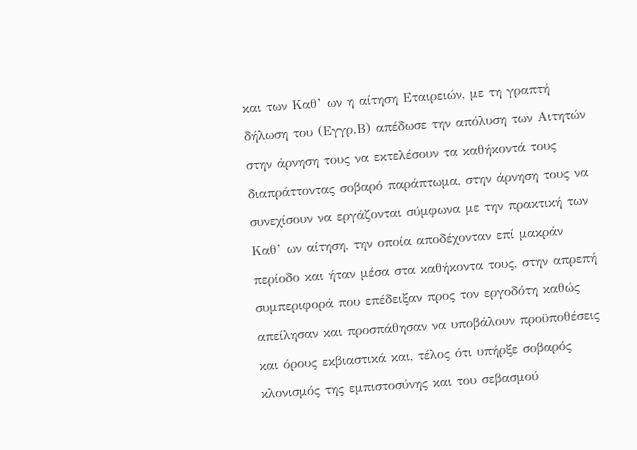και των Καθ’ ων η αίτηση Εταιρειών, με τη γραπτή δήλωση του (Εγγρ.Β) απέδωσε την απόλυση των Αιτητών στην άρνηση τους να εκτελέσουν τα καθήκοντά τους διαπράττοντας σοβαρό παράπτωμα, στην άρνηση τους να συνεχίσουν να εργάζονται σύμφωνα με την πρακτική των Καθ’ ων αίτηση, την οποία αποδέχονταν επί μακράν περίοδο και ήταν μέσα στα καθήκοντα τους, στην απρεπή συμπεριφορά που επέδειξαν προς τον εργοδότη καθώς απείλησαν και προσπάθησαν να υποβάλουν προϋποθέσεις και όρους εκβιαστικά και, τέλος ότι υπήρξε σοβαρός κλονισμός της εμπιστοσύνης και του σεβασμού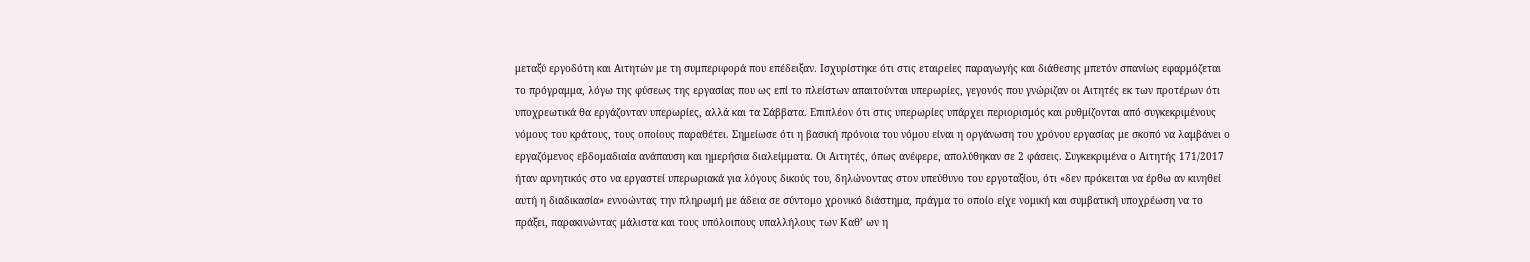μεταξύ εργοδότη και Αιτητών με τη συμπεριφορά που επέδειξαν. Ισχυρίστηκε ότι στις εταιρείες παραγωγής και διάθεσης μπετόν σπανίως εφαρμόζεται το πρόγραμμα, λόγω της φύσεως της εργασίας που ως επί το πλείστων απαιτούνται υπερωρίες, γεγονός που γνώριζαν οι Αιτητές εκ των προτέρων ότι υποχρεωτικά θα εργάζονταν υπερωρίες, αλλά και τα Σάββατα. Επιπλέον ότι στις υπερωρίες υπάρχει περιορισμός και ρυθμίζονται από συγκεκριμένους νόμους του κράτους, τους οποίους παραθέτει. Σημείωσε ότι η βασική πρόνοια του νόμου είναι η οργάνωση του χρόνου εργασίας με σκοπό να λαμβάνει ο εργαζόμενος εβδομαδιαία ανάπαυση και ημερήσια διαλείμματα. Οι Αιτητές, όπως ανέφερε, απολύθηκαν σε 2 φάσεις. Συγκεκριμένα ο Αιτητής 171/2017 ήταν αρνητικός στο να εργαστεί υπερωριακά για λόγους δικούς του, δηλώνοντας στον υπεύθυνο του εργοταξίου, ότι «δεν πρόκειται να έρθω αν κινηθεί αυτή η διαδικασία» εννοώντας την πληρωμή με άδεια σε σύντομο χρονικό διάστημα, πράγμα το οποίο είχε νομική και συμβατική υποχρέωση να το πράξει, παρακινώντας μάλιστα και τους υπόλοιπους υπαλλήλους των Καθ’ ων η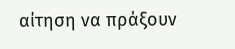αίτηση να πράξουν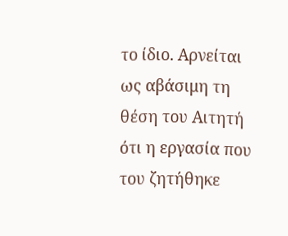το ίδιο. Αρνείται ως αβάσιμη τη θέση του Αιτητή ότι η εργασία που του ζητήθηκε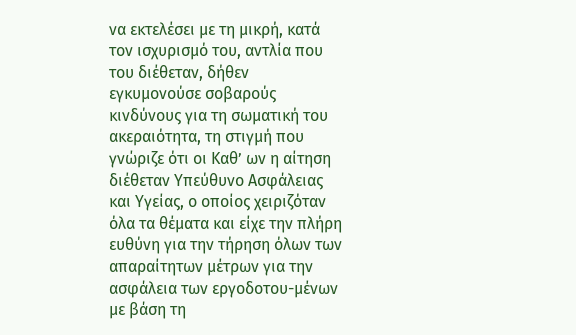να εκτελέσει με τη μικρή, κατά τον ισχυρισμό του, αντλία που του διέθεταν, δήθεν εγκυμονούσε σοβαρούς κινδύνους για τη σωματική του ακεραιότητα, τη στιγμή που γνώριζε ότι οι Καθ’ ων η αίτηση διέθεταν Υπεύθυνο Ασφάλειας και Υγείας, ο οποίος χειριζόταν όλα τα θέματα και είχε την πλήρη ευθύνη για την τήρηση όλων των απαραίτητων μέτρων για την ασφάλεια των εργοδοτου-μένων με βάση τη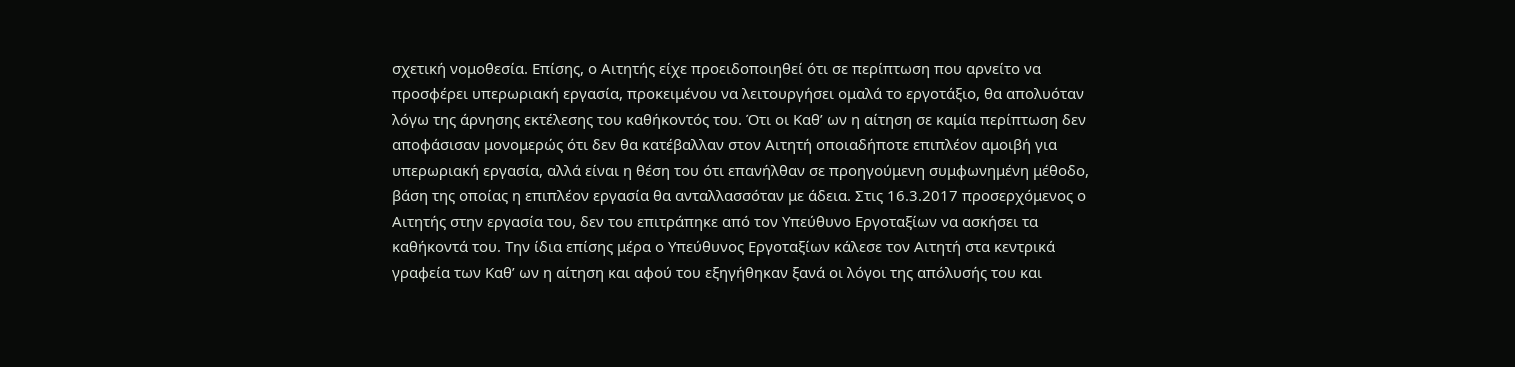σχετική νομοθεσία. Επίσης, ο Αιτητής είχε προειδοποιηθεί ότι σε περίπτωση που αρνείτο να προσφέρει υπερωριακή εργασία, προκειμένου να λειτουργήσει ομαλά το εργοτάξιο, θα απολυόταν λόγω της άρνησης εκτέλεσης του καθήκοντός του. Ότι οι Καθ’ ων η αίτηση σε καμία περίπτωση δεν αποφάσισαν μονομερώς ότι δεν θα κατέβαλλαν στον Αιτητή οποιαδήποτε επιπλέον αμοιβή για υπερωριακή εργασία, αλλά είναι η θέση του ότι επανήλθαν σε προηγούμενη συμφωνημένη μέθοδο, βάση της οποίας η επιπλέον εργασία θα ανταλλασσόταν με άδεια. Στις 16.3.2017 προσερχόμενος ο Αιτητής στην εργασία του, δεν του επιτράπηκε από τον Υπεύθυνο Εργοταξίων να ασκήσει τα καθήκοντά του. Την ίδια επίσης μέρα ο Υπεύθυνος Εργοταξίων κάλεσε τον Αιτητή στα κεντρικά γραφεία των Καθ’ ων η αίτηση και αφού του εξηγήθηκαν ξανά οι λόγοι της απόλυσής του και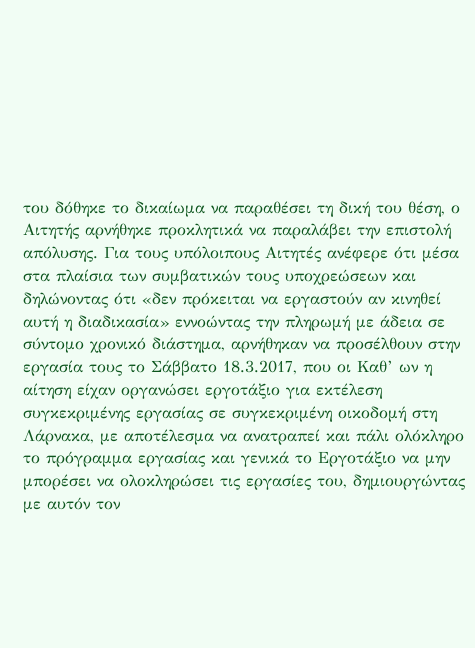του δόθηκε το δικαίωμα να παραθέσει τη δική του θέση, ο Αιτητής αρνήθηκε προκλητικά να παραλάβει την επιστολή απόλυσης. Για τους υπόλοιπους Αιτητές ανέφερε ότι μέσα στα πλαίσια των συμβατικών τους υποχρεώσεων και δηλώνοντας ότι «δεν πρόκειται να εργαστούν αν κινηθεί αυτή η διαδικασία» εννοώντας την πληρωμή με άδεια σε σύντομο χρονικό διάστημα, αρνήθηκαν να προσέλθουν στην εργασία τους το Σάββατο 18.3.2017, που οι Καθ’ ων η αίτηση είχαν οργανώσει εργοτάξιο για εκτέλεση συγκεκριμένης εργασίας σε συγκεκριμένη οικοδομή στη Λάρνακα, με αποτέλεσμα να ανατραπεί και πάλι ολόκληρο το πρόγραμμα εργασίας και γενικά το Εργοτάξιο να μην μπορέσει να ολοκληρώσει τις εργασίες του, δημιουργώντας με αυτόν τον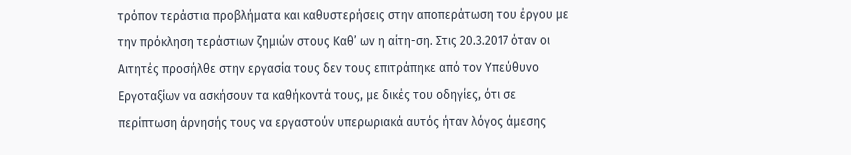τρόπον τεράστια προβλήματα και καθυστερήσεις στην αποπεράτωση του έργου με την πρόκληση τεράστιων ζημιών στους Καθ’ ων η αίτη-ση. Στις 20.3.2017 όταν οι Αιτητές προσήλθε στην εργασία τους δεν τους επιτράπηκε από τον Υπεύθυνο Εργοταξίων να ασκήσουν τα καθήκοντά τους, με δικές του οδηγίες, ότι σε περίπτωση άρνησής τους να εργαστούν υπερωριακά αυτός ήταν λόγος άμεσης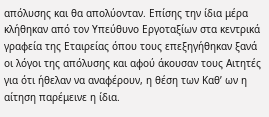απόλυσης και θα απολύονταν. Επίσης την ίδια μέρα κλήθηκαν από τον Υπεύθυνο Εργοταξίων στα κεντρικά γραφεία της Εταιρείας όπου τους επεξηγήθηκαν ξανά οι λόγοι της απόλυσης και αφού άκουσαν τους Αιτητές για ότι ήθελαν να αναφέρουν, η θέση των Καθ’ ων η αίτηση παρέμεινε η ίδια.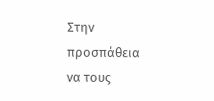Στην προσπάθεια να τους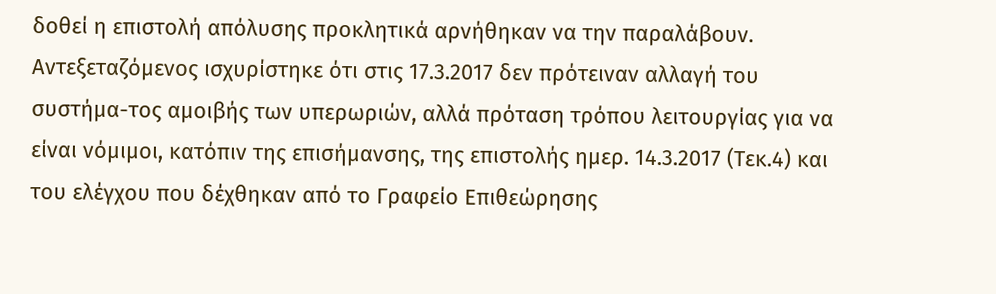δοθεί η επιστολή απόλυσης προκλητικά αρνήθηκαν να την παραλάβουν.
Αντεξεταζόμενος ισχυρίστηκε ότι στις 17.3.2017 δεν πρότειναν αλλαγή του συστήμα-τος αμοιβής των υπερωριών, αλλά πρόταση τρόπου λειτουργίας για να είναι νόμιμοι, κατόπιν της επισήμανσης, της επιστολής ημερ. 14.3.2017 (Τεκ.4) και του ελέγχου που δέχθηκαν από το Γραφείο Επιθεώρησης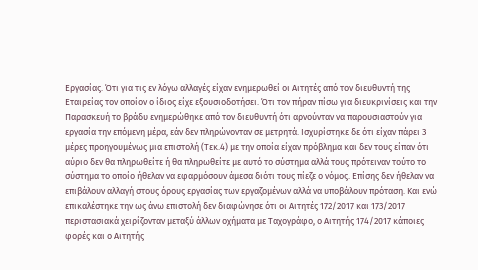Εργασίας. Ότι για τις εν λόγω αλλαγές είχαν ενημερωθεί οι Αιτητές από τον διευθυντή της Εταιρείας τον οποίον ο ίδιος είχε εξουσιοδοτήσει. Ότι τον πήραν πίσω για διευκρινίσεις και την Παρασκευή το βράδυ ενημερώθηκε από τον διευθυντή ότι αρνούνταν να παρουσιαστούν για εργασία την επόμενη μέρα, εάν δεν πληρώνονταν σε μετρητά. Ισχυρίστηκε δε ότι είχαν πάρει 3 μέρες προηγουμένως μια επιστολή (Τεκ.4) με την οποία είχαν πρόβλημα και δεν τους είπαν ότι αύριο δεν θα πληρωθείτε ή θα πληρωθείτε με αυτό το σύστημα αλλά τους πρότειναν τούτο το σύστημα το οποίο ήθελαν να εφαρμόσουν άμεσα διότι τους πίεζε ο νόμος. Επίσης δεν ήθελαν να επιβάλουν αλλαγή στους όρους εργασίας των εργαζομένων αλλά να υποβάλουν πρόταση. Και ενώ επικαλέστηκε την ως άνω επιστολή δεν διαφώνησε ότι οι Αιτητές 172/2017 και 173/2017 περιστασιακά χειρίζονταν μεταξύ άλλων οχήματα με Ταχογράφο, ο Αιτητής 174/2017 κάποιες φορές και ο Αιτητής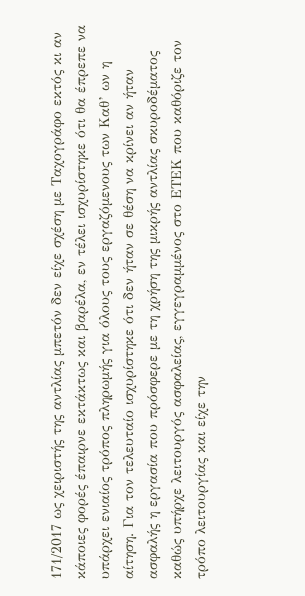171/2017 ως χειριστής της αντλίας μπετόν δεν είχε σχέση με Ταχογράφο εκτός κι αν κάποιες φορές έπαιρνε εκτάκτως και βαρέλα, εν τέλει ισχυρίστηκε ότι θα έπρεπε να υπάρχει ενιαίος τρόπος πληρωμής για όλους τους εργαζόμενους των Καθ’ ων η αίτηση. Για τον τελευταίο ισχυρίστηκε ότι δεν ήταν σε θέση να κρίνει αν ήταν ασφαλής η εργασία που πρόσφερε με τη χρήση της μικρής αντλίας σκυροδέματος καθώς υπήρχε λειτουργός ασφαλείας, εγγεγραμμένος στο ΕΤΕΚ που καθόριζε τον τρόπο λειτουργίας και είχε την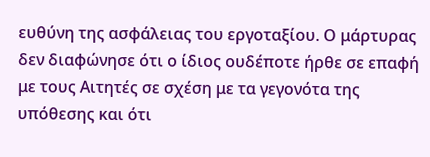ευθύνη της ασφάλειας του εργοταξίου. Ο μάρτυρας δεν διαφώνησε ότι ο ίδιος ουδέποτε ήρθε σε επαφή με τους Αιτητές σε σχέση με τα γεγονότα της υπόθεσης και ότι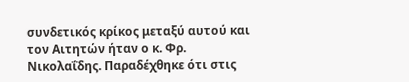συνδετικός κρίκος μεταξύ αυτού και τον Αιτητών ήταν ο κ. Φρ. Νικολαΐδης. Παραδέχθηκε ότι στις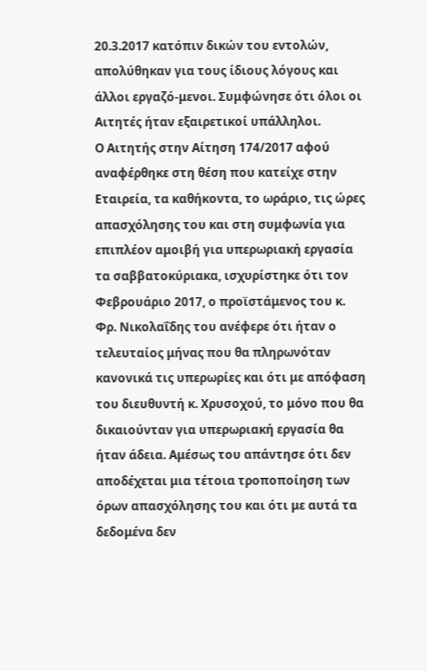20.3.2017 κατόπιν δικών του εντολών, απολύθηκαν για τους ίδιους λόγους και άλλοι εργαζό-μενοι. Συμφώνησε ότι όλοι οι Αιτητές ήταν εξαιρετικοί υπάλληλοι.
Ο Αιτητής στην Αίτηση 174/2017 αφού αναφέρθηκε στη θέση που κατείχε στην Εταιρεία, τα καθήκοντα, το ωράριο, τις ώρες απασχόλησης του και στη συμφωνία για επιπλέον αμοιβή για υπερωριακή εργασία τα σαββατοκύριακα, ισχυρίστηκε ότι τον Φεβρουάριο 2017, ο προϊστάμενος του κ. Φρ. Νικολαΐδης του ανέφερε ότι ήταν ο τελευταίος μήνας που θα πληρωνόταν κανονικά τις υπερωρίες και ότι με απόφαση του διευθυντή κ. Χρυσοχού, το μόνο που θα δικαιούνταν για υπερωριακή εργασία θα ήταν άδεια. Αμέσως του απάντησε ότι δεν αποδέχεται μια τέτοια τροποποίηση των όρων απασχόλησης του και ότι με αυτά τα δεδομένα δεν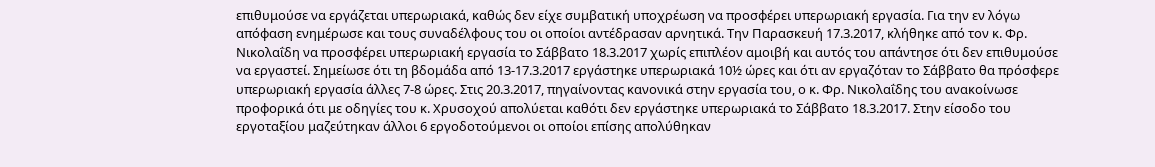επιθυμούσε να εργάζεται υπερωριακά, καθώς δεν είχε συμβατική υποχρέωση να προσφέρει υπερωριακή εργασία. Για την εν λόγω απόφαση ενημέρωσε και τους συναδέλφους του οι οποίοι αντέδρασαν αρνητικά. Την Παρασκευή 17.3.2017, κλήθηκε από τον κ. Φρ. Νικολαΐδη να προσφέρει υπερωριακή εργασία το Σάββατο 18.3.2017 χωρίς επιπλέον αμοιβή και αυτός του απάντησε ότι δεν επιθυμούσε να εργαστεί. Σημείωσε ότι τη βδομάδα από 13-17.3.2017 εργάστηκε υπερωριακά 10½ ώρες και ότι αν εργαζόταν το Σάββατο θα πρόσφερε υπερωριακή εργασία άλλες 7-8 ώρες. Στις 20.3.2017, πηγαίνοντας κανονικά στην εργασία του, ο κ. Φρ. Νικολαΐδης του ανακοίνωσε προφορικά ότι με οδηγίες του κ. Χρυσοχού απολύεται καθότι δεν εργάστηκε υπερωριακά το Σάββατο 18.3.2017. Στην είσοδο του εργοταξίου μαζεύτηκαν άλλοι 6 εργοδοτούμενοι οι οποίοι επίσης απολύθηκαν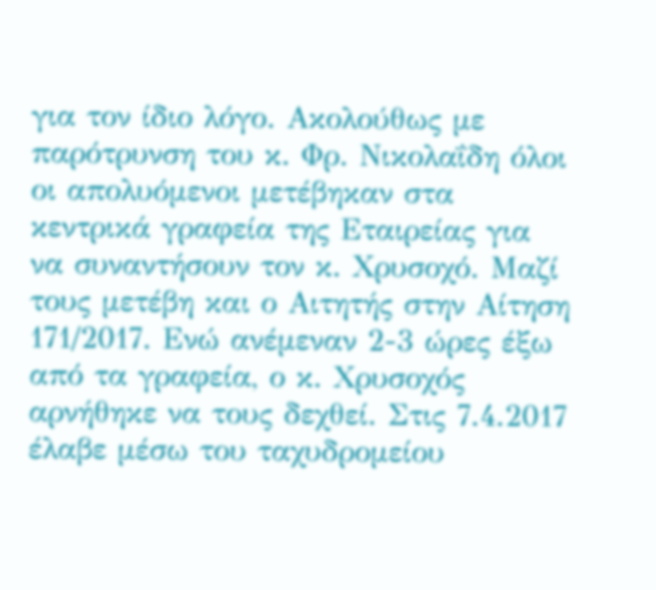για τον ίδιο λόγο. Ακολούθως με παρότρυνση του κ. Φρ. Νικολαΐδη όλοι οι απολυόμενοι μετέβηκαν στα κεντρικά γραφεία της Εταιρείας για να συναντήσουν τον κ. Χρυσοχό. Μαζί τους μετέβη και ο Αιτητής στην Αίτηση 171/2017. Ενώ ανέμεναν 2-3 ώρες έξω από τα γραφεία, ο κ. Χρυσοχός αρνήθηκε να τους δεχθεί. Στις 7.4.2017 έλαβε μέσω του ταχυδρομείου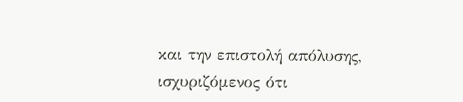και την επιστολή απόλυσης, ισχυριζόμενος ότι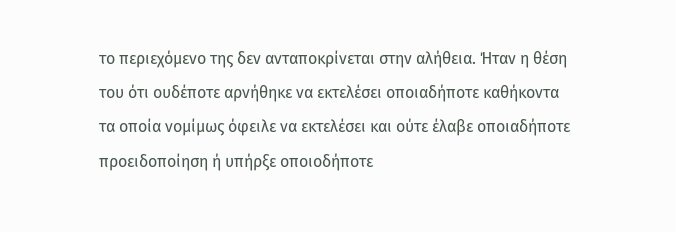το περιεχόμενο της δεν ανταποκρίνεται στην αλήθεια. Ήταν η θέση του ότι ουδέποτε αρνήθηκε να εκτελέσει οποιαδήποτε καθήκοντα τα οποία νομίμως όφειλε να εκτελέσει και ούτε έλαβε οποιαδήποτε προειδοποίηση ή υπήρξε οποιοδήποτε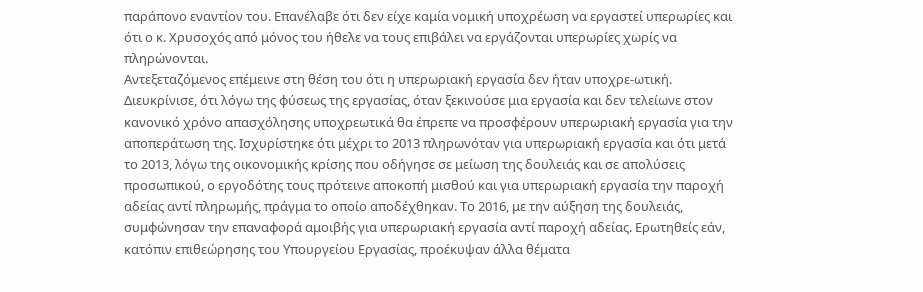παράπονο εναντίον του. Επανέλαβε ότι δεν είχε καμία νομική υποχρέωση να εργαστεί υπερωρίες και ότι ο κ. Χρυσοχός από μόνος του ήθελε να τους επιβάλει να εργάζονται υπερωρίες χωρίς να πληρώνονται.
Αντεξεταζόμενος επέμεινε στη θέση του ότι η υπερωριακή εργασία δεν ήταν υποχρε-ωτική. Διευκρίνισε, ότι λόγω της φύσεως της εργασίας, όταν ξεκινούσε μια εργασία και δεν τελείωνε στον κανονικό χρόνο απασχόλησης υποχρεωτικά θα έπρεπε να προσφέρουν υπερωριακή εργασία για την αποπεράτωση της. Ισχυρίστηκε ότι μέχρι το 2013 πληρωνόταν για υπερωριακή εργασία και ότι μετά το 2013, λόγω της οικονομικής κρίσης που οδήγησε σε μείωση της δουλειάς και σε απολύσεις προσωπικού, ο εργοδότης τους πρότεινε αποκοπή μισθού και για υπερωριακή εργασία την παροχή αδείας αντί πληρωμής, πράγμα το οποίο αποδέχθηκαν. Το 2016, με την αύξηση της δουλειάς, συμφώνησαν την επαναφορά αμοιβής για υπερωριακή εργασία αντί παροχή αδείας. Ερωτηθείς εάν, κατόπιν επιθεώρησης του Υπουργείου Εργασίας, προέκυψαν άλλα θέματα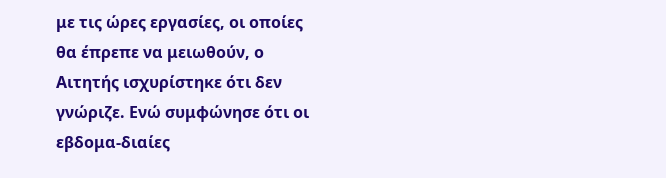με τις ώρες εργασίες, οι οποίες θα έπρεπε να μειωθούν, ο Αιτητής ισχυρίστηκε ότι δεν γνώριζε. Ενώ συμφώνησε ότι οι εβδομα-διαίες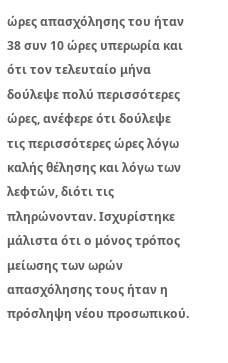ώρες απασχόλησης του ήταν 38 συν 10 ώρες υπερωρία και ότι τον τελευταίο μήνα δούλεψε πολύ περισσότερες ώρες, ανέφερε ότι δούλεψε τις περισσότερες ώρες λόγω καλής θέλησης και λόγω των λεφτών, διότι τις πληρώνονταν. Ισχυρίστηκε μάλιστα ότι ο μόνος τρόπος μείωσης των ωρών απασχόλησης τους ήταν η πρόσληψη νέου προσωπικού.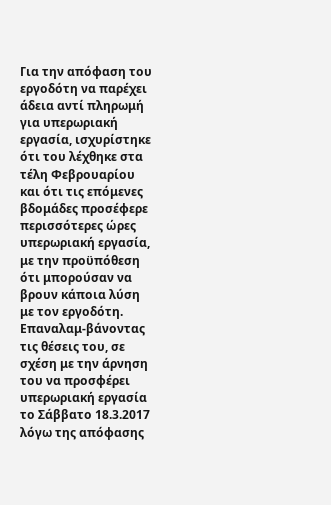Για την απόφαση του εργοδότη να παρέχει άδεια αντί πληρωμή για υπερωριακή εργασία, ισχυρίστηκε ότι του λέχθηκε στα τέλη Φεβρουαρίου και ότι τις επόμενες βδομάδες προσέφερε περισσότερες ώρες υπερωριακή εργασία, με την προϋπόθεση ότι μπορούσαν να βρουν κάποια λύση με τον εργοδότη. Επαναλαμ-βάνοντας τις θέσεις του, σε σχέση με την άρνηση του να προσφέρει υπερωριακή εργασία το Σάββατο 18.3.2017 λόγω της απόφασης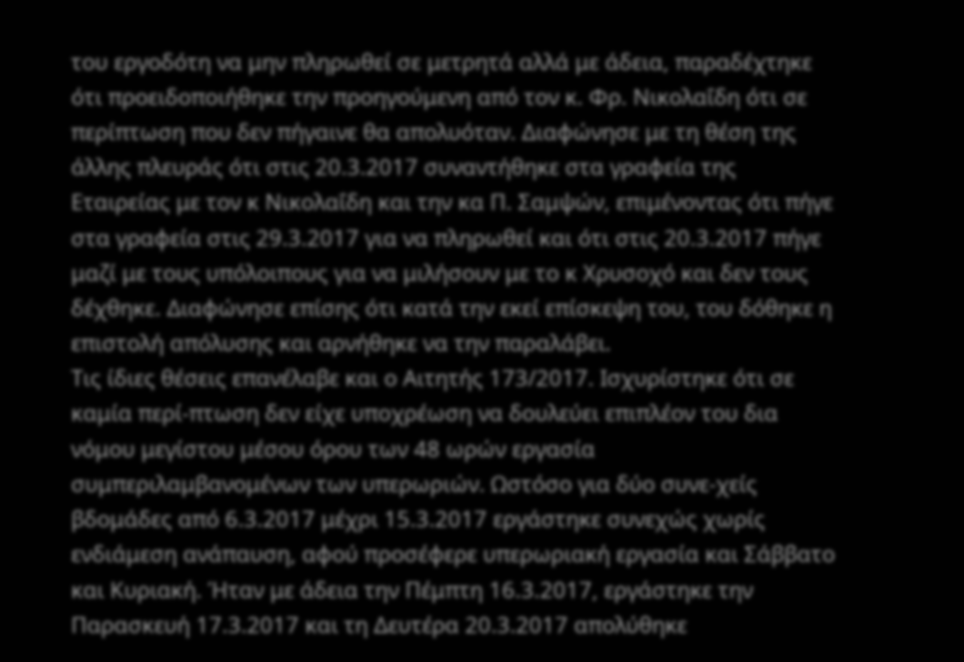του εργοδότη να μην πληρωθεί σε μετρητά αλλά με άδεια, παραδέχτηκε ότι προειδοποιήθηκε την προηγούμενη από τον κ. Φρ. Νικολαΐδη ότι σε περίπτωση που δεν πήγαινε θα απολυόταν. Διαφώνησε με τη θέση της άλλης πλευράς ότι στις 20.3.2017 συναντήθηκε στα γραφεία της Εταιρείας με τον κ Νικολαΐδη και την κα Π. Σαμψών, επιμένοντας ότι πήγε στα γραφεία στις 29.3.2017 για να πληρωθεί και ότι στις 20.3.2017 πήγε μαζί με τους υπόλοιπους για να μιλήσουν με το κ Χρυσοχό και δεν τους δέχθηκε. Διαφώνησε επίσης ότι κατά την εκεί επίσκεψη του, του δόθηκε η επιστολή απόλυσης και αρνήθηκε να την παραλάβει.
Τις ίδιες θέσεις επανέλαβε και ο Αιτητής 173/2017. Ισχυρίστηκε ότι σε καμία περί-πτωση δεν είχε υποχρέωση να δουλεύει επιπλέον του δια νόμου μεγίστου μέσου όρου των 48 ωρών εργασία συμπεριλαμβανομένων των υπερωριών. Ωστόσο για δύο συνε-χείς βδομάδες από 6.3.2017 μέχρι 15.3.2017 εργάστηκε συνεχώς χωρίς ενδιάμεση ανάπαυση, αφού προσέφερε υπερωριακή εργασία και Σάββατο και Κυριακή. Ήταν με άδεια την Πέμπτη 16.3.2017, εργάστηκε την Παρασκευή 17.3.2017 και τη Δευτέρα 20.3.2017 απολύθηκε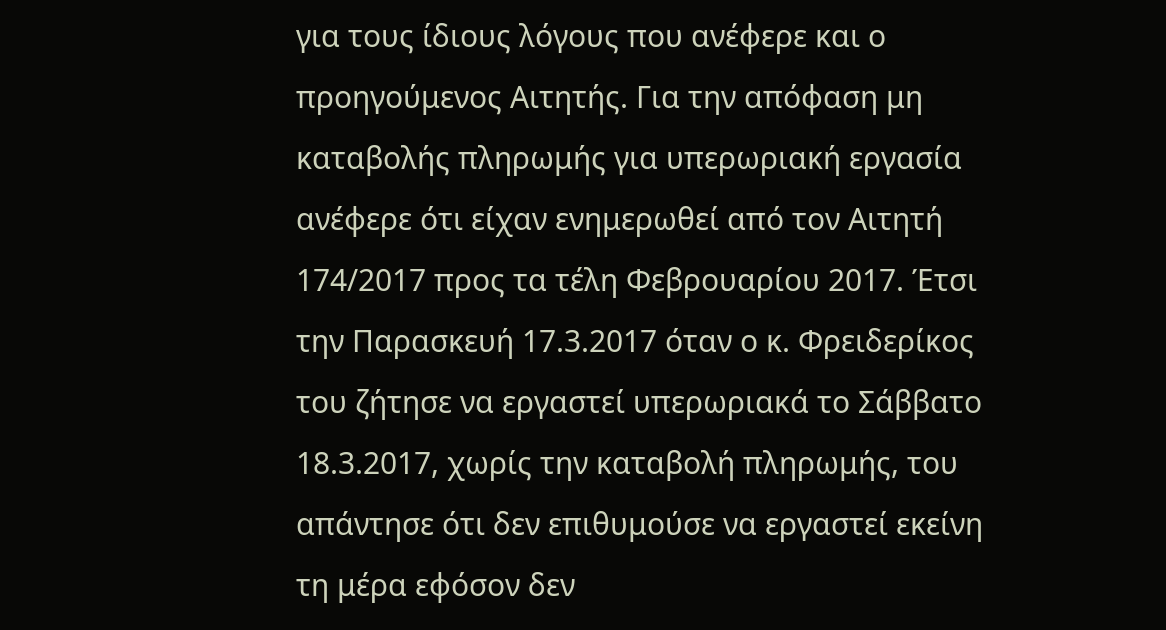για τους ίδιους λόγους που ανέφερε και ο προηγούμενος Αιτητής. Για την απόφαση μη καταβολής πληρωμής για υπερωριακή εργασία ανέφερε ότι είχαν ενημερωθεί από τον Αιτητή 174/2017 προς τα τέλη Φεβρουαρίου 2017. Έτσι την Παρασκευή 17.3.2017 όταν ο κ. Φρειδερίκος του ζήτησε να εργαστεί υπερωριακά το Σάββατο 18.3.2017, χωρίς την καταβολή πληρωμής, του απάντησε ότι δεν επιθυμούσε να εργαστεί εκείνη τη μέρα εφόσον δεν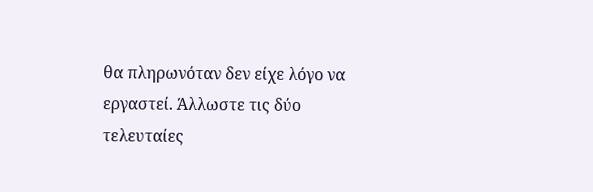θα πληρωνόταν δεν είχε λόγο να εργαστεί. Άλλωστε τις δύο τελευταίες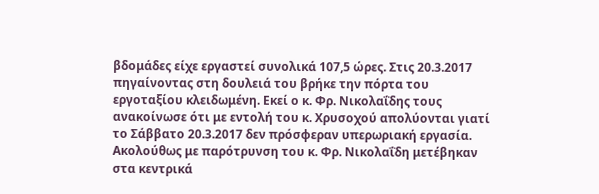βδομάδες είχε εργαστεί συνολικά 107,5 ώρες. Στις 20.3.2017 πηγαίνοντας στη δουλειά του βρήκε την πόρτα του εργοταξίου κλειδωμένη. Εκεί ο κ. Φρ. Νικολαΐδης τους ανακοίνωσε ότι με εντολή του κ. Χρυσοχού απολύονται γιατί το Σάββατο 20.3.2017 δεν πρόσφεραν υπερωριακή εργασία. Ακολούθως με παρότρυνση του κ. Φρ. Νικολαΐδη μετέβηκαν στα κεντρικά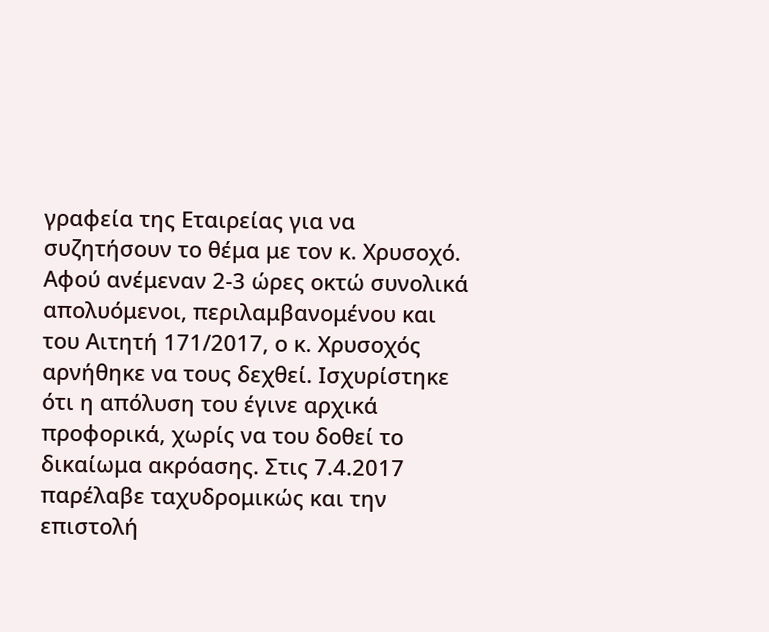γραφεία της Εταιρείας για να συζητήσουν το θέμα με τον κ. Χρυσοχό. Αφού ανέμεναν 2-3 ώρες οκτώ συνολικά απολυόμενοι, περιλαμβανομένου και του Αιτητή 171/2017, ο κ. Χρυσοχός αρνήθηκε να τους δεχθεί. Ισχυρίστηκε ότι η απόλυση του έγινε αρχικά προφορικά, χωρίς να του δοθεί το δικαίωμα ακρόασης. Στις 7.4.2017 παρέλαβε ταχυδρομικώς και την επιστολή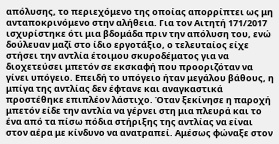απόλυσης, το περιεχόμενο της οποίας απορρίπτει ως μη ανταποκρινόμενο στην αλήθεια. Για τον Αιτητή 171/2017 ισχυρίστηκε ότι μια βδομάδα πριν την απόλυση του, ενώ δούλευαν μαζί στο ίδιο εργοτάξιο, ο τελευταίος είχε στήσει την αντλία έτοιμου σκυροδέματος για να διοχετεύσει μπετόν σε εκσκαφή που προοριζόταν να γίνει υπόγειο. Επειδή το υπόγειο ήταν μεγάλου βάθους, η μπίγα της αντλίας δεν έφτανε και αναγκαστικά προστέθηκε επιπλέον λάστιχο. Όταν ξεκίνησε η παροχή μπετόν είδε την αντλία να γέρνει στη μια πλευρά και το ένα από τα πίσω πόδια στήριξης της αντλίας να είναι στον αέρα με κίνδυνο να ανατραπεί. Αμέσως φώναξε στον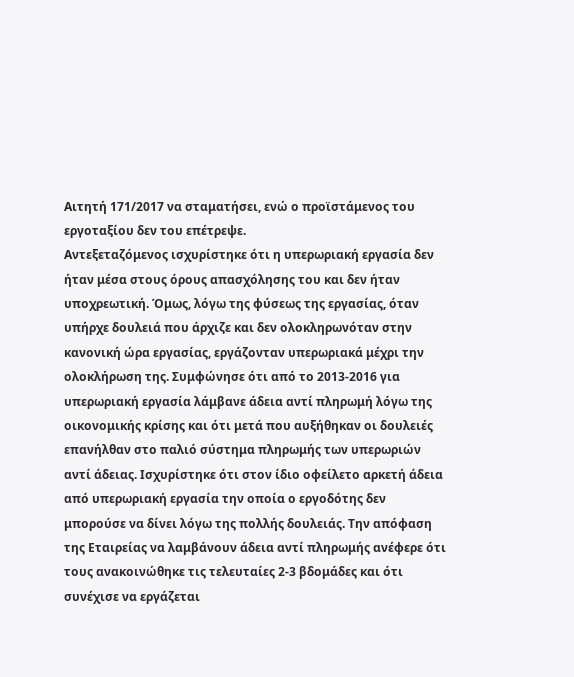Αιτητή 171/2017 να σταματήσει, ενώ ο προϊστάμενος του εργοταξίου δεν του επέτρεψε.
Αντεξεταζόμενος ισχυρίστηκε ότι η υπερωριακή εργασία δεν ήταν μέσα στους όρους απασχόλησης του και δεν ήταν υποχρεωτική. Όμως, λόγω της φύσεως της εργασίας, όταν υπήρχε δουλειά που άρχιζε και δεν ολοκληρωνόταν στην κανονική ώρα εργασίας, εργάζονταν υπερωριακά μέχρι την ολοκλήρωση της. Συμφώνησε ότι από το 2013-2016 για υπερωριακή εργασία λάμβανε άδεια αντί πληρωμή λόγω της οικονομικής κρίσης και ότι μετά που αυξήθηκαν οι δουλειές επανήλθαν στο παλιό σύστημα πληρωμής των υπερωριών αντί άδειας. Ισχυρίστηκε ότι στον ίδιο οφείλετο αρκετή άδεια από υπερωριακή εργασία την οποία ο εργοδότης δεν μπορούσε να δίνει λόγω της πολλής δουλειάς. Την απόφαση της Εταιρείας να λαμβάνουν άδεια αντί πληρωμής ανέφερε ότι τους ανακοινώθηκε τις τελευταίες 2-3 βδομάδες και ότι συνέχισε να εργάζεται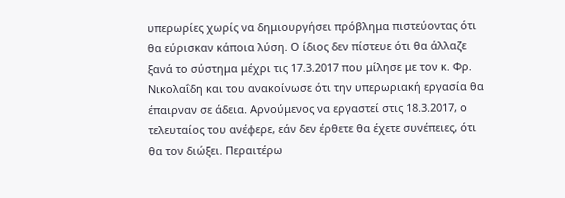υπερωρίες χωρίς να δημιουργήσει πρόβλημα πιστεύοντας ότι θα εύρισκαν κάποια λύση. Ο ίδιος δεν πίστευε ότι θα άλλαζε ξανά το σύστημα μέχρι τις 17.3.2017 που μίλησε με τον κ. Φρ. Νικολαΐδη και του ανακοίνωσε ότι την υπερωριακή εργασία θα έπαιρναν σε άδεια. Αρνούμενος να εργαστεί στις 18.3.2017, ο τελευταίος του ανέφερε, εάν δεν έρθετε θα έχετε συνέπειες, ότι θα τον διώξει. Περαιτέρω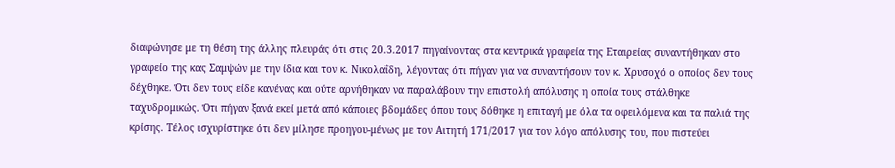διαφώνησε με τη θέση της άλλης πλευράς ότι στις 20.3.2017 πηγαίνοντας στα κεντρικά γραφεία της Εταιρείας συναντήθηκαν στο γραφείο της κας Σαμψών με την ίδια και τον κ. Νικολαΐδη, λέγοντας ότι πήγαν για να συναντήσουν τον κ. Χρυσοχό ο οποίος δεν τους δέχθηκε. Ότι δεν τους είδε κανένας και ούτε αρνήθηκαν να παραλάβουν την επιστολή απόλυσης η οποία τους στάλθηκε ταχυδρομικώς. Ότι πήγαν ξανά εκεί μετά από κάποιες βδομάδες όπου τους δόθηκε η επιταγή με όλα τα οφειλόμενα και τα παλιά της κρίσης. Τέλος ισχυρίστηκε ότι δεν μίλησε προηγου-μένως με τον Αιτητή 171/2017 για τον λόγο απόλυσης του, που πιστεύει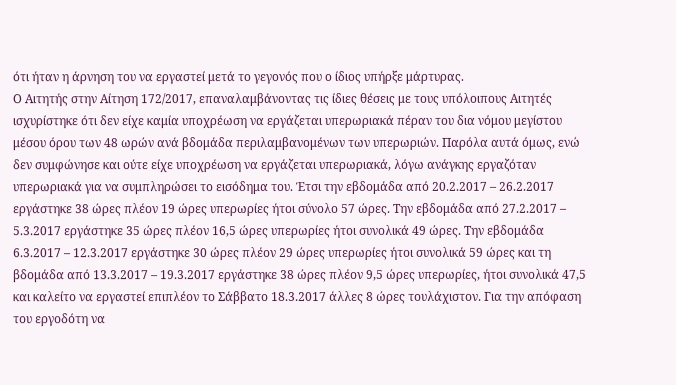ότι ήταν η άρνηση του να εργαστεί μετά το γεγονός που ο ίδιος υπήρξε μάρτυρας.
Ο Αιτητής στην Αίτηση 172/2017, επαναλαμβάνοντας τις ίδιες θέσεις με τους υπόλοιπους Αιτητές ισχυρίστηκε ότι δεν είχε καμία υποχρέωση να εργάζεται υπερωριακά πέραν του δια νόμου μεγίστου μέσου όρου των 48 ωρών ανά βδομάδα περιλαμβανομένων των υπερωριών. Παρόλα αυτά όμως, ενώ δεν συμφώνησε και ούτε είχε υποχρέωση να εργάζεται υπερωριακά, λόγω ανάγκης εργαζόταν υπερωριακά για να συμπληρώσει το εισόδημα του. Έτσι την εβδομάδα από 20.2.2017 – 26.2.2017 εργάστηκε 38 ώρες πλέον 19 ώρες υπερωρίες ήτοι σύνολο 57 ώρες. Την εβδομάδα από 27.2.2017 – 5.3.2017 εργάστηκε 35 ώρες πλέον 16,5 ώρες υπερωρίες ήτοι συνολικά 49 ώρες. Την εβδομάδα 6.3.2017 – 12.3.2017 εργάστηκε 30 ώρες πλέον 29 ώρες υπερωρίες ήτοι συνολικά 59 ώρες και τη βδομάδα από 13.3.2017 – 19.3.2017 εργάστηκε 38 ώρες πλέον 9,5 ώρες υπερωρίες, ήτοι συνολικά 47,5 και καλείτο να εργαστεί επιπλέον το Σάββατο 18.3.2017 άλλες 8 ώρες τουλάχιστον. Για την απόφαση του εργοδότη να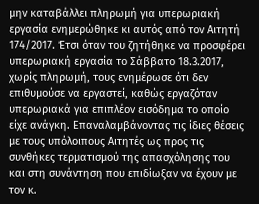μην καταβάλλει πληρωμή για υπερωριακή εργασία ενημερώθηκε κι αυτός από τον Αιτητή 174/2017. Έτσι όταν του ζητήθηκε να προσφέρει υπερωριακή εργασία το Σάββατο 18.3.2017, χωρίς πληρωμή, τους ενημέρωσε ότι δεν επιθυμούσε να εργαστεί, καθώς εργαζόταν υπερωριακά για επιπλέον εισόδημα το οποίο είχε ανάγκη. Επαναλαμβάνοντας τις ίδιες θέσεις με τους υπόλοιπους Αιτητές ως προς τις συνθήκες τερματισμού της απασχόλησης του και στη συνάντηση που επιδίωξαν να έχουν με τον κ.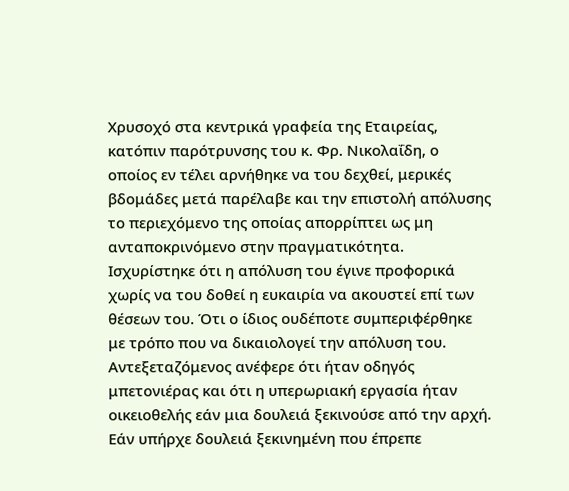Χρυσοχό στα κεντρικά γραφεία της Εταιρείας, κατόπιν παρότρυνσης του κ. Φρ. Νικολαΐδη, ο οποίος εν τέλει αρνήθηκε να του δεχθεί, μερικές βδομάδες μετά παρέλαβε και την επιστολή απόλυσης το περιεχόμενο της οποίας απορρίπτει ως μη ανταποκρινόμενο στην πραγματικότητα. Ισχυρίστηκε ότι η απόλυση του έγινε προφορικά χωρίς να του δοθεί η ευκαιρία να ακουστεί επί των θέσεων του. Ότι ο ίδιος ουδέποτε συμπεριφέρθηκε με τρόπο που να δικαιολογεί την απόλυση του.
Αντεξεταζόμενος ανέφερε ότι ήταν οδηγός μπετονιέρας και ότι η υπερωριακή εργασία ήταν οικειοθελής εάν μια δουλειά ξεκινούσε από την αρχή. Εάν υπήρχε δουλειά ξεκινημένη που έπρεπε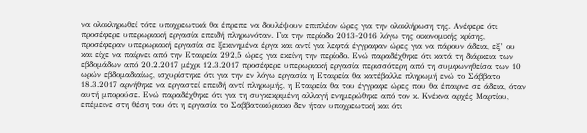να ολοκληρωθεί τότε υποχρεωτικά θα έπρεπε να δουλέψουν επιπλέον ώρες για την ολοκλήρωση της. Ανέφερε ότι προσέφερε υπερωριακή εργασία επειδή πληρωνόταν. Για την περίοδο 2013-2016 λόγω της οικονομικής κρίσης, προσέφεραν υπερωριακή εργασία σε ξεκινημένα έργα και αντί για λεφτά έγγραφαν ώρες για να πάρουν άδεια, εξ’ ου και είχε να παίρνει από την Εταιρεία 292,5 ώρες για εκείνη την περίοδο. Ενώ παραδέχθηκε ότι κατά τη διάρκεια των εβδομάδων από 20.2.2017 μέχρι 12.3.2017 προσέφερε υπερωριακή εργασία περισσότερη από τη συμφωνηθείσα των 10 ωρών εβδομαδιαίως, ισχυρίστηκε ότι για την εν λόγω εργασία η Εταιρεία θα κατέβαλλε πληρωμή ενώ το Σάββατο 18.3.2017 αρνήθηκε να εργαστεί επειδή αντί πληρωμής, η Εταιρεία θα του έγγραφε ώρες που θα έπαιρνε σε άδεια, όταν αυτή μπορούσε. Ενώ παραδέχθηκε ότι για τη συγκεκριμένη αλλαγή ενημερώθηκε από τον κ. Κνέκνα αρχές Μαρτίου, επέμεινε στη θέση του ότι η εργασία το Σαββατοκύριακο δεν ήταν υποχρεωτική και ότι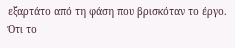εξαρτάτο από τη φάση που βρισκόταν το έργο. Ότι το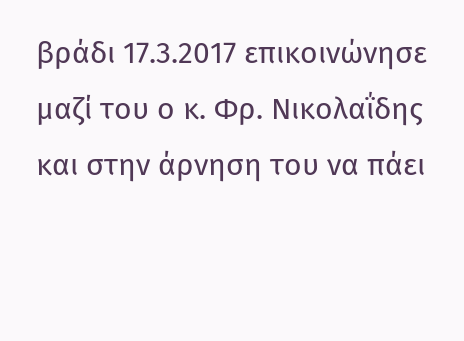βράδι 17.3.2017 επικοινώνησε μαζί του ο κ. Φρ. Νικολαΐδης και στην άρνηση του να πάει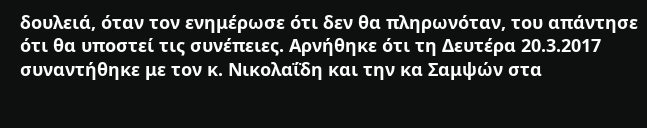δουλειά, όταν τον ενημέρωσε ότι δεν θα πληρωνόταν, του απάντησε ότι θα υποστεί τις συνέπειες. Αρνήθηκε ότι τη Δευτέρα 20.3.2017 συναντήθηκε με τον κ. Νικολαΐδη και την κα Σαμψών στα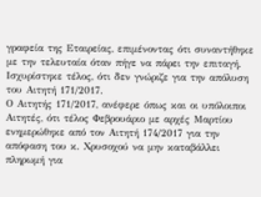γραφεία της Εταιρείας, επιμένοντας ότι συναντήθηκε με την τελευταία όταν πήγε να πάρει την επιταγή. Ισχυρίστηκε τέλος, ότι δεν γνώριζε για την απόλυση του Αιτητή 171/2017.
Ο Αιτητής 171/2017, ανέφερε όπως και οι υπόλοιποι Αιτητές, ότι τέλος Φεβρουάριο με αρχές Μαρτίου ενημερώθηκε από τον Αιτητή 174/2017 για την απόφαση του κ. Χρυσοχού να μην καταβάλλει πληρωμή για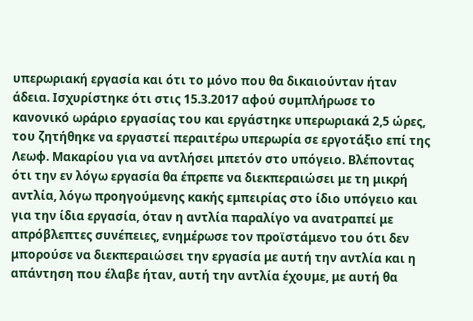υπερωριακή εργασία και ότι το μόνο που θα δικαιούνταν ήταν άδεια. Ισχυρίστηκε ότι στις 15.3.2017 αφού συμπλήρωσε το κανονικό ωράριο εργασίας του και εργάστηκε υπερωριακά 2,5 ώρες, του ζητήθηκε να εργαστεί περαιτέρω υπερωρία σε εργοτάξιο επί της Λεωφ. Μακαρίου για να αντλήσει μπετόν στο υπόγειο. Βλέποντας ότι την εν λόγω εργασία θα έπρεπε να διεκπεραιώσει με τη μικρή αντλία, λόγω προηγούμενης κακής εμπειρίας στο ίδιο υπόγειο και για την ίδια εργασία, όταν η αντλία παραλίγο να ανατραπεί με απρόβλεπτες συνέπειες, ενημέρωσε τον προϊστάμενο του ότι δεν μπορούσε να διεκπεραιώσει την εργασία με αυτή την αντλία και η απάντηση που έλαβε ήταν, αυτή την αντλία έχουμε, με αυτή θα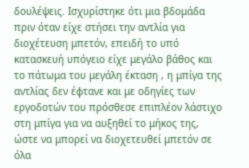δουλέψεις. Ισχυρίστηκε ότι μια βδομάδα πριν όταν είχε στήσει την αντλία για διοχέτευση μπετόν, επειδή το υπό κατασκευή υπόγειο είχε μεγάλο βάθος και το πάτωμα του μεγάλη έκταση , η μπίγα της αντλίας δεν έφτανε και με οδηγίες των εργοδοτών του πρόσθεσε επιπλέον λάστιχο στη μπίγα για να αυξηθεί το μήκος της, ώστε να μπορεί να διοχετευθεί μπετόν σε όλα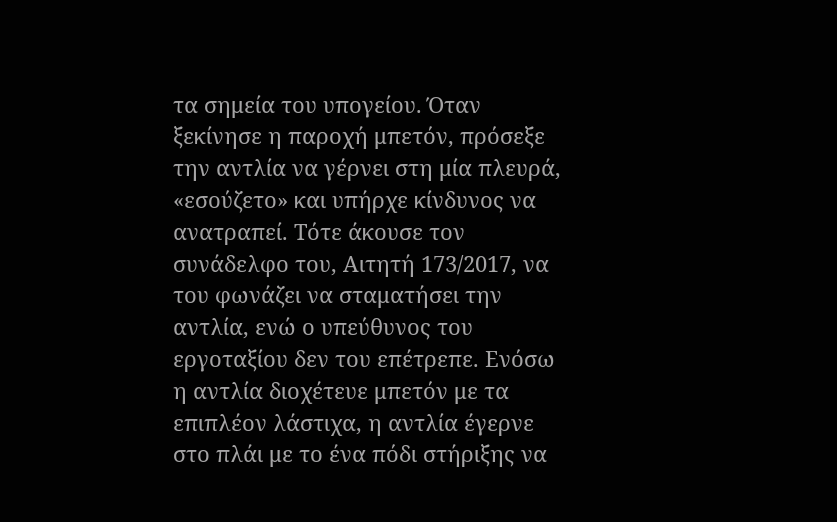τα σημεία του υπογείου. Όταν ξεκίνησε η παροχή μπετόν, πρόσεξε την αντλία να γέρνει στη μία πλευρά, «εσούζετο» και υπήρχε κίνδυνος να ανατραπεί. Τότε άκουσε τον συνάδελφο του, Αιτητή 173/2017, να του φωνάζει να σταματήσει την αντλία, ενώ ο υπεύθυνος του εργοταξίου δεν του επέτρεπε. Ενόσω η αντλία διοχέτευε μπετόν με τα επιπλέον λάστιχα, η αντλία έγερνε στο πλάι με το ένα πόδι στήριξης να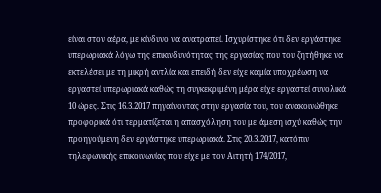είναι στον αέρα, με κίνδυνο να ανατραπεί. Ισχυρίστηκε ότι δεν εργάστηκε υπερωριακά λόγω της επικινδυνότητας της εργασίας που του ζητήθηκε να εκτελέσει με τη μικρή αντλία και επειδή δεν είχε καμία υποχρέωση να εργαστεί υπερωριακά καθώς τη συγκεκριμένη μέρα είχε εργαστεί συνολικά 10 ώρες. Στις 16.3.2017 πηγαίνοντας στην εργασία του, του ανακοινώθηκε προφορικά ότι τερματίζεται η απασχόληση του με άμεση ισχύ καθώς την προηγούμενη δεν εργάστηκε υπερωριακά. Στις 20.3.2017, κατόπιν τηλεφωνικής επικοινωνίας που είχε με τον Αιτητή 174/2017,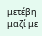μετέβη μαζί με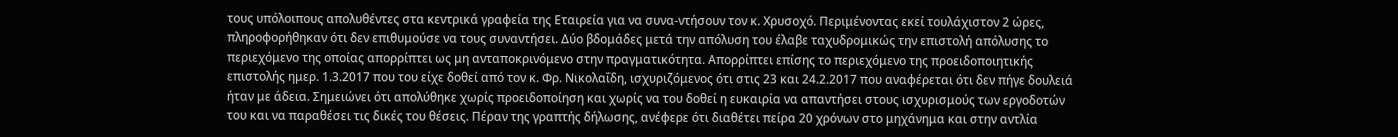τους υπόλοιπους απολυθέντες στα κεντρικά γραφεία της Εταιρεία για να συνα-ντήσουν τον κ. Χρυσοχό. Περιμένοντας εκεί τουλάχιστον 2 ώρες, πληροφορήθηκαν ότι δεν επιθυμούσε να τους συναντήσει. Δύο βδομάδες μετά την απόλυση του έλαβε ταχυδρομικώς την επιστολή απόλυσης το περιεχόμενο της οποίας απορρίπτει ως μη ανταποκρινόμενο στην πραγματικότητα. Απορρίπτει επίσης το περιεχόμενο της προειδοποιητικής επιστολής ημερ. 1.3.2017 που του είχε δοθεί από τον κ. Φρ. Νικολαΐδη, ισχυριζόμενος ότι στις 23 και 24.2.2017 που αναφέρεται ότι δεν πήγε δουλειά ήταν με άδεια. Σημειώνει ότι απολύθηκε χωρίς προειδοποίηση και χωρίς να του δοθεί η ευκαιρία να απαντήσει στους ισχυρισμούς των εργοδοτών του και να παραθέσει τις δικές του θέσεις. Πέραν της γραπτής δήλωσης, ανέφερε ότι διαθέτει πείρα 20 χρόνων στο μηχάνημα και στην αντλία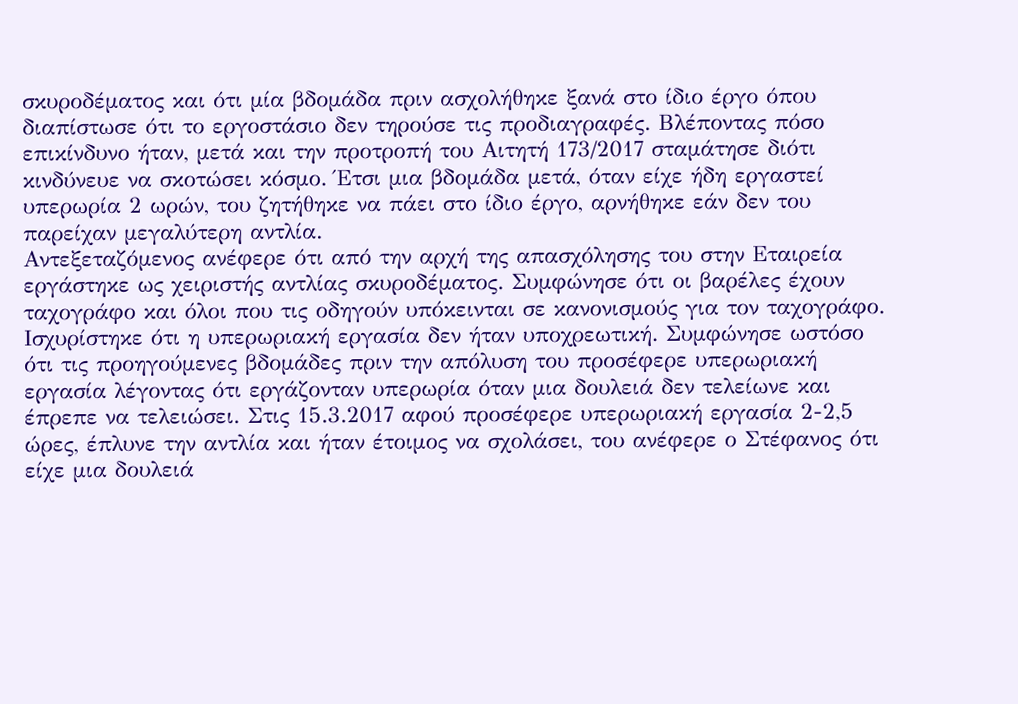σκυροδέματος και ότι μία βδομάδα πριν ασχολήθηκε ξανά στο ίδιο έργο όπου διαπίστωσε ότι το εργοστάσιο δεν τηρούσε τις προδιαγραφές. Βλέποντας πόσο επικίνδυνο ήταν, μετά και την προτροπή του Αιτητή 173/2017 σταμάτησε διότι κινδύνευε να σκοτώσει κόσμο. Έτσι μια βδομάδα μετά, όταν είχε ήδη εργαστεί υπερωρία 2 ωρών, του ζητήθηκε να πάει στο ίδιο έργο, αρνήθηκε εάν δεν του παρείχαν μεγαλύτερη αντλία.
Αντεξεταζόμενος ανέφερε ότι από την αρχή της απασχόλησης του στην Εταιρεία εργάστηκε ως χειριστής αντλίας σκυροδέματος. Συμφώνησε ότι οι βαρέλες έχουν ταχογράφο και όλοι που τις οδηγούν υπόκεινται σε κανονισμούς για τον ταχογράφο. Ισχυρίστηκε ότι η υπερωριακή εργασία δεν ήταν υποχρεωτική. Συμφώνησε ωστόσο ότι τις προηγούμενες βδομάδες πριν την απόλυση του προσέφερε υπερωριακή εργασία λέγοντας ότι εργάζονταν υπερωρία όταν μια δουλειά δεν τελείωνε και έπρεπε να τελειώσει. Στις 15.3.2017 αφού προσέφερε υπερωριακή εργασία 2-2,5 ώρες, έπλυνε την αντλία και ήταν έτοιμος να σχολάσει, του ανέφερε ο Στέφανος ότι είχε μια δουλειά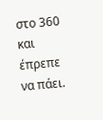στο 360 και έπρεπε να πάει.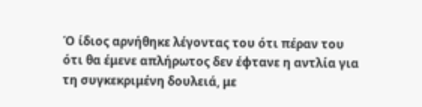Ό ίδιος αρνήθηκε λέγοντας του ότι πέραν του ότι θα έμενε απλήρωτος δεν έφτανε η αντλία για τη συγκεκριμένη δουλειά, με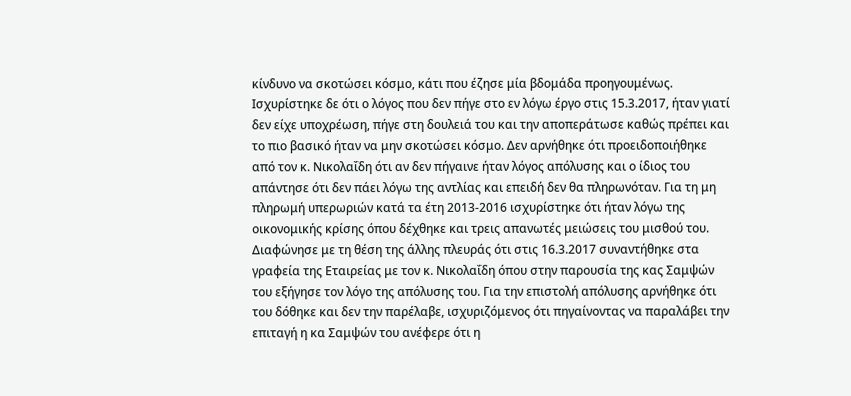κίνδυνο να σκοτώσει κόσμο, κάτι που έζησε μία βδομάδα προηγουμένως. Ισχυρίστηκε δε ότι ο λόγος που δεν πήγε στο εν λόγω έργο στις 15.3.2017, ήταν γιατί δεν είχε υποχρέωση, πήγε στη δουλειά του και την αποπεράτωσε καθώς πρέπει και το πιο βασικό ήταν να μην σκοτώσει κόσμο. Δεν αρνήθηκε ότι προειδοποιήθηκε από τον κ. Νικολαΐδη ότι αν δεν πήγαινε ήταν λόγος απόλυσης και ο ίδιος του απάντησε ότι δεν πάει λόγω της αντλίας και επειδή δεν θα πληρωνόταν. Για τη μη πληρωμή υπερωριών κατά τα έτη 2013-2016 ισχυρίστηκε ότι ήταν λόγω της οικονομικής κρίσης όπου δέχθηκε και τρεις απανωτές μειώσεις του μισθού του. Διαφώνησε με τη θέση της άλλης πλευράς ότι στις 16.3.2017 συναντήθηκε στα γραφεία της Εταιρείας με τον κ. Νικολαΐδη όπου στην παρουσία της κας Σαμψών του εξήγησε τον λόγο της απόλυσης του. Για την επιστολή απόλυσης αρνήθηκε ότι του δόθηκε και δεν την παρέλαβε, ισχυριζόμενος ότι πηγαίνοντας να παραλάβει την επιταγή η κα Σαμψών του ανέφερε ότι η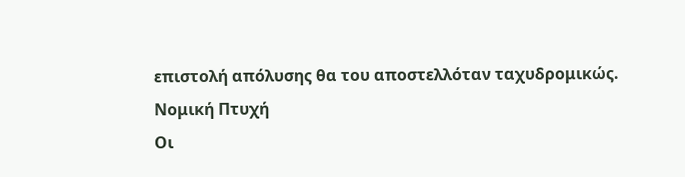επιστολή απόλυσης θα του αποστελλόταν ταχυδρομικώς.
Νομική Πτυχή
Οι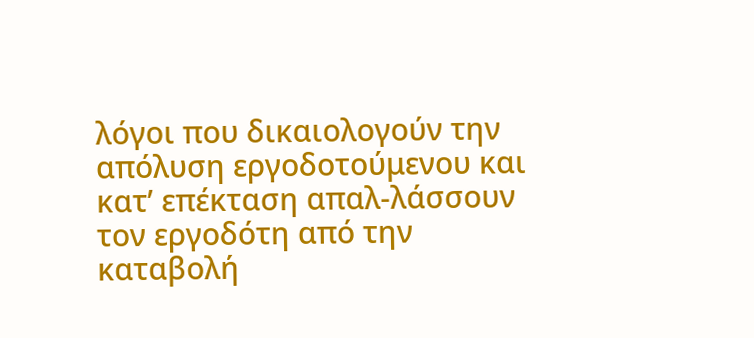λόγοι που δικαιολογούν την απόλυση εργοδοτούμενου και κατ’ επέκταση απαλ-λάσσουν τον εργοδότη από την καταβολή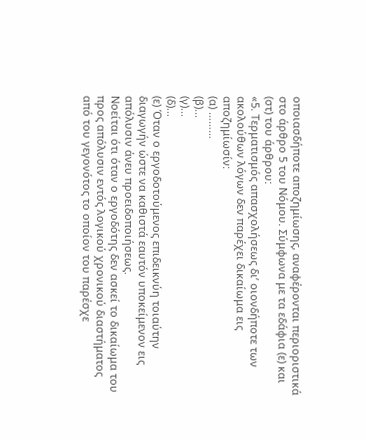οποιασδήποτε αποζημίωσης, αναφέρονται περιοριστικά στο άρθρο 5 του Νόμου. Σύμφωνα με τα εδάφια (ε) και (στ) του άρθρου:
«5. Τερματισμός απασχολήσεως δι’ οιονδήποτε των ακολούθων λόγων δεν παρέχει δικαίωμα εις αποζημίωσίν:
(α) ………
(β)...
(γ)...
(δ)...
(ε) Όταν ο εργοδοτούμενος επιδεικνύη τοιαύτην διαγωγήν ώστε να καθιστά εαυτόν υποκείμενον εις απόλυσιν άνευ προειδοποιήσεως.
Νοείται ότι όταν ο εργοδότης δεν ασκεί το δικαίωμα του προς απόλυσιν εντός λογικού χρονικού διαστήματος από του γεγονότος το οποίον του παρέσχε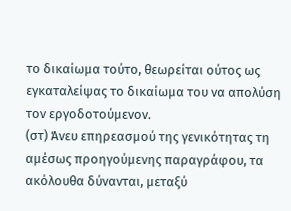το δικαίωμα τούτο, θεωρείται ούτος ως εγκαταλείψας το δικαίωμα του να απολύση τον εργοδοτούμενον.
(στ) Άνευ επηρεασμού της γενικότητας τη αμέσως προηγούμενης παραγράφου, τα ακόλουθα δύνανται, μεταξύ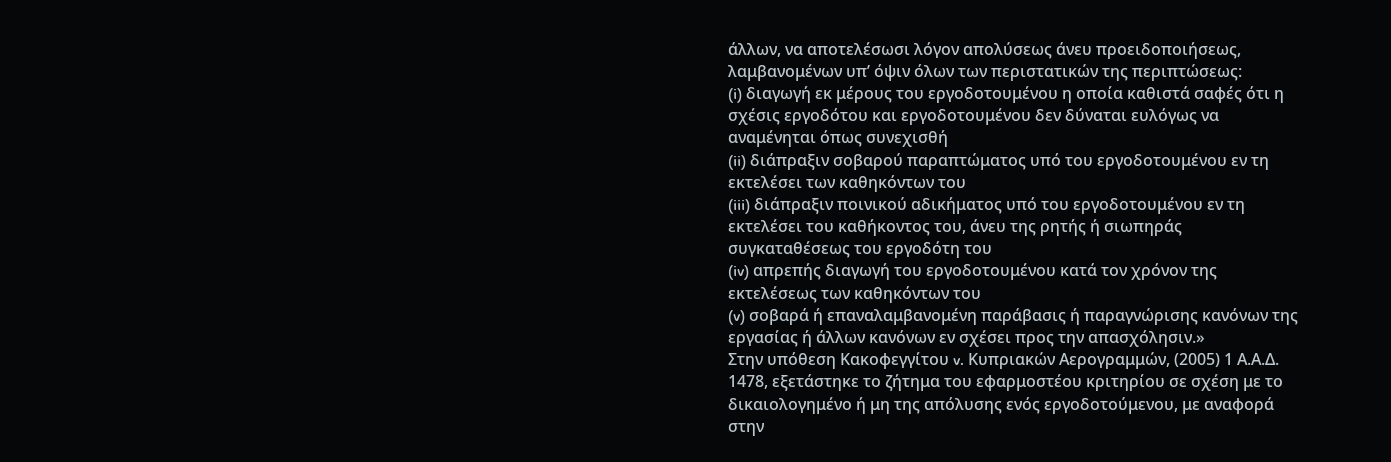άλλων, να αποτελέσωσι λόγον απολύσεως άνευ προειδοποιήσεως, λαμβανομένων υπ’ όψιν όλων των περιστατικών της περιπτώσεως:
(i) διαγωγή εκ μέρους του εργοδοτουμένου η οποία καθιστά σαφές ότι η σχέσις εργοδότου και εργοδοτουμένου δεν δύναται ευλόγως να αναμένηται όπως συνεχισθή
(ii) διάπραξιν σοβαρού παραπτώματος υπό του εργοδοτουμένου εν τη εκτελέσει των καθηκόντων του
(iii) διάπραξιν ποινικού αδικήματος υπό του εργοδοτουμένου εν τη εκτελέσει του καθήκοντος του, άνευ της ρητής ή σιωπηράς συγκαταθέσεως του εργοδότη του
(iv) απρεπής διαγωγή του εργοδοτουμένου κατά τον χρόνον της εκτελέσεως των καθηκόντων του
(v) σοβαρά ή επαναλαμβανομένη παράβασις ή παραγνώρισης κανόνων της εργασίας ή άλλων κανόνων εν σχέσει προς την απασχόλησιν.»
Στην υπόθεση Κακοφεγγίτου v. Κυπριακών Αερογραμμών, (2005) 1 Α.Α.Δ. 1478, εξετάστηκε το ζήτημα του εφαρμοστέου κριτηρίου σε σχέση με το δικαιολογημένο ή μη της απόλυσης ενός εργοδοτούμενου, με αναφορά στην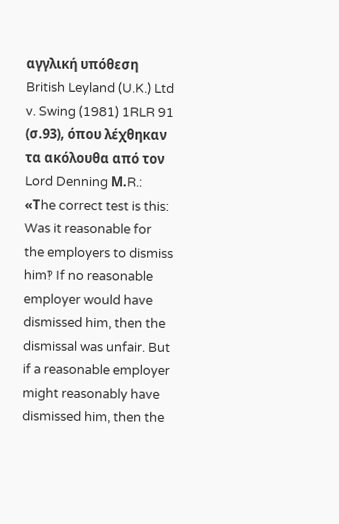αγγλική υπόθεση British Leyland (U.K.) Ltd v. Swing (1981) 1RLR 91 (σ.93), όπου λέχθηκαν τα ακόλουθα από τον Lord Denning Μ.R.:
«Τhe correct test is this: Was it reasonable for the employers to dismiss him‽ If no reasonable employer would have dismissed him, then the dismissal was unfair. But if a reasonable employer might reasonably have dismissed him, then the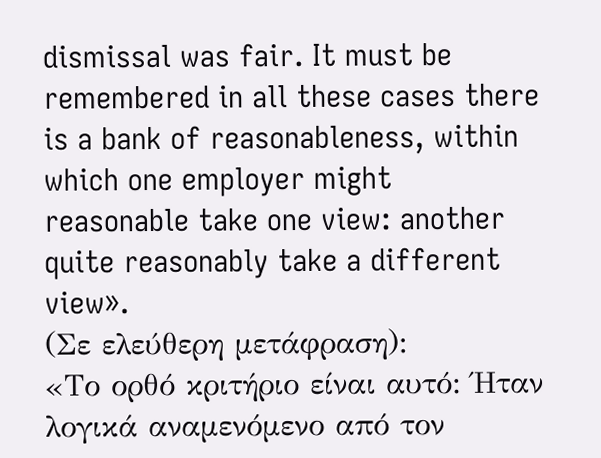dismissal was fair. It must be remembered in all these cases there is a bank of reasonableness, within which one employer might reasonable take one view: another quite reasonably take a different view».
(Σε ελεύθερη μετάφραση):
«Το ορθό κριτήριο είναι αυτό: Ήταν λογικά αναμενόμενο από τον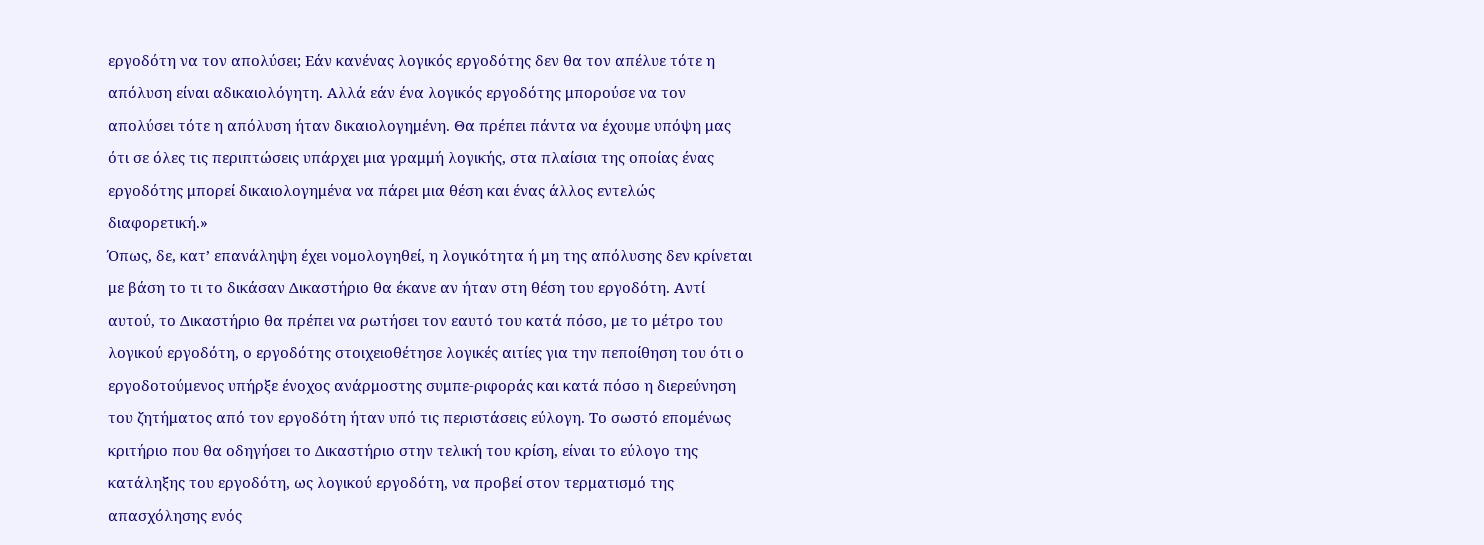εργοδότη να τον απολύσει; Εάν κανένας λογικός εργοδότης δεν θα τον απέλυε τότε η απόλυση είναι αδικαιολόγητη. Αλλά εάν ένα λογικός εργοδότης μπορούσε να τον απολύσει τότε η απόλυση ήταν δικαιολογημένη. Θα πρέπει πάντα να έχουμε υπόψη μας ότι σε όλες τις περιπτώσεις υπάρχει μια γραμμή λογικής, στα πλαίσια της οποίας ένας εργοδότης μπορεί δικαιολογημένα να πάρει μια θέση και ένας άλλος εντελώς διαφορετική.»
Όπως, δε, κατ’ επανάληψη έχει νομολογηθεί, η λογικότητα ή μη της απόλυσης δεν κρίνεται με βάση το τι το δικάσαν Δικαστήριο θα έκανε αν ήταν στη θέση του εργοδότη. Αντί αυτού, το Δικαστήριο θα πρέπει να ρωτήσει τον εαυτό του κατά πόσο, με το μέτρο του λογικού εργοδότη, ο εργοδότης στοιχειοθέτησε λογικές αιτίες για την πεποίθηση του ότι ο εργοδοτούμενος υπήρξε ένοχος ανάρμοστης συμπε-ριφοράς και κατά πόσο η διερεύνηση του ζητήματος από τον εργοδότη ήταν υπό τις περιστάσεις εύλογη. Το σωστό επομένως κριτήριο που θα οδηγήσει το Δικαστήριο στην τελική του κρίση, είναι το εύλογο της κατάληξης του εργοδότη, ως λογικού εργοδότη, να προβεί στον τερματισμό της απασχόλησης ενός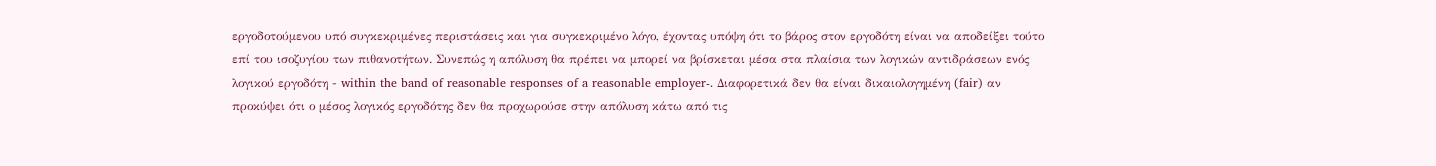εργοδοτούμενου υπό συγκεκριμένες περιστάσεις και για συγκεκριμένο λόγο, έχοντας υπόψη ότι το βάρος στον εργοδότη είναι να αποδείξει τούτο επί του ισοζυγίου των πιθανοτήτων. Συνεπώς η απόλυση θα πρέπει να μπορεί να βρίσκεται μέσα στα πλαίσια των λογικών αντιδράσεων ενός λογικού εργοδότη - within the band of reasonable responses of a reasonable employer-. Διαφορετικά δεν θα είναι δικαιολογημένη (fair) αν προκύψει ότι ο μέσος λογικός εργοδότης δεν θα προχωρούσε στην απόλυση κάτω από τις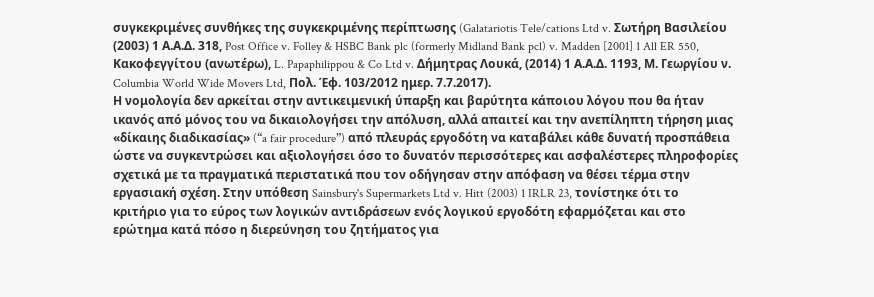συγκεκριμένες συνθήκες της συγκεκριμένης περίπτωσης (Galatariotis Tele/cations Ltd v. Σωτήρη Βασιλείου (2003) 1 Α.Α.Δ. 318, Post Office v. Folley & HSBC Bank plc (formerly Midland Bank pcl) v. Madden [2001] 1 All ER 550, Κακοφεγγίτου (ανωτέρω), L. Papaphilippou & Co Ltd v. Δήμητρας Λουκά, (2014) 1 Α.Α.Δ. 1193, Μ. Γεωργίου ν. Columbia World Wide Movers Ltd, Πολ. Έφ. 103/2012 ημερ. 7.7.2017).
Η νομολογία δεν αρκείται στην αντικειμενική ύπαρξη και βαρύτητα κάποιου λόγου που θα ήταν ικανός από μόνος του να δικαιολογήσει την απόλυση, αλλά απαιτεί και την ανεπίληπτη τήρηση μιας «δίκαιης διαδικασίας» (“a fair procedure”) από πλευράς εργοδότη να καταβάλει κάθε δυνατή προσπάθεια ώστε να συγκεντρώσει και αξιολογήσει όσο το δυνατόν περισσότερες και ασφαλέστερες πληροφορίες σχετικά με τα πραγματικά περιστατικά που τον οδήγησαν στην απόφαση να θέσει τέρμα στην εργασιακή σχέση. Στην υπόθεση Sainsbury's Supermarkets Ltd v. Hitt (2003) 1 IRLR 23, τονίστηκε ότι το κριτήριο για το εύρος των λογικών αντιδράσεων ενός λογικού εργοδότη εφαρμόζεται και στο ερώτημα κατά πόσο η διερεύνηση του ζητήματος για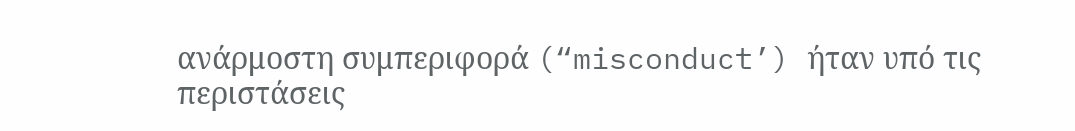ανάρμοστη συμπεριφορά (“misconduct’) ήταν υπό τις περιστάσεις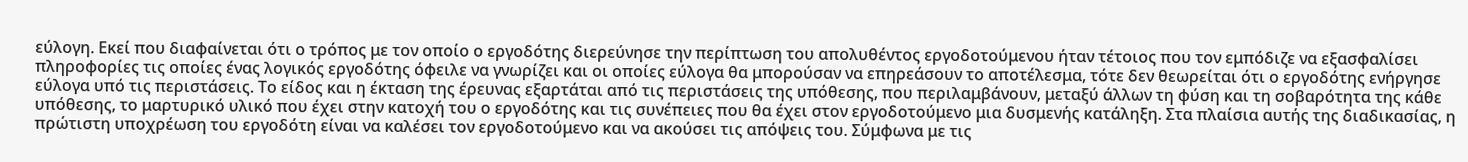εύλογη. Εκεί που διαφαίνεται ότι ο τρόπος με τον οποίο ο εργοδότης διερεύνησε την περίπτωση του απολυθέντος εργοδοτούμενου ήταν τέτοιος που τον εμπόδιζε να εξασφαλίσει πληροφορίες τις οποίες ένας λογικός εργοδότης όφειλε να γνωρίζει και οι οποίες εύλογα θα μπορούσαν να επηρεάσουν το αποτέλεσμα, τότε δεν θεωρείται ότι ο εργοδότης ενήργησε εύλογα υπό τις περιστάσεις. Το είδος και η έκταση της έρευνας εξαρτάται από τις περιστάσεις της υπόθεσης, που περιλαμβάνουν, μεταξύ άλλων τη φύση και τη σοβαρότητα της κάθε υπόθεσης, το μαρτυρικό υλικό που έχει στην κατοχή του ο εργοδότης και τις συνέπειες που θα έχει στον εργοδοτούμενο μια δυσμενής κατάληξη. Στα πλαίσια αυτής της διαδικασίας, η πρώτιστη υποχρέωση του εργοδότη είναι να καλέσει τον εργοδοτούμενο και να ακούσει τις απόψεις του. Σύμφωνα με τις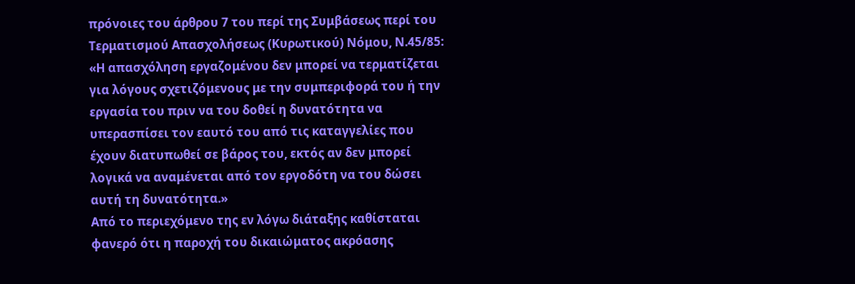πρόνοιες του άρθρου 7 του περί της Συμβάσεως περί του Τερματισμού Απασχολήσεως (Κυρωτικού) Νόμου, Ν.45/85:
«Η απασχόληση εργαζομένου δεν μπορεί να τερματίζεται για λόγους σχετιζόμενους με την συμπεριφορά του ή την εργασία του πριν να του δοθεί η δυνατότητα να υπερασπίσει τον εαυτό του από τις καταγγελίες που έχουν διατυπωθεί σε βάρος του, εκτός αν δεν μπορεί λογικά να αναμένεται από τον εργοδότη να του δώσει αυτή τη δυνατότητα.»
Από το περιεχόμενο της εν λόγω διάταξης καθίσταται φανερό ότι η παροχή του δικαιώματος ακρόασης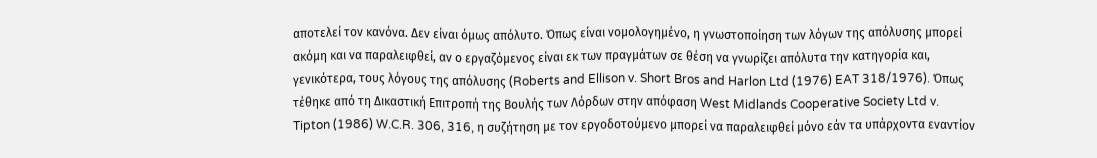αποτελεί τον κανόνα. Δεν είναι όμως απόλυτο. Όπως είναι νομολογημένο, η γνωστοποίηση των λόγων της απόλυσης μπορεί ακόμη και να παραλειφθεί, αν ο εργαζόμενος είναι εκ των πραγμάτων σε θέση να γνωρίζει απόλυτα την κατηγορία και, γενικότερα, τους λόγους της απόλυσης (Roberts and Ellison v. Short Bros and Harlon Ltd (1976) EAT 318/1976). Όπως τέθηκε από τη Δικαστική Επιτροπή της Βουλής των Λόρδων στην απόφαση West Midlands Cooperative Society Ltd v. Tipton (1986) W.C.R. 306, 316, η συζήτηση με τον εργοδοτούμενο μπορεί να παραλειφθεί μόνο εάν τα υπάρχοντα εναντίον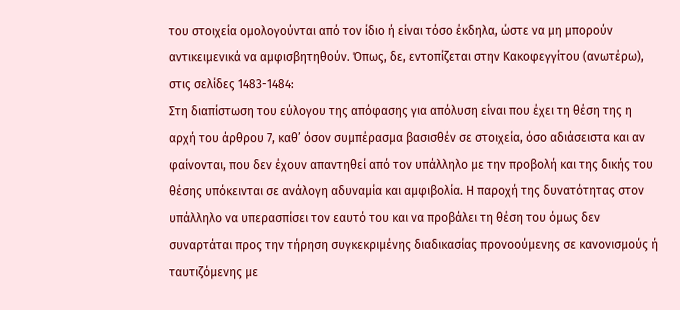του στοιχεία ομολογούνται από τον ίδιο ή είναι τόσο έκδηλα, ώστε να μη μπορούν αντικειμενικά να αμφισβητηθούν. Όπως, δε, εντοπίζεται στην Κακοφεγγίτου (ανωτέρω), στις σελίδες 1483-1484:
Στη διαπίστωση του εύλογου της απόφασης για απόλυση είναι που έχει τη θέση της η αρχή του άρθρου 7, καθ’ όσον συμπέρασμα βασισθέν σε στοιχεία, όσο αδιάσειστα και αν φαίνονται, που δεν έχουν απαντηθεί από τον υπάλληλο με την προβολή και της δικής του θέσης υπόκεινται σε ανάλογη αδυναμία και αμφιβολία. Η παροχή της δυνατότητας στον υπάλληλο να υπερασπίσει τον εαυτό του και να προβάλει τη θέση του όμως δεν συναρτάται προς την τήρηση συγκεκριμένης διαδικασίας προνοούμενης σε κανονισμούς ή ταυτιζόμενης με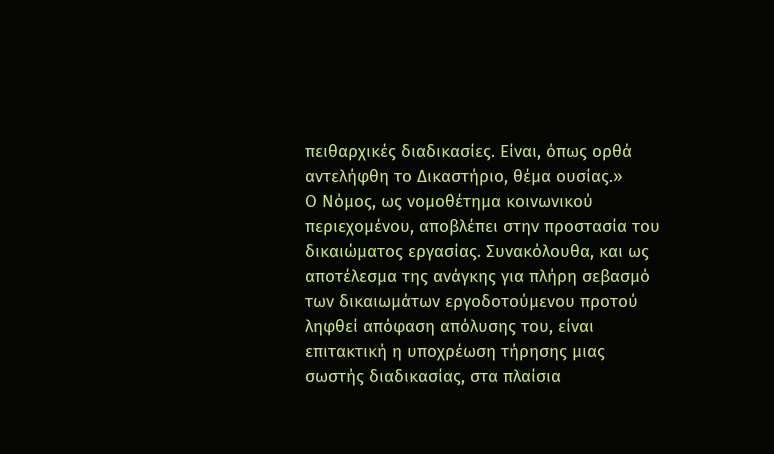πειθαρχικές διαδικασίες. Είναι, όπως ορθά αντελήφθη το Δικαστήριο, θέμα ουσίας.»
Ο Νόμος, ως νομοθέτημα κοινωνικού περιεχομένου, αποβλέπει στην προστασία του δικαιώματος εργασίας. Συνακόλουθα, και ως αποτέλεσμα της ανάγκης για πλήρη σεβασμό των δικαιωμάτων εργοδοτούμενου προτού ληφθεί απόφαση απόλυσης του, είναι επιτακτική η υποχρέωση τήρησης μιας σωστής διαδικασίας, στα πλαίσια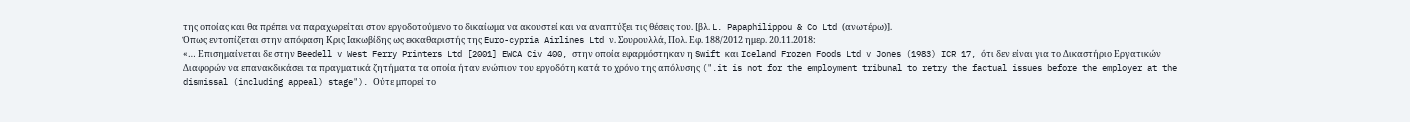της οποίας και θα πρέπει να παραχωρείται στον εργοδοτούμενο το δικαίωμα να ακουστεί και να αναπτύξει τις θέσεις του. [βλ. L. Papaphilippou & Co Ltd (ανωτέρω)].
Όπως εντοπίζεται στην απόφαση Κρις Ιακωβίδης ως εκκαθαριστής της Euro-cypria Airlines Ltd ν. Σουρουλλά, Πολ. Εφ. 188/2012 ημερ. 20.11.2018:
«… Επισημαίνεται δε στην Beedell v West Ferry Printers Ltd [2001] EWCA Civ 400, στην οποία εφαρμόστηκαν η Swift και Iceland Frozen Foods Ltd v Jones (1983) ICR 17, ότι δεν είναι για το Δικαστήριο Εργατικών Διαφορών να επανακδικάσει τα πραγματικά ζητήματα τα οποία ήταν ενώπιον του εργοδότη κατά το χρόνο της απόλυσης (".it is not for the employment tribunal to retry the factual issues before the employer at the dismissal (including appeal) stage"). Ούτε μπορεί το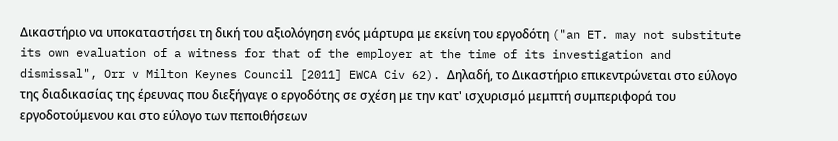Δικαστήριο να υποκαταστήσει τη δική του αξιολόγηση ενός μάρτυρα με εκείνη του εργοδότη ("an ET. may not substitute its own evaluation of a witness for that of the employer at the time of its investigation and dismissal", Orr v Milton Keynes Council [2011] EWCA Civ 62). Δηλαδή, το Δικαστήριο επικεντρώνεται στο εύλογο της διαδικασίας της έρευνας που διεξήγαγε ο εργοδότης σε σχέση με την κατ' ισχυρισμό μεμπτή συμπεριφορά του εργοδοτούμενου και στο εύλογο των πεποιθήσεων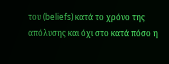του (beliefs) κατά το χρόνο της απόλυσης και όχι στο κατά πόσο η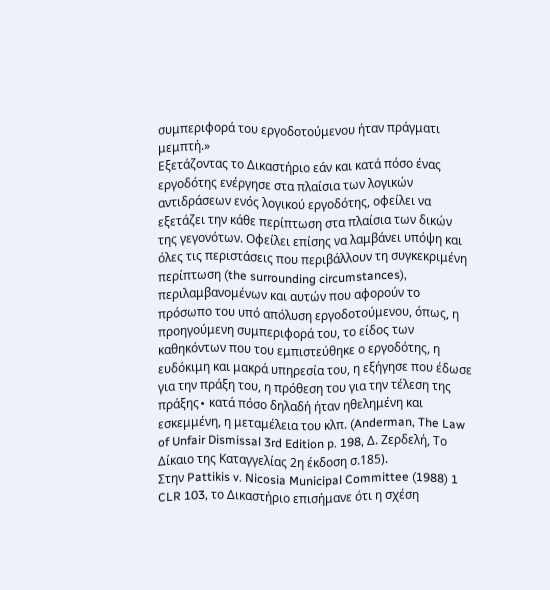συμπεριφορά του εργοδοτούμενου ήταν πράγματι μεμπτή.»
Εξετάζοντας το Δικαστήριο εάν και κατά πόσο ένας εργοδότης ενέργησε στα πλαίσια των λογικών αντιδράσεων ενός λογικού εργοδότης, οφείλει να εξετάζει την κάθε περίπτωση στα πλαίσια των δικών της γεγονότων. Οφείλει επίσης να λαμβάνει υπόψη και όλες τις περιστάσεις που περιβάλλουν τη συγκεκριμένη περίπτωση (the surrounding circumstances), περιλαμβανομένων και αυτών που αφορούν το πρόσωπο του υπό απόλυση εργοδοτούμενου, όπως, η προηγούμενη συμπεριφορά του, το είδος των καθηκόντων που του εμπιστεύθηκε ο εργοδότης, η ευδόκιμη και μακρά υπηρεσία του, η εξήγησε που έδωσε για την πράξη του, η πρόθεση του για την τέλεση της πράξης∙ κατά πόσο δηλαδή ήταν ηθελημένη και εσκεμμένη, η μεταμέλεια του κλπ. (Anderman, The Law of Unfair Dismissal 3rd Edition p. 198, Δ. Ζερδελή, Το Δίκαιο της Καταγγελίας 2η έκδοση σ.185).
Στην Pattikis v. Nicosia Municipal Committee (1988) 1 CLR 103, το Δικαστήριο επισήμανε ότι η σχέση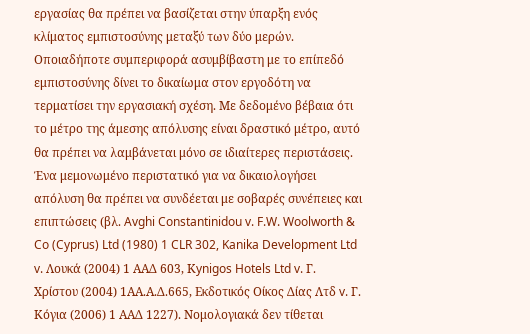εργασίας θα πρέπει να βασίζεται στην ύπαρξη ενός κλίματος εμπιστοσύνης μεταξύ των δύο μερών. Οποιαδήποτε συμπεριφορά ασυμβίβαστη με το επίπεδό εμπιστοσύνης δίνει το δικαίωμα στον εργοδότη να τερματίσει την εργασιακή σχέση. Με δεδομένο βέβαια ότι το μέτρο της άμεσης απόλυσης είναι δραστικό μέτρο, αυτό θα πρέπει να λαμβάνεται μόνο σε ιδιαίτερες περιστάσεις. Ένα μεμονωμένο περιστατικό για να δικαιολογήσει απόλυση θα πρέπει να συνδέεται με σοβαρές συνέπειες και επιπτώσεις (βλ. Avghi Constantinidou v. F.W. Woolworth & Co (Cyprus) Ltd (1980) 1 CLR 302, Kanika Development Ltd v. Λουκά (2004) 1 ΑΑΔ 603, Κynigos Hotels Ltd v. Γ. Χρίστου (2004) 1ΑΑ.Α.Δ.665, Εκδοτικός Οίκος Δίας Λτδ v. Γ. Κόγια (2006) 1 ΑΑΔ 1227). Νομολογιακά δεν τίθεται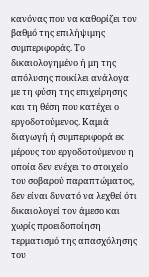κανόνας που να καθορίζει τον βαθμό της επιλήψιμης συμπεριφοράς. Το δικαιολογημένο ή μη της απόλυσης ποικίλει ανάλογα με τη φύση της επιχείρησης και τη θέση που κατέχει ο εργοδοτούμενος. Καμιά διαγωγή ή συμπεριφορά εκ μέρους του εργοδοτούμενου η οποία δεν ενέχει το στοιχείο του σοβαρού παραπτώματος, δεν είναι δυνατό να λεχθεί ότι δικαιολογεί τον άμεσο και χωρίς προειδοποίηση τερματισμό της απασχόλησης του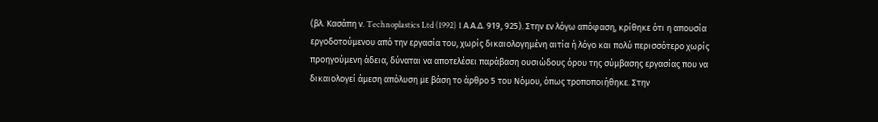(βλ. Κασάπη ν. Technoplastics Ltd (1992) 1 Α.Α.Δ. 919, 925). Στην εν λόγω απόφαση, κρίθηκε ότι η απουσία εργοδοτούμενου από την εργασία του, χωρίς δικαιολογημένη αιτία ή λόγο και πολύ περισσότερο χωρίς προηγούμενη άδεια, δύναται να αποτελέσει παράβαση ουσιώδους όρου της σύμβασης εργασίας που να δικαιολογεί άμεση απόλυση με βάση το άρθρο 5 του Νόμου, όπως τροποποιήθηκε. Στην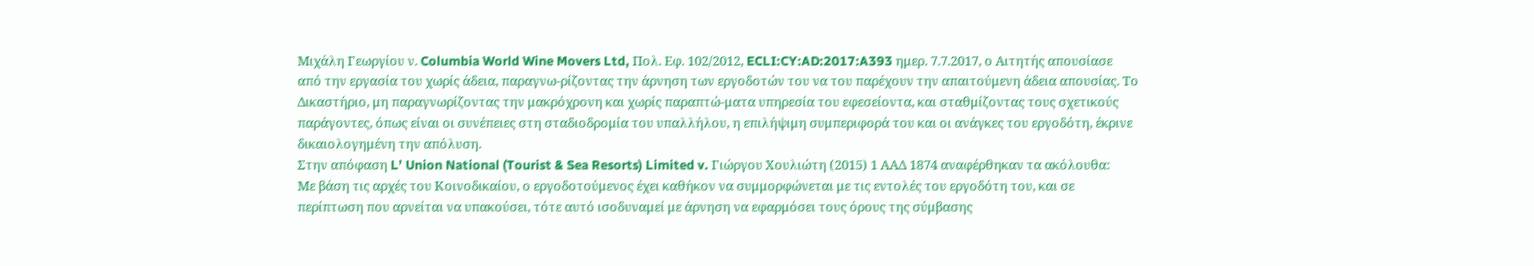Μιχάλη Γεωργίου ν. Columbia World Wine Movers Ltd, Πολ. Εφ. 102/2012, ECLI:CY:AD:2017:A393 ημερ. 7.7.2017, ο Αιτητής απουσίασε από την εργασία του χωρίς άδεια, παραγνω-ρίζοντας την άρνηση των εργοδοτών του να του παρέχουν την απαιτούμενη άδεια απουσίας. Το Δικαστήριο, μη παραγνωρίζοντας την μακρόχρονη και χωρίς παραπτώ-ματα υπηρεσία του εφεσείοντα, και σταθμίζοντας τους σχετικούς παράγοντες, όπως είναι οι συνέπειες στη σταδιοδρομία του υπαλλήλου, η επιλήψιμη συμπεριφορά του και οι ανάγκες του εργοδότη, έκρινε δικαιολογημένη την απόλυση.
Στην απόφαση L’ Union National (Tourist & Sea Resorts) Limited v. Γιώργου Χουλιώτη (2015) 1 ΑΑΔ 1874 αναφέρθηκαν τα ακόλουθα:
Με βάση τις αρχές του Κοινοδικαίου, ο εργοδοτούμενος έχει καθήκον να συμμορφώνεται με τις εντολές του εργοδότη του, και σε περίπτωση που αρνείται να υπακούσει, τότε αυτό ισοδυναμεί με άρνηση να εφαρμόσει τους όρους της σύμβασης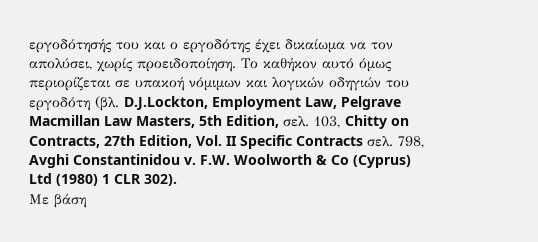εργοδότησής του και ο εργοδότης έχει δικαίωμα να τον απολύσει, χωρίς προειδοποίηση. Το καθήκον αυτό όμως περιορίζεται σε υπακοή νόμιμων και λογικών οδηγιών του εργοδότη (βλ. D.J.Lockton, Employment Law, Pelgrave Macmillan Law Masters, 5th Edition, σελ. 103, Chitty on Contracts, 27th Edition, Vol. II Specific Contracts σελ. 798, Avghi Constantinidou v. F.W. Woolworth & Co (Cyprus) Ltd (1980) 1 CLR 302).
Με βάση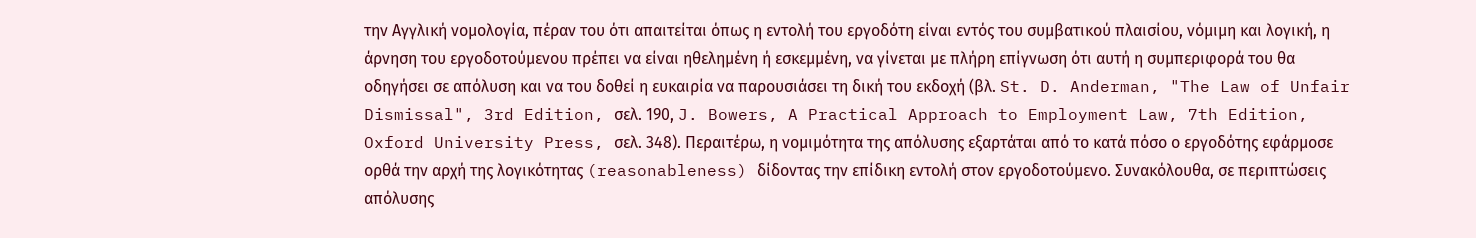την Αγγλική νομολογία, πέραν του ότι απαιτείται όπως η εντολή του εργοδότη είναι εντός του συμβατικού πλαισίου, νόμιμη και λογική, η άρνηση του εργοδοτούμενου πρέπει να είναι ηθελημένη ή εσκεμμένη, να γίνεται με πλήρη επίγνωση ότι αυτή η συμπεριφορά του θα οδηγήσει σε απόλυση και να του δοθεί η ευκαιρία να παρουσιάσει τη δική του εκδοχή (βλ. St. D. Anderman, "The Law of Unfair Dismissal", 3rd Edition, σελ. 190, J. Bowers, A Practical Approach to Employment Law, 7th Edition, Oxford University Press, σελ. 348). Περαιτέρω, η νομιμότητα της απόλυσης εξαρτάται από το κατά πόσο ο εργοδότης εφάρμοσε ορθά την αρχή της λογικότητας (reasonableness) δίδοντας την επίδικη εντολή στον εργοδοτούμενο. Συνακόλουθα, σε περιπτώσεις απόλυσης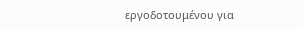εργοδοτουμένου για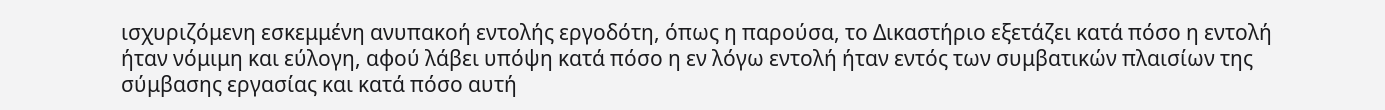ισχυριζόμενη εσκεμμένη ανυπακοή εντολής εργοδότη, όπως η παρούσα, το Δικαστήριο εξετάζει κατά πόσο η εντολή ήταν νόμιμη και εύλογη, αφού λάβει υπόψη κατά πόσο η εν λόγω εντολή ήταν εντός των συμβατικών πλαισίων της σύμβασης εργασίας και κατά πόσο αυτή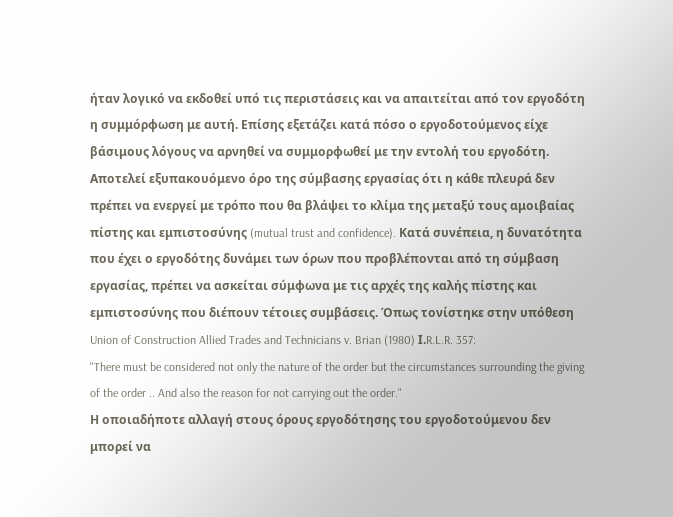ήταν λογικό να εκδοθεί υπό τις περιστάσεις και να απαιτείται από τον εργοδότη η συμμόρφωση με αυτή. Επίσης εξετάζει κατά πόσο ο εργοδοτούμενος είχε βάσιμους λόγους να αρνηθεί να συμμορφωθεί με την εντολή του εργοδότη.
Αποτελεί εξυπακουόμενο όρο της σύμβασης εργασίας ότι η κάθε πλευρά δεν πρέπει να ενεργεί με τρόπο που θα βλάψει το κλίμα της μεταξύ τους αμοιβαίας πίστης και εμπιστοσύνης (mutual trust and confidence). Κατά συνέπεια, η δυνατότητα που έχει ο εργοδότης δυνάμει των όρων που προβλέπονται από τη σύμβαση εργασίας, πρέπει να ασκείται σύμφωνα με τις αρχές της καλής πίστης και εμπιστοσύνης που διέπουν τέτοιες συμβάσεις. Όπως τονίστηκε στην υπόθεση Union of Construction Allied Trades and Technicians v. Brian (1980) Ι.R.L.R. 357:
"There must be considered not only the nature of the order but the circumstances surrounding the giving of the order .. And also the reason for not carrying out the order."
Η οποιαδήποτε αλλαγή στους όρους εργοδότησης του εργοδοτούμενου δεν μπορεί να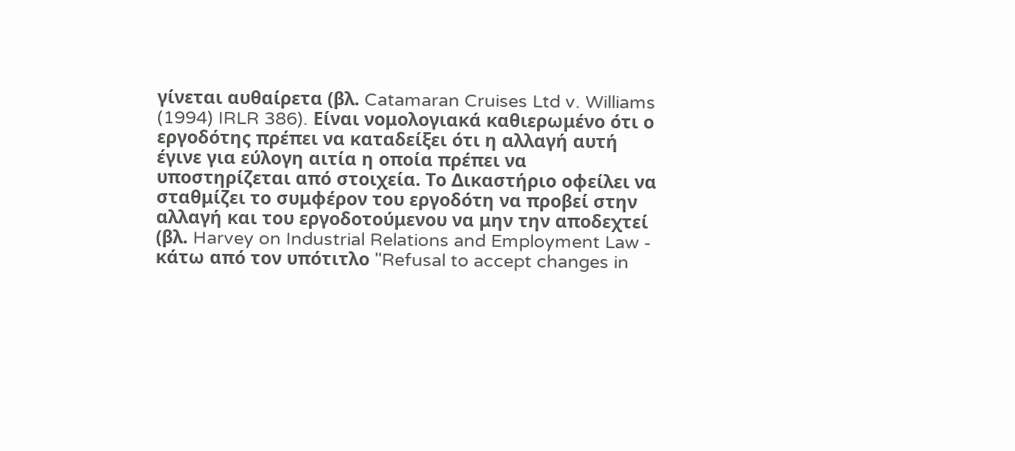γίνεται αυθαίρετα (βλ. Catamaran Cruises Ltd v. Williams (1994) IRLR 386). Είναι νομολογιακά καθιερωμένο ότι ο εργοδότης πρέπει να καταδείξει ότι η αλλαγή αυτή έγινε για εύλογη αιτία η οποία πρέπει να υποστηρίζεται από στοιχεία. Το Δικαστήριο οφείλει να σταθμίζει το συμφέρον του εργοδότη να προβεί στην αλλαγή και του εργοδοτούμενου να μην την αποδεχτεί (βλ. Harvey on Industrial Relations and Employment Law - κάτω από τον υπότιτλο "Refusal to accept changes in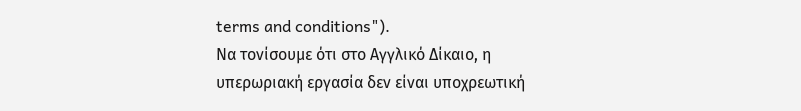terms and conditions").
Να τονίσουμε ότι στο Αγγλικό Δίκαιο, η υπερωριακή εργασία δεν είναι υποχρεωτική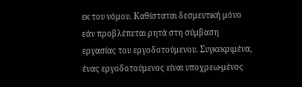εκ του νόμου. Καθίσταται δεσμευτική μόνο εάν προβλέπεται ρητά στη σύμβαση εργασίας του εργοδοτούμενου. Συγκεκριμένα, ένας εργοδοτούμενος είναι υποχρεω-μένος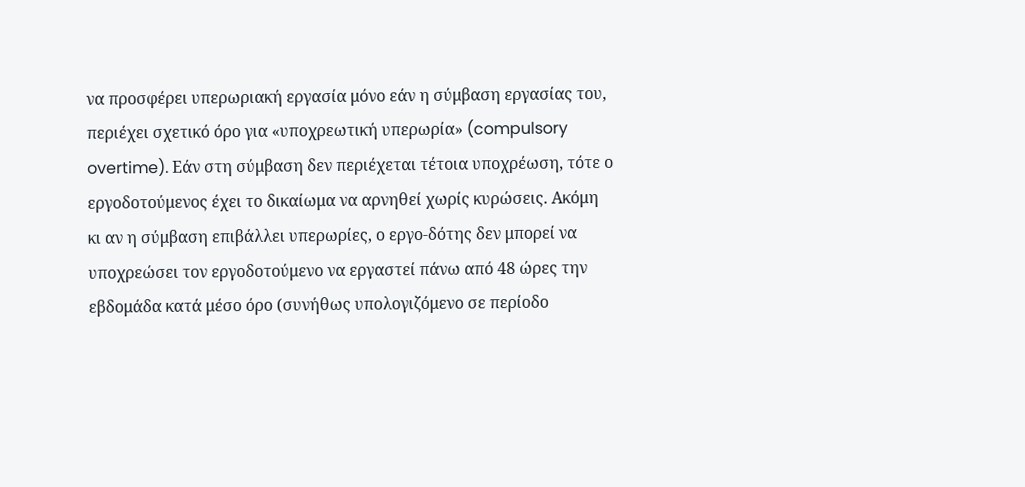να προσφέρει υπερωριακή εργασία μόνο εάν η σύμβαση εργασίας του, περιέχει σχετικό όρο για «υποχρεωτική υπερωρία» (compulsory overtime). Εάν στη σύμβαση δεν περιέχεται τέτοια υποχρέωση, τότε ο εργοδοτούμενος έχει το δικαίωμα να αρνηθεί χωρίς κυρώσεις. Ακόμη κι αν η σύμβαση επιβάλλει υπερωρίες, ο εργο-δότης δεν μπορεί να υποχρεώσει τον εργοδοτούμενο να εργαστεί πάνω από 48 ώρες την εβδομάδα κατά μέσο όρο (συνήθως υπολογιζόμενο σε περίοδο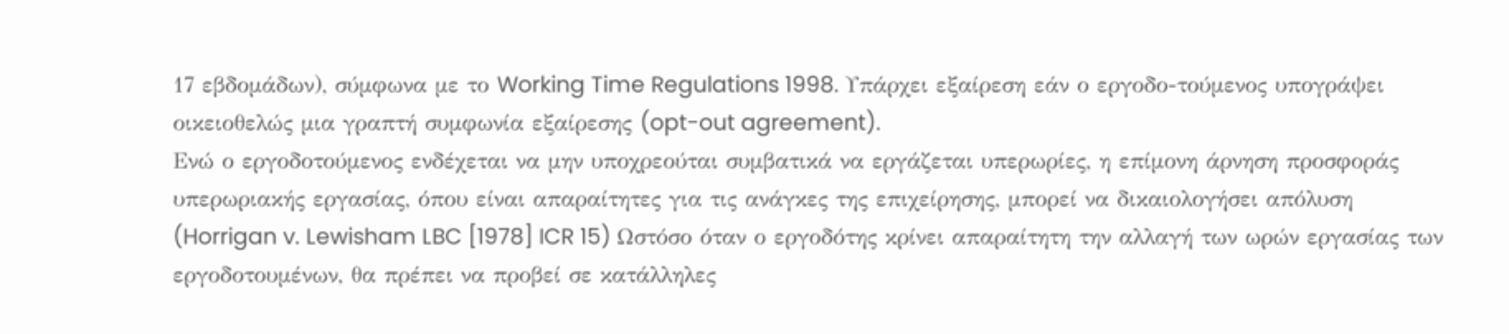17 εβδομάδων), σύμφωνα με το Working Time Regulations 1998. Υπάρχει εξαίρεση εάν ο εργοδο-τούμενος υπογράψει οικειοθελώς μια γραπτή συμφωνία εξαίρεσης (opt-out agreement).
Ενώ ο εργοδοτούμενος ενδέχεται να μην υποχρεούται συμβατικά να εργάζεται υπερωρίες, η επίμονη άρνηση προσφοράς υπερωριακής εργασίας, όπου είναι απαραίτητες για τις ανάγκες της επιχείρησης, μπορεί να δικαιολογήσει απόλυση (Horrigan v. Lewisham LBC [1978] ICR 15) Ωστόσο όταν ο εργοδότης κρίνει απαραίτητη την αλλαγή των ωρών εργασίας των εργοδοτουμένων, θα πρέπει να προβεί σε κατάλληλες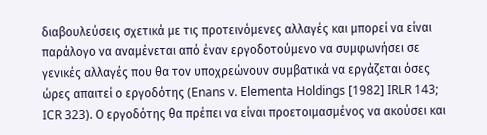διαβουλεύσεις σχετικά με τις προτεινόμενες αλλαγές και μπορεί να είναι παράλογο να αναμένεται από έναν εργοδοτούμενο να συμφωνήσει σε γενικές αλλαγές που θα τον υποχρεώνουν συμβατικά να εργάζεται όσες ώρες απαιτεί ο εργοδότης (Enans v. Elementa Holdings [1982] IRLR 143; ICR 323). Ο εργοδότης θα πρέπει να είναι προετοιμασμένος να ακούσει και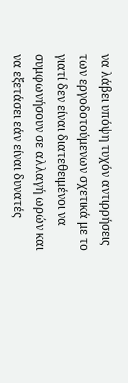να λάβει υπόψη τυχόν αντιρρήσεις των εργοδοτούμενων σχετικά με το γιατί δεν είναι διατεθειμένοι να συμφωνήσουν σε αλλαγή ωρών και να εξετάσει εάν είναι δυνατές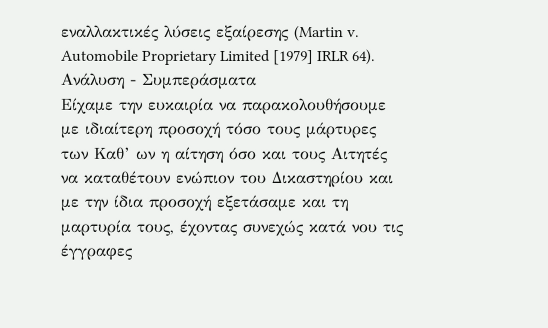εναλλακτικές λύσεις εξαίρεσης (Martin v. Automobile Proprietary Limited [1979] IRLR 64).
Ανάλυση - Συμπεράσματα
Είχαμε την ευκαιρία να παρακολουθήσουμε με ιδιαίτερη προσοχή τόσο τους μάρτυρες των Καθ’ ων η αίτηση όσο και τους Αιτητές να καταθέτουν ενώπιον του Δικαστηρίου και με την ίδια προσοχή εξετάσαμε και τη μαρτυρία τους, έχοντας συνεχώς κατά νου τις έγγραφες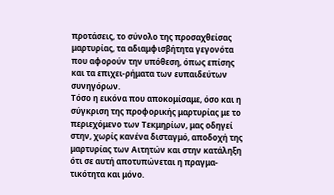προτάσεις, το σύνολο της προσαχθείσας μαρτυρίας, τα αδιαμφισβήτητα γεγονότα που αφορούν την υπόθεση, όπως επίσης και τα επιχει-ρήματα των ευπαιδεύτων συνηγόρων.
Τόσο η εικόνα που αποκομίσαμε, όσο και η σύγκριση της προφορικής μαρτυρίας με το περιεχόμενο των Τεκμηρίων, μας οδηγεί στην, χωρίς κανένα δισταγμό, αποδοχή της μαρτυρίας των Αιτητών και στην κατάληξη ότι σε αυτή αποτυπώνεται η πραγμα-τικότητα και μόνο.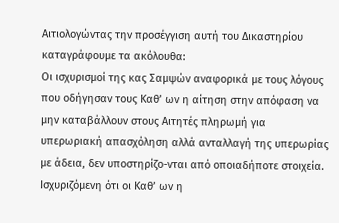Αιτιολογώντας την προσέγγιση αυτή του Δικαστηρίου καταγράφουμε τα ακόλουθα:
Οι ισχυρισμοί της κας Σαμψών αναφορικά με τους λόγους που οδήγησαν τους Καθ’ ων η αίτηση στην απόφαση να μην καταβάλλουν στους Αιτητές πληρωμή για υπερωριακή απασχόληση αλλά ανταλλαγή της υπερωρίας με άδεια, δεν υποστηρίζο-νται από οποιαδήποτε στοιχεία. Ισχυριζόμενη ότι οι Καθ’ ων η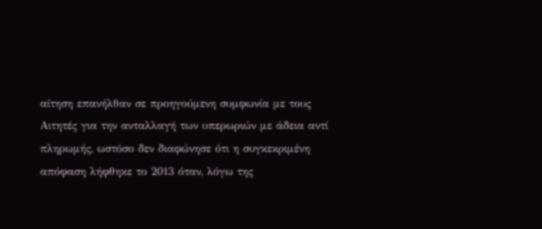αίτηση επανήλθαν σε προηγούμενη συμφωνία με τους Αιτητές για την ανταλλαγή των υπερωριών με άδεια αντί πληρωμής, ωστόσο δεν διαφώνησε ότι η συγκεκριμένη απόφαση λήφθηκε το 2013 όταν, λόγω της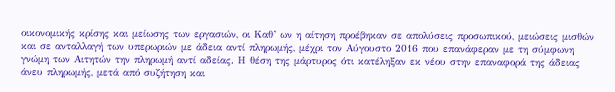οικονομικής κρίσης και μείωσης των εργασιών, οι Καθ’ ων η αίτηση προέβηκαν σε απολύσεις προσωπικού, μειώσεις μισθών και σε ανταλλαγή των υπερωριών με άδεια αντί πληρωμής, μέχρι τον Αύγουστο 2016 που επανάφεραν με τη σύμφωνη γνώμη των Αιτητών την πληρωμή αντί αδείας. Η θέση της μάρτυρος ότι κατέληξαν εκ νέου στην επαναφορά της άδειας άνευ πληρωμής, μετά από συζήτηση και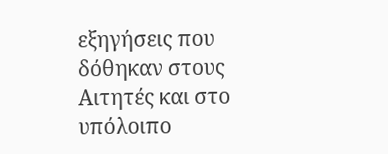εξηγήσεις που δόθηκαν στους Αιτητές και στο υπόλοιπο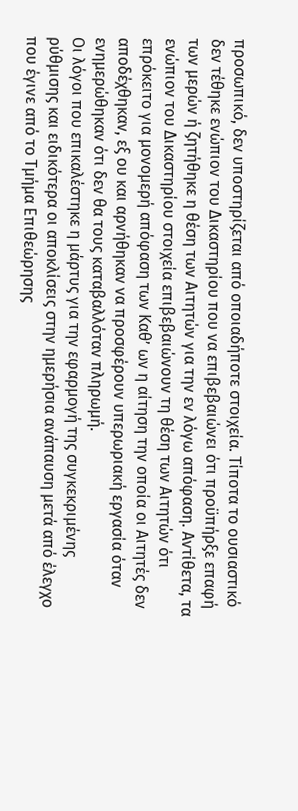προσωπικό, δεν υποστηρίζεται από οποιαδήποτε στοιχεία. Τίποτα το ουσιαστικό δεν τέθηκε ενώπιον του Δικαστηρίου που να επιβεβαιώνει ότι προϋπήρξε επαφή των μερών ή ζητήθηκε η θέση των Αιτητών για την εν λόγω απόφαση. Αντίθετα, τα ενώπιον του Δικαστηρίου στοιχεία επιβεβαιώνουν τη θέση των Αιτητών ότι επρόκειτο για μονομερή απόφαση των Καθ’ ων η αίτηση την οποία οι Αιτητές δεν αποδέχθηκαν, εξ ου και αρνήθηκαν να προσφέρουν υπερωριακή εργασία όταν ενημερώθηκαν ότι δεν θα τους καταβαλλόταν πληρωμή.
Οι λόγοι που επικαλέστηκε η μάρτυς για την εφαρμογή της συγκεκριμένης ρύθμισης και ειδικότερα οι αποκλίσεις στην ημερήσια ανάπαυση μετά από έλεγχο που έγινε από το Τμήμα Επιθεώρησης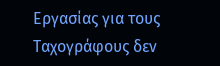Εργασίας για τους Ταχογράφους δεν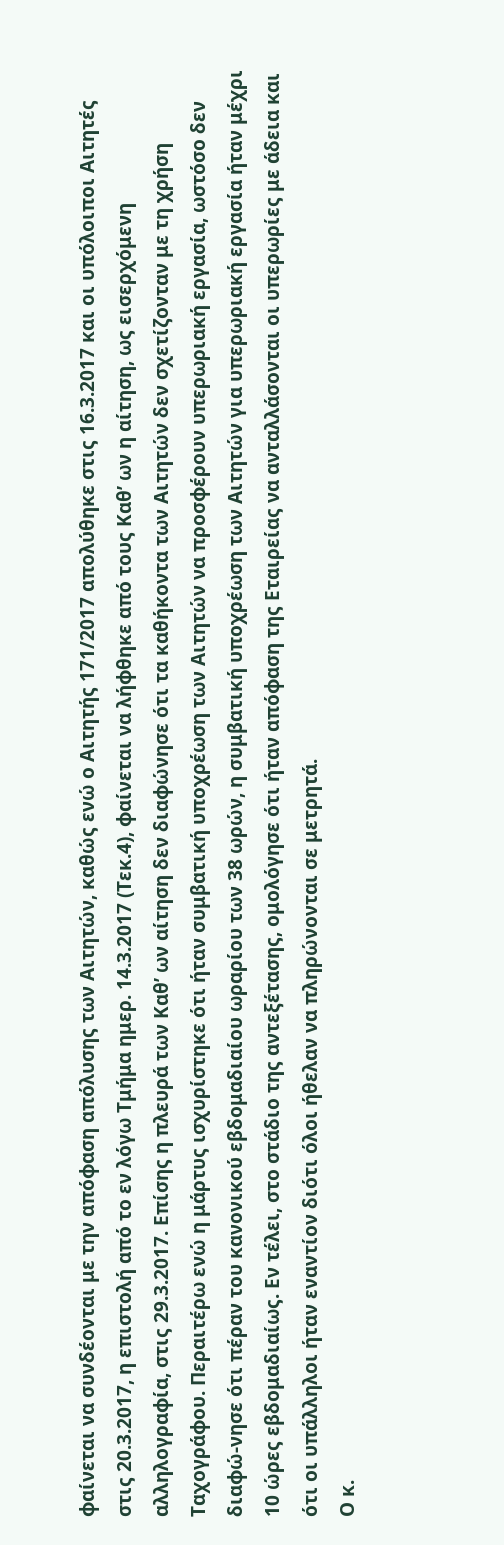φαίνεται να συνδέονται με την απόφαση απόλυσης των Αιτητών, καθώς ενώ ο Αιτητής 171/2017 απολύθηκε στις 16.3.2017 και οι υπόλοιποι Αιτητές στις 20.3.2017, η επιστολή από το εν λόγω Τμήμα ημερ. 14.3.2017 (Τεκ.4), φαίνεται να λήφθηκε από τους Καθ’ ων η αίτηση, ως εισερχόμενη αλληλογραφία, στις 29.3.2017. Επίσης η πλευρά των Καθ’ ων αίτηση δεν διαφώνησε ότι τα καθήκοντα των Αιτητών δεν σχετίζονταν με τη χρήση Ταχογράφου. Περαιτέρω ενώ η μάρτυς ισχυρίστηκε ότι ήταν συμβατική υποχρέωση των Αιτητών να προσφέρουν υπερωριακή εργασία, ωστόσο δεν διαφώ-νησε ότι πέραν του κανονικού εβδομαδιαίου ωραρίου των 38 ωρών, η συμβατική υποχρέωση των Αιτητών για υπερωριακή εργασία ήταν μέχρι 10 ώρες εβδομαδιαίως. Εν τέλει, στο στάδιο της αντεξέτασης, ομολόγησε ότι ήταν απόφαση της Εταιρείας να ανταλλάσονται οι υπερωρίες με άδεια και ότι οι υπάλληλοι ήταν εναντίον διότι όλοι ήθελαν να πληρώνονται σε μετρητά.
Ο κ.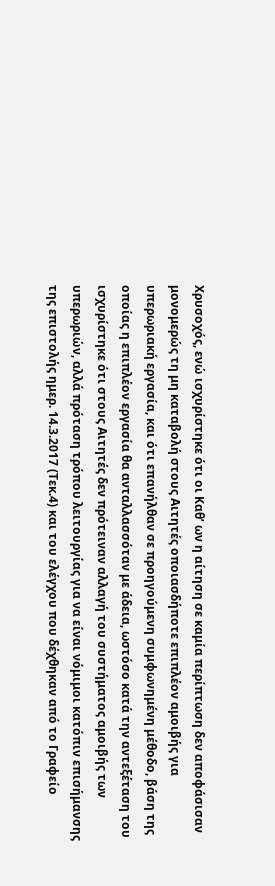Χρυσοχός, ενώ ισχυρίστηκε ότι οι Καθ’ ων η αίτηση σε καμία περίπτωση δεν αποφάσισαν μονομερώς τη μη καταβολή στους Αιτητές οποιασδήποτε επιπλέον αμοιβής για υπερωριακή εργασία, και ότι επανήλθαν σε προηγούμενη συμφωνημένη μέθοδο, βάση της οποίας η επιπλέον εργασία θα ανταλλασσόταν με άδεια, ωστόσο κατά την αντεξέταση του ισχυρίστηκε ότι στους Αιτητές δεν πρότειναν αλλαγή του συστήματος αμοιβής των υπερωριών, αλλά πρόταση τρόπου λειτουργίας για να είναι νόμιμοι κατόπιν επισήμανσης της επιστολής ημερ. 14.3.2017 (Τεκ.4) και του ελέγχου που δέχθηκαν από το Γραφείο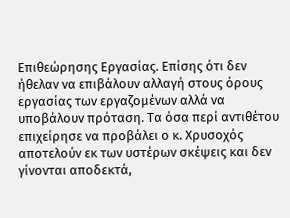Επιθεώρησης Εργασίας. Επίσης ότι δεν ήθελαν να επιβάλουν αλλαγή στους όρους εργασίας των εργαζομένων αλλά να υποβάλουν πρόταση. Τα όσα περί αντιθέτου επιχείρησε να προβάλει ο κ. Χρυσοχός αποτελούν εκ των υστέρων σκέψεις και δεν γίνονται αποδεκτά,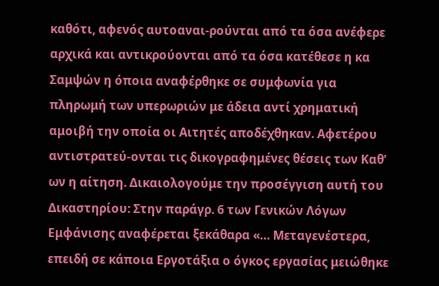καθότι, αφενός αυτοαναι-ρούνται από τα όσα ανέφερε αρχικά και αντικρούονται από τα όσα κατέθεσε η κα Σαμψών η όποια αναφέρθηκε σε συμφωνία για πληρωμή των υπερωριών με άδεια αντί χρηματική αμοιβή την οποία οι Αιτητές αποδέχθηκαν. Αφετέρου αντιστρατεύ-ονται τις δικογραφημένες θέσεις των Καθ’ ων η αίτηση. Δικαιολογούμε την προσέγγιση αυτή του Δικαστηρίου: Στην παράγρ. 6 των Γενικών Λόγων Εμφάνισης αναφέρεται ξεκάθαρα «… Μεταγενέστερα, επειδή σε κάποια Εργοτάξια ο όγκος εργασίας μειώθηκε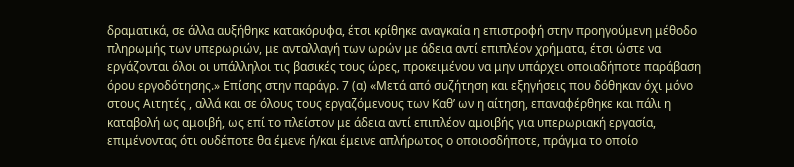δραματικά, σε άλλα αυξήθηκε κατακόρυφα, έτσι κρίθηκε αναγκαία η επιστροφή στην προηγούμενη μέθοδο πληρωμής των υπερωριών, με ανταλλαγή των ωρών με άδεια αντί επιπλέον χρήματα, έτσι ώστε να εργάζονται όλοι οι υπάλληλοι τις βασικές τους ώρες, προκειμένου να μην υπάρχει οποιαδήποτε παράβαση όρου εργοδότησης.» Επίσης στην παράγρ. 7 (α) «Μετά από συζήτηση και εξηγήσεις που δόθηκαν όχι μόνο στους Αιτητές , αλλά και σε όλους τους εργαζόμενους των Καθ’ ων η αίτηση, επαναφέρθηκε και πάλι η καταβολή ως αμοιβή, ως επί το πλείστον με άδεια αντί επιπλέον αμοιβής για υπερωριακή εργασία, επιμένοντας ότι ουδέποτε θα έμενε ή/και έμεινε απλήρωτος ο οποιοσδήποτε, πράγμα το οποίο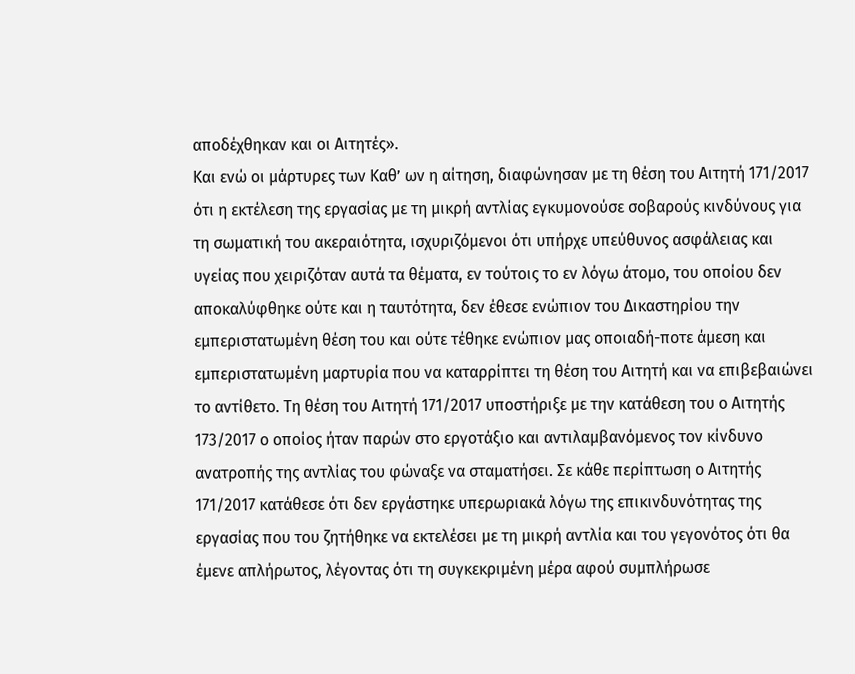αποδέχθηκαν και οι Αιτητές».
Και ενώ οι μάρτυρες των Καθ’ ων η αίτηση, διαφώνησαν με τη θέση του Αιτητή 171/2017 ότι η εκτέλεση της εργασίας με τη μικρή αντλίας εγκυμονούσε σοβαρούς κινδύνους για τη σωματική του ακεραιότητα, ισχυριζόμενοι ότι υπήρχε υπεύθυνος ασφάλειας και υγείας που χειριζόταν αυτά τα θέματα, εν τούτοις το εν λόγω άτομο, του οποίου δεν αποκαλύφθηκε ούτε και η ταυτότητα, δεν έθεσε ενώπιον του Δικαστηρίου την εμπεριστατωμένη θέση του και ούτε τέθηκε ενώπιον μας οποιαδή-ποτε άμεση και εμπεριστατωμένη μαρτυρία που να καταρρίπτει τη θέση του Αιτητή και να επιβεβαιώνει το αντίθετο. Τη θέση του Αιτητή 171/2017 υποστήριξε με την κατάθεση του ο Αιτητής 173/2017 ο οποίος ήταν παρών στο εργοτάξιο και αντιλαμβανόμενος τον κίνδυνο ανατροπής της αντλίας του φώναξε να σταματήσει. Σε κάθε περίπτωση ο Αιτητής 171/2017 κατάθεσε ότι δεν εργάστηκε υπερωριακά λόγω της επικινδυνότητας της εργασίας που του ζητήθηκε να εκτελέσει με τη μικρή αντλία και του γεγονότος ότι θα έμενε απλήρωτος, λέγοντας ότι τη συγκεκριμένη μέρα αφού συμπλήρωσε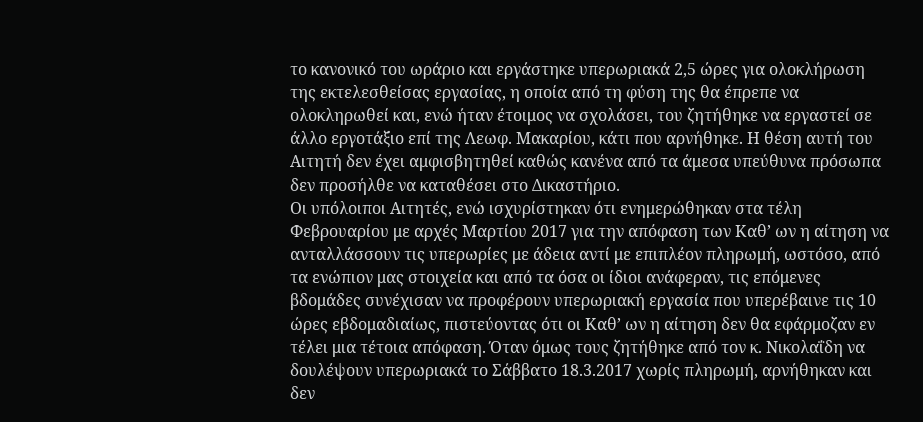το κανονικό του ωράριο και εργάστηκε υπερωριακά 2,5 ώρες για ολοκλήρωση της εκτελεσθείσας εργασίας, η οποία από τη φύση της θα έπρεπε να ολοκληρωθεί και, ενώ ήταν έτοιμος να σχολάσει, του ζητήθηκε να εργαστεί σε άλλο εργοτάξιο επί της Λεωφ. Μακαρίου, κάτι που αρνήθηκε. Η θέση αυτή του Αιτητή δεν έχει αμφισβητηθεί καθώς κανένα από τα άμεσα υπεύθυνα πρόσωπα δεν προσήλθε να καταθέσει στο Δικαστήριο.
Οι υπόλοιποι Αιτητές, ενώ ισχυρίστηκαν ότι ενημερώθηκαν στα τέλη Φεβρουαρίου με αρχές Μαρτίου 2017 για την απόφαση των Καθ’ ων η αίτηση να ανταλλάσσουν τις υπερωρίες με άδεια αντί με επιπλέον πληρωμή, ωστόσο, από τα ενώπιον μας στοιχεία και από τα όσα οι ίδιοι ανάφεραν, τις επόμενες βδομάδες συνέχισαν να προφέρουν υπερωριακή εργασία που υπερέβαινε τις 10 ώρες εβδομαδιαίως, πιστεύοντας ότι οι Καθ’ ων η αίτηση δεν θα εφάρμοζαν εν τέλει μια τέτοια απόφαση. Όταν όμως τους ζητήθηκε από τον κ. Νικολαΐδη να δουλέψουν υπερωριακά το Σάββατο 18.3.2017 χωρίς πληρωμή, αρνήθηκαν και δεν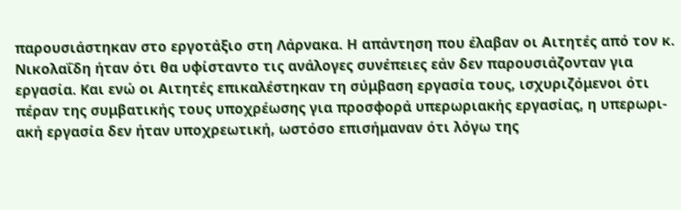παρουσιάστηκαν στο εργοτάξιο στη Λάρνακα. Η απάντηση που έλαβαν οι Αιτητές από τον κ. Νικολαΐδη ήταν ότι θα υφίσταντο τις ανάλογες συνέπειες εάν δεν παρουσιάζονταν για εργασία. Και ενώ οι Αιτητές επικαλέστηκαν τη σύμβαση εργασία τους, ισχυριζόμενοι ότι πέραν της συμβατικής τους υποχρέωσης για προσφορά υπερωριακής εργασίας, η υπερωρι-ακή εργασία δεν ήταν υποχρεωτική, ωστόσο επισήμαναν ότι λόγω της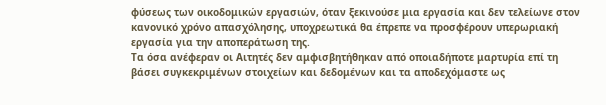φύσεως των οικοδομικών εργασιών, όταν ξεκινούσε μια εργασία και δεν τελείωνε στον κανονικό χρόνο απασχόλησης, υποχρεωτικά θα έπρεπε να προσφέρουν υπερωριακή εργασία για την αποπεράτωση της.
Τα όσα ανέφεραν οι Αιτητές δεν αμφισβητήθηκαν από οποιαδήποτε μαρτυρία επί τη βάσει συγκεκριμένων στοιχείων και δεδομένων και τα αποδεχόμαστε ως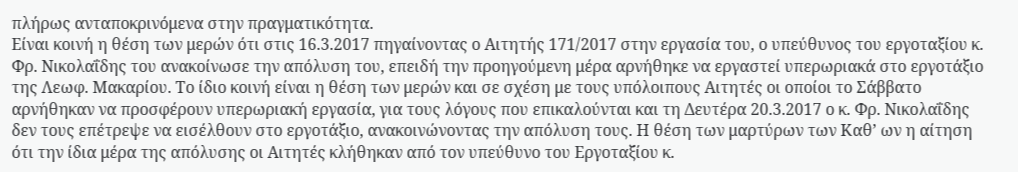πλήρως ανταποκρινόμενα στην πραγματικότητα.
Είναι κοινή η θέση των μερών ότι στις 16.3.2017 πηγαίνοντας ο Αιτητής 171/2017 στην εργασία του, ο υπεύθυνος του εργοταξίου κ. Φρ. Νικολαΐδης του ανακοίνωσε την απόλυση του, επειδή την προηγούμενη μέρα αρνήθηκε να εργαστεί υπερωριακά στο εργοτάξιο της Λεωφ. Μακαρίου. Το ίδιο κοινή είναι η θέση των μερών και σε σχέση με τους υπόλοιπους Αιτητές οι οποίοι το Σάββατο αρνήθηκαν να προσφέρουν υπερωριακή εργασία, για τους λόγους που επικαλούνται και τη Δευτέρα 20.3.2017 ο κ. Φρ. Νικολαΐδης δεν τους επέτρεψε να εισέλθουν στο εργοτάξιο, ανακοινώνοντας την απόλυση τους. Η θέση των μαρτύρων των Καθ’ ων η αίτηση ότι την ίδια μέρα της απόλυσης οι Αιτητές κλήθηκαν από τον υπεύθυνο του Εργοταξίου κ.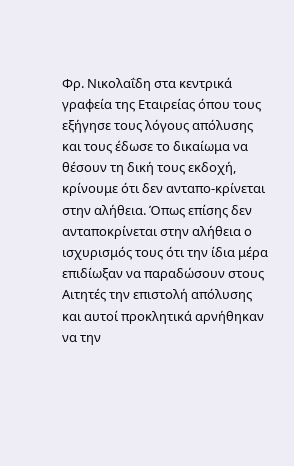Φρ. Νικολαΐδη στα κεντρικά γραφεία της Εταιρείας όπου τους εξήγησε τους λόγους απόλυσης και τους έδωσε το δικαίωμα να θέσουν τη δική τους εκδοχή, κρίνουμε ότι δεν ανταπο-κρίνεται στην αλήθεια. Όπως επίσης δεν ανταποκρίνεται στην αλήθεια ο ισχυρισμός τους ότι την ίδια μέρα επιδίωξαν να παραδώσουν στους Αιτητές την επιστολή απόλυσης και αυτοί προκλητικά αρνήθηκαν να την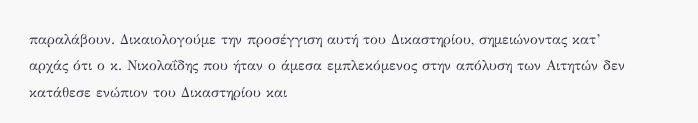παραλάβουν. Δικαιολογούμε την προσέγγιση αυτή του Δικαστηρίου, σημειώνοντας κατ’ αρχάς ότι ο κ. Νικολαΐδης που ήταν ο άμεσα εμπλεκόμενος στην απόλυση των Αιτητών δεν κατάθεσε ενώπιον του Δικαστηρίου και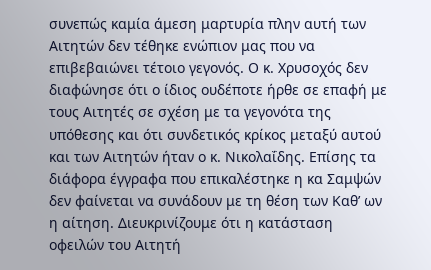συνεπώς καμία άμεση μαρτυρία πλην αυτή των Αιτητών δεν τέθηκε ενώπιον μας που να επιβεβαιώνει τέτοιο γεγονός. Ο κ. Χρυσοχός δεν διαφώνησε ότι ο ίδιος ουδέποτε ήρθε σε επαφή με τους Αιτητές σε σχέση με τα γεγονότα της υπόθεσης και ότι συνδετικός κρίκος μεταξύ αυτού και των Αιτητών ήταν ο κ. Νικολαΐδης. Επίσης τα διάφορα έγγραφα που επικαλέστηκε η κα Σαμψών δεν φαίνεται να συνάδουν με τη θέση των Καθ’ ων η αίτηση. Διευκρινίζουμε ότι η κατάσταση οφειλών του Αιτητή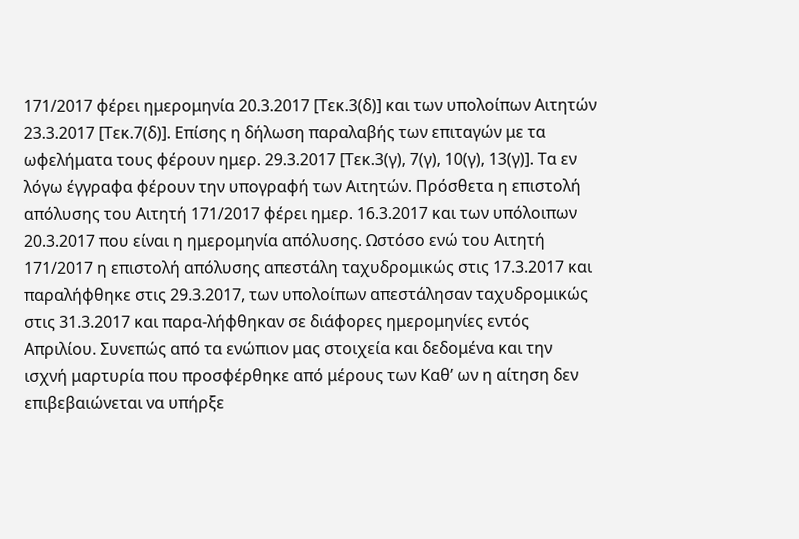171/2017 φέρει ημερομηνία 20.3.2017 [Τεκ.3(δ)] και των υπολοίπων Αιτητών 23.3.2017 [Τεκ.7(δ)]. Επίσης η δήλωση παραλαβής των επιταγών με τα ωφελήματα τους φέρουν ημερ. 29.3.2017 [Τεκ.3(γ), 7(γ), 10(γ), 13(γ)]. Τα εν λόγω έγγραφα φέρουν την υπογραφή των Αιτητών. Πρόσθετα η επιστολή απόλυσης του Αιτητή 171/2017 φέρει ημερ. 16.3.2017 και των υπόλοιπων 20.3.2017 που είναι η ημερομηνία απόλυσης. Ωστόσο ενώ του Αιτητή 171/2017 η επιστολή απόλυσης απεστάλη ταχυδρομικώς στις 17.3.2017 και παραλήφθηκε στις 29.3.2017, των υπολοίπων απεστάλησαν ταχυδρομικώς στις 31.3.2017 και παρα-λήφθηκαν σε διάφορες ημερομηνίες εντός Απριλίου. Συνεπώς από τα ενώπιον μας στοιχεία και δεδομένα και την ισχνή μαρτυρία που προσφέρθηκε από μέρους των Καθ’ ων η αίτηση δεν επιβεβαιώνεται να υπήρξε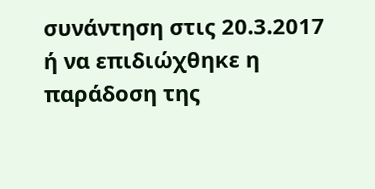συνάντηση στις 20.3.2017 ή να επιδιώχθηκε η παράδοση της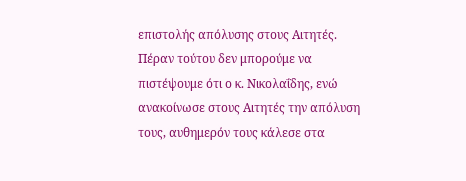επιστολής απόλυσης στους Αιτητές. Πέραν τούτου δεν μπορούμε να πιστέψουμε ότι ο κ. Νικολαΐδης, ενώ ανακοίνωσε στους Αιτητές την απόλυση τους, αυθημερόν τους κάλεσε στα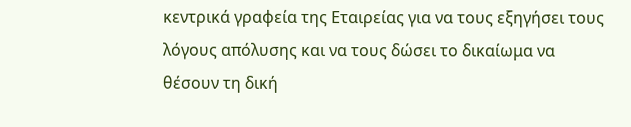κεντρικά γραφεία της Εταιρείας για να τους εξηγήσει τους λόγους απόλυσης και να τους δώσει το δικαίωμα να θέσουν τη δική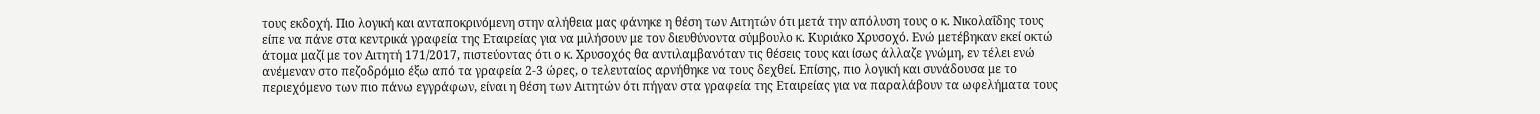τους εκδοχή. Πιο λογική και ανταποκρινόμενη στην αλήθεια μας φάνηκε η θέση των Αιτητών ότι μετά την απόλυση τους ο κ. Νικολαΐδης τους είπε να πάνε στα κεντρικά γραφεία της Εταιρείας για να μιλήσουν με τον διευθύνοντα σύμβουλο κ. Κυριάκο Χρυσοχό. Ενώ μετέβηκαν εκεί οκτώ άτομα μαζί με τον Αιτητή 171/2017, πιστεύοντας ότι ο κ. Χρυσοχός θα αντιλαμβανόταν τις θέσεις τους και ίσως άλλαζε γνώμη, εν τέλει ενώ ανέμεναν στο πεζοδρόμιο έξω από τα γραφεία 2-3 ώρες, ο τελευταίος αρνήθηκε να τους δεχθεί. Επίσης, πιο λογική και συνάδουσα με το περιεχόμενο των πιο πάνω εγγράφων, είναι η θέση των Αιτητών ότι πήγαν στα γραφεία της Εταιρείας για να παραλάβουν τα ωφελήματα τους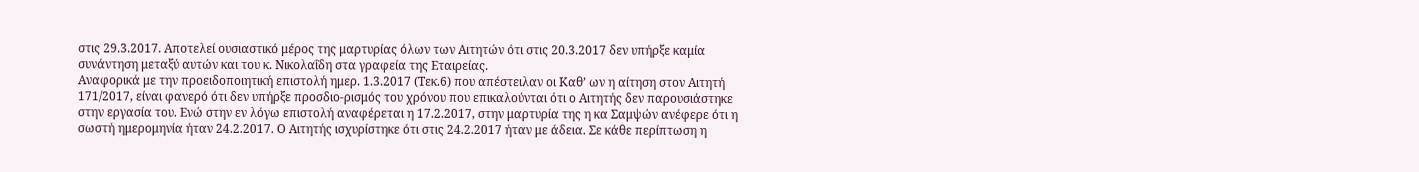στις 29.3.2017. Αποτελεί ουσιαστικό μέρος της μαρτυρίας όλων των Αιτητών ότι στις 20.3.2017 δεν υπήρξε καμία συνάντηση μεταξύ αυτών και του κ. Νικολαΐδη στα γραφεία της Εταιρείας.
Αναφορικά με την προειδοποιητική επιστολή ημερ. 1.3.2017 (Τεκ.6) που απέστειλαν οι Καθ’ ων η αίτηση στον Αιτητή 171/2017, είναι φανερό ότι δεν υπήρξε προσδιο-ρισμός του χρόνου που επικαλούνται ότι ο Αιτητής δεν παρουσιάστηκε στην εργασία του. Ενώ στην εν λόγω επιστολή αναφέρεται η 17.2.2017, στην μαρτυρία της η κα Σαμψών ανέφερε ότι η σωστή ημερομηνία ήταν 24.2.2017. Ο Αιτητής ισχυρίστηκε ότι στις 24.2.2017 ήταν με άδεια. Σε κάθε περίπτωση η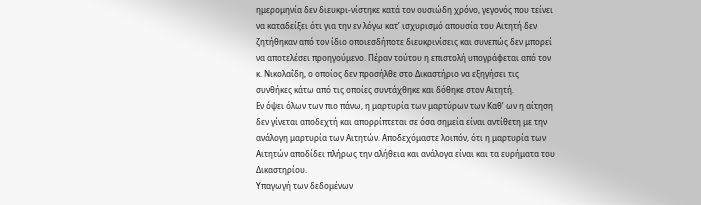ημερομηνία δεν διευκρι-νίστηκε κατά τον ουσιώδη χρόνο, γεγονός που τείνει να καταδείξει ότι για την εν λόγω κατ’ ισχυρισμό απουσία του Αιτητή δεν ζητήθηκαν από τον ίδιο οποιεσδήποτε διευκρινίσεις και συνεπώς δεν μπορεί να αποτελέσει προηγούμενο. Πέραν τούτου η επιστολή υπογράφεται από τον κ. Νικολαΐδη, ο οποίος δεν προσήλθε στο Δικαστήριο να εξηγήσει τις συνθήκες κάτω από τις οποίες συντάχθηκε και δόθηκε στον Αιτητή.
Εν όψει όλων των πιο πάνω, η μαρτυρία των μαρτύρων των Καθ’ ων η αίτηση δεν γίνεται αποδεχτή και απορρίπτεται σε όσα σημεία είναι αντίθετη με την ανάλογη μαρτυρία των Αιτητών. Αποδεχόμαστε λοιπόν, ότι η μαρτυρία των Αιτητών αποδίδει πλήρως την αλήθεια και ανάλογα είναι και τα ευρήματα του Δικαστηρίου.
Υπαγωγή των δεδομένων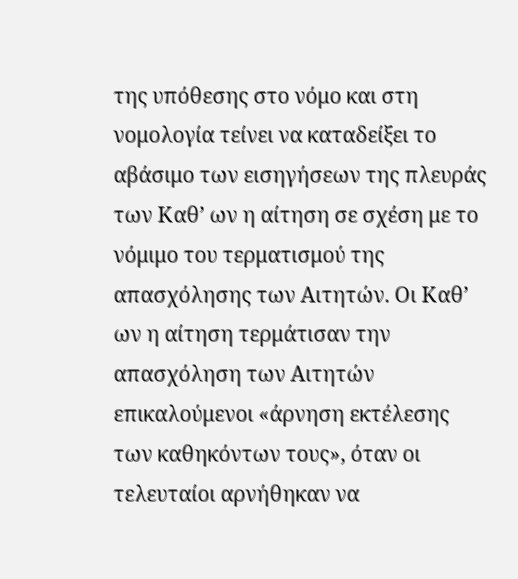της υπόθεσης στο νόμο και στη νομολογία τείνει να καταδείξει το αβάσιμο των εισηγήσεων της πλευράς των Καθ’ ων η αίτηση σε σχέση με το νόμιμο του τερματισμού της απασχόλησης των Αιτητών. Οι Καθ’ ων η αίτηση τερμάτισαν την απασχόληση των Αιτητών επικαλούμενοι «άρνηση εκτέλεσης των καθηκόντων τους», όταν οι τελευταίοι αρνήθηκαν να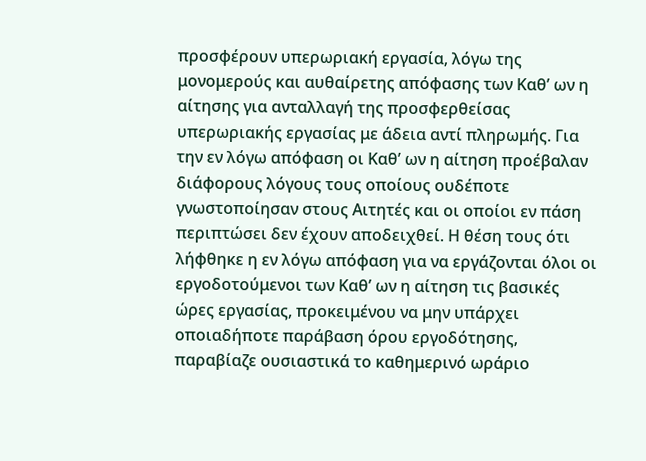προσφέρουν υπερωριακή εργασία, λόγω της μονομερούς και αυθαίρετης απόφασης των Καθ’ ων η αίτησης για ανταλλαγή της προσφερθείσας υπερωριακής εργασίας με άδεια αντί πληρωμής. Για την εν λόγω απόφαση οι Καθ’ ων η αίτηση προέβαλαν διάφορους λόγους τους οποίους ουδέποτε γνωστοποίησαν στους Αιτητές και οι οποίοι εν πάση περιπτώσει δεν έχουν αποδειχθεί. Η θέση τους ότι λήφθηκε η εν λόγω απόφαση για να εργάζονται όλοι οι εργοδοτούμενοι των Καθ’ ων η αίτηση τις βασικές ώρες εργασίας, προκειμένου να μην υπάρχει οποιαδήποτε παράβαση όρου εργοδότησης, παραβίαζε ουσιαστικά το καθημερινό ωράριο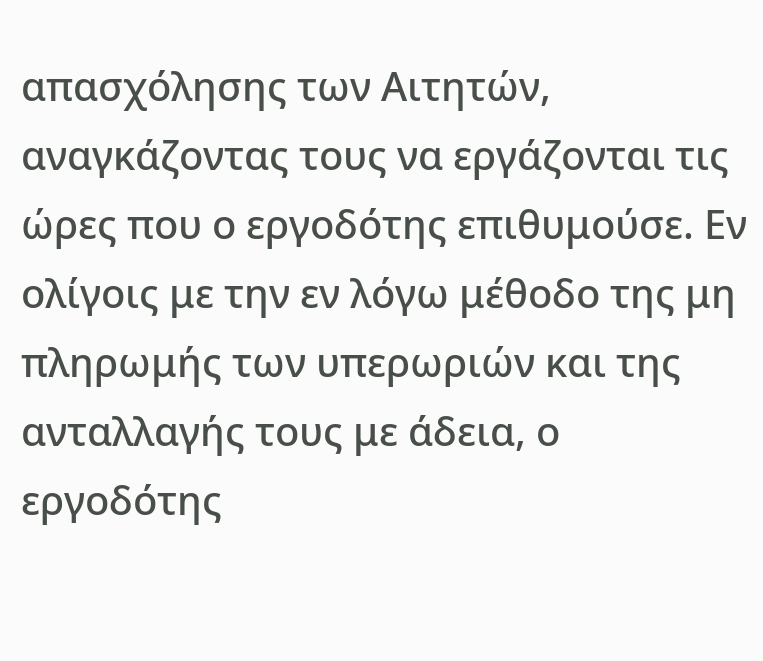απασχόλησης των Αιτητών, αναγκάζοντας τους να εργάζονται τις ώρες που ο εργοδότης επιθυμούσε. Εν ολίγοις με την εν λόγω μέθοδο της μη πληρωμής των υπερωριών και της ανταλλαγής τους με άδεια, ο εργοδότης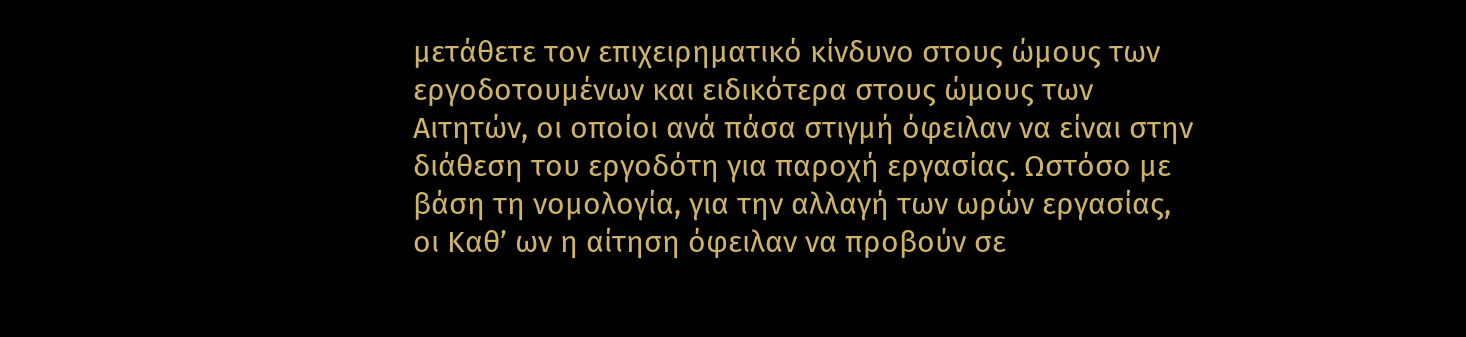μετάθετε τον επιχειρηματικό κίνδυνο στους ώμους των εργοδοτουμένων και ειδικότερα στους ώμους των Αιτητών, οι οποίοι ανά πάσα στιγμή όφειλαν να είναι στην διάθεση του εργοδότη για παροχή εργασίας. Ωστόσο με βάση τη νομολογία, για την αλλαγή των ωρών εργασίας, οι Καθ’ ων η αίτηση όφειλαν να προβούν σε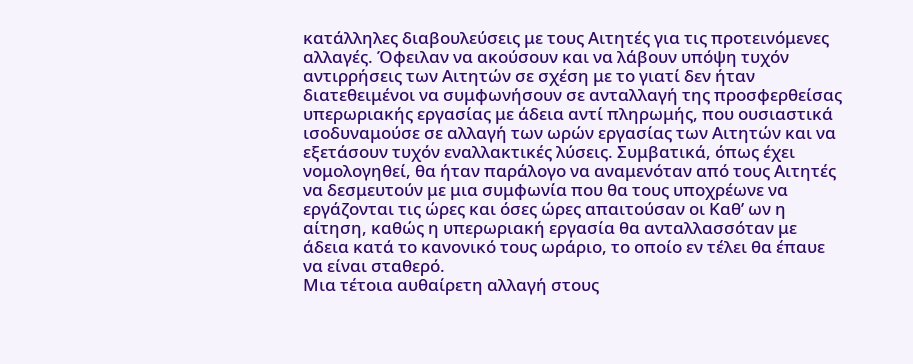κατάλληλες διαβουλεύσεις με τους Αιτητές για τις προτεινόμενες αλλαγές. Όφειλαν να ακούσουν και να λάβουν υπόψη τυχόν αντιρρήσεις των Αιτητών σε σχέση με το γιατί δεν ήταν διατεθειμένοι να συμφωνήσουν σε ανταλλαγή της προσφερθείσας υπερωριακής εργασίας με άδεια αντί πληρωμής, που ουσιαστικά ισοδυναμούσε σε αλλαγή των ωρών εργασίας των Αιτητών και να εξετάσουν τυχόν εναλλακτικές λύσεις. Συμβατικά, όπως έχει νομολογηθεί, θα ήταν παράλογο να αναμενόταν από τους Αιτητές να δεσμευτούν με μια συμφωνία που θα τους υποχρέωνε να εργάζονται τις ώρες και όσες ώρες απαιτούσαν οι Καθ’ ων η αίτηση, καθώς η υπερωριακή εργασία θα ανταλλασσόταν με άδεια κατά το κανονικό τους ωράριο, το οποίο εν τέλει θα έπαυε να είναι σταθερό.
Μια τέτοια αυθαίρετη αλλαγή στους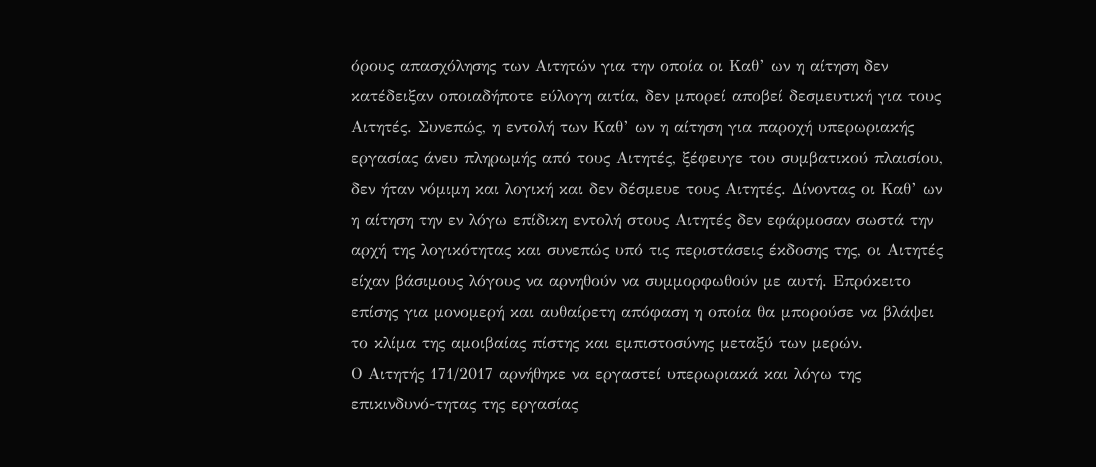όρους απασχόλησης των Αιτητών για την οποία οι Καθ’ ων η αίτηση δεν κατέδειξαν οποιαδήποτε εύλογη αιτία, δεν μπορεί αποβεί δεσμευτική για τους Αιτητές. Συνεπώς, η εντολή των Καθ’ ων η αίτηση για παροχή υπερωριακής εργασίας άνευ πληρωμής από τους Αιτητές, ξέφευγε του συμβατικού πλαισίου, δεν ήταν νόμιμη και λογική και δεν δέσμευε τους Αιτητές. Δίνοντας οι Καθ’ ων η αίτηση την εν λόγω επίδικη εντολή στους Αιτητές δεν εφάρμοσαν σωστά την αρχή της λογικότητας και συνεπώς υπό τις περιστάσεις έκδοσης της, οι Αιτητές είχαν βάσιμους λόγους να αρνηθούν να συμμορφωθούν με αυτή. Επρόκειτο επίσης για μονομερή και αυθαίρετη απόφαση η οποία θα μπορούσε να βλάψει το κλίμα της αμοιβαίας πίστης και εμπιστοσύνης μεταξύ των μερών.
Ο Αιτητής 171/2017 αρνήθηκε να εργαστεί υπερωριακά και λόγω της επικινδυνό-τητας της εργασίας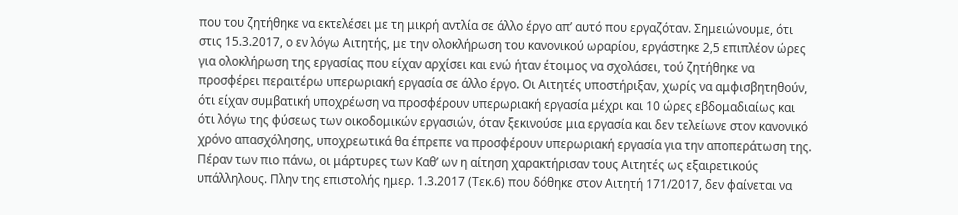που του ζητήθηκε να εκτελέσει με τη μικρή αντλία σε άλλο έργο απ’ αυτό που εργαζόταν. Σημειώνουμε, ότι στις 15.3.2017, ο εν λόγω Αιτητής, με την ολοκλήρωση του κανονικού ωραρίου, εργάστηκε 2,5 επιπλέον ώρες για ολοκλήρωση της εργασίας που είχαν αρχίσει και ενώ ήταν έτοιμος να σχολάσει, τού ζητήθηκε να προσφέρει περαιτέρω υπερωριακή εργασία σε άλλο έργο. Οι Αιτητές υποστήριξαν, χωρίς να αμφισβητηθούν, ότι είχαν συμβατική υποχρέωση να προσφέρουν υπερωριακή εργασία μέχρι και 10 ώρες εβδομαδιαίως και ότι λόγω της φύσεως των οικοδομικών εργασιών, όταν ξεκινούσε μια εργασία και δεν τελείωνε στον κανονικό χρόνο απασχόλησης, υποχρεωτικά θα έπρεπε να προσφέρουν υπερωριακή εργασία για την αποπεράτωση της.
Πέραν των πιο πάνω, οι μάρτυρες των Καθ’ ων η αίτηση χαρακτήρισαν τους Αιτητές ως εξαιρετικούς υπάλληλους. Πλην της επιστολής ημερ. 1.3.2017 (Τεκ.6) που δόθηκε στον Αιτητή 171/2017, δεν φαίνεται να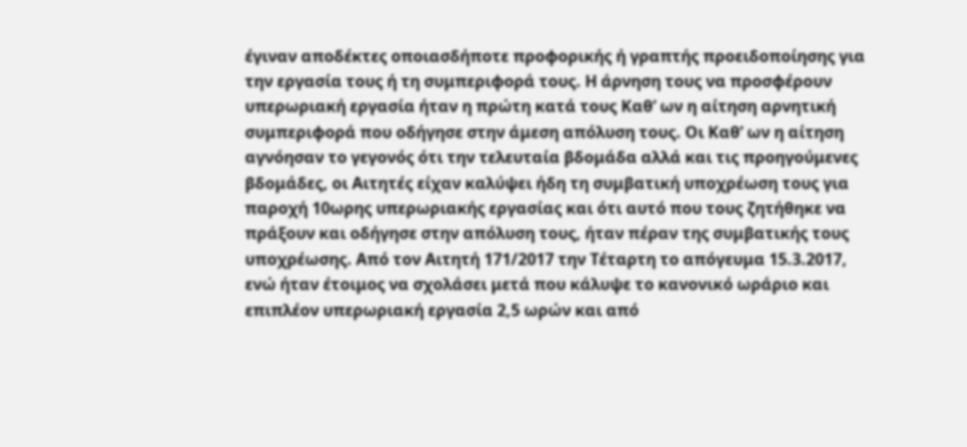έγιναν αποδέκτες οποιασδήποτε προφορικής ή γραπτής προειδοποίησης για την εργασία τους ή τη συμπεριφορά τους. Η άρνηση τους να προσφέρουν υπερωριακή εργασία ήταν η πρώτη κατά τους Καθ’ ων η αίτηση αρνητική συμπεριφορά που οδήγησε στην άμεση απόλυση τους. Οι Καθ’ ων η αίτηση αγνόησαν το γεγονός ότι την τελευταία βδομάδα αλλά και τις προηγούμενες βδομάδες, οι Αιτητές είχαν καλύψει ήδη τη συμβατική υποχρέωση τους για παροχή 10ωρης υπερωριακής εργασίας και ότι αυτό που τους ζητήθηκε να πράξουν και οδήγησε στην απόλυση τους, ήταν πέραν της συμβατικής τους υποχρέωσης. Από τον Αιτητή 171/2017 την Τέταρτη το απόγευμα 15.3.2017, ενώ ήταν έτοιμος να σχολάσει μετά που κάλυψε το κανονικό ωράριο και επιπλέον υπερωριακή εργασία 2,5 ωρών και από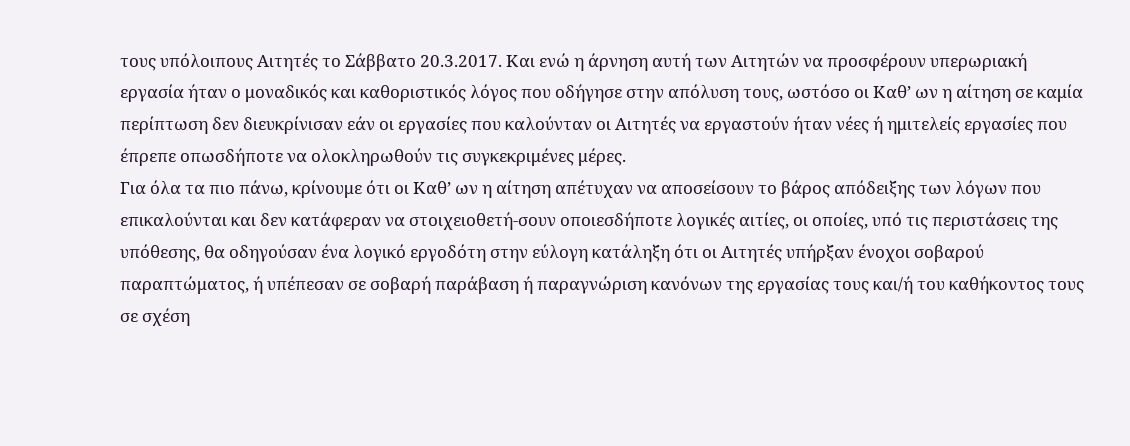τους υπόλοιπους Αιτητές το Σάββατο 20.3.2017. Και ενώ η άρνηση αυτή των Αιτητών να προσφέρουν υπερωριακή εργασία ήταν ο μοναδικός και καθοριστικός λόγος που οδήγησε στην απόλυση τους, ωστόσο οι Καθ’ ων η αίτηση σε καμία περίπτωση δεν διευκρίνισαν εάν οι εργασίες που καλούνταν οι Αιτητές να εργαστούν ήταν νέες ή ημιτελείς εργασίες που έπρεπε οπωσδήποτε να ολοκληρωθούν τις συγκεκριμένες μέρες.
Για όλα τα πιο πάνω, κρίνουμε ότι οι Καθ’ ων η αίτηση απέτυχαν να αποσείσουν το βάρος απόδειξης των λόγων που επικαλούνται και δεν κατάφεραν να στοιχειοθετή-σουν οποιεσδήποτε λογικές αιτίες, οι οποίες, υπό τις περιστάσεις της υπόθεσης, θα οδηγούσαν ένα λογικό εργοδότη στην εύλογη κατάληξη ότι οι Αιτητές υπήρξαν ένοχοι σοβαρού παραπτώματος, ή υπέπεσαν σε σοβαρή παράβαση ή παραγνώριση κανόνων της εργασίας τους και/ή του καθήκοντος τους σε σχέση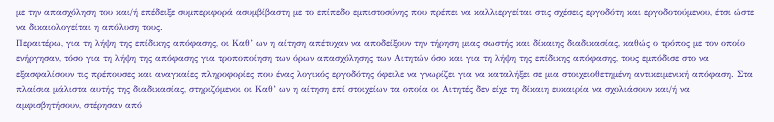με την απασχόληση του και/ή επέδειξε συμπεριφορά ασυμβίβαστη με το επίπεδο εμπιστοσύνης που πρέπει να καλλιεργείται στις σχέσεις εργοδότη και εργοδοτούμενου, έτσι ώστε να δικαιολογείται η απόλυση τους.
Περαιτέρω, για τη λήψη της επίδικης απόφασης, οι Καθ’ ων η αίτηση απέτυχαν να αποδείξουν την τήρηση μιας σωστής και δίκαιης διαδικασίας, καθώς ο τρόπος με τον οποίο ενήργησαν, τόσο για τη λήψη της απόφασης για τροποποίηση των όρων απασχόλησης των Αιτητών όσο και για τη λήψη της επίδικης απόφασης, τους εμπόδισε στο να εξασφαλίσουν τις πρέπουσες και αναγκαίες πληροφορίες που ένας λογικός εργοδότης όφειλε να γνωρίζει για να καταλήξει σε μια στοιχειοθετημένη αντικειμενική απόφαση. Στα πλαίσια μάλιστα αυτής της διαδικασίας, στηριζόμενοι οι Καθ’ ων η αίτηση επί στοιχείων τα οποία οι Αιτητές δεν είχε τη δίκαιη ευκαιρία να σχολιάσουν και/ή να αμφισβητήσουν, στέρησαν από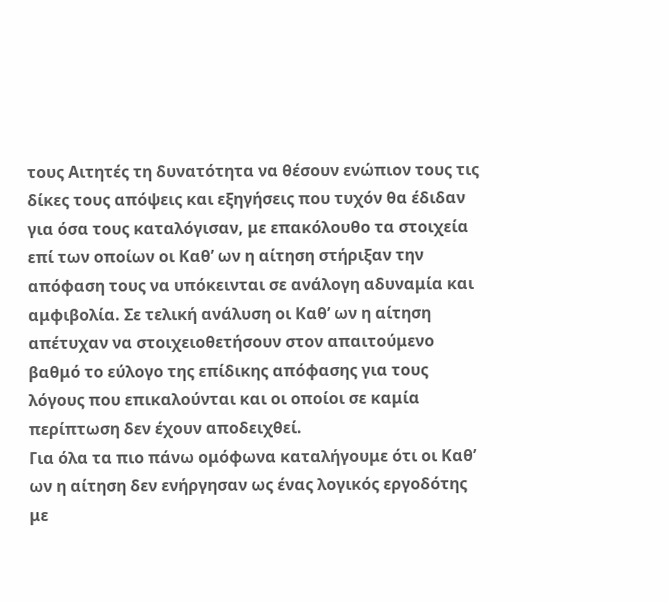τους Αιτητές τη δυνατότητα να θέσουν ενώπιον τους τις δίκες τους απόψεις και εξηγήσεις που τυχόν θα έδιδαν για όσα τους καταλόγισαν, με επακόλουθο τα στοιχεία επί των οποίων οι Καθ’ ων η αίτηση στήριξαν την απόφαση τους να υπόκεινται σε ανάλογη αδυναμία και αμφιβολία. Σε τελική ανάλυση οι Καθ’ ων η αίτηση απέτυχαν να στοιχειοθετήσουν στον απαιτούμενο βαθμό το εύλογο της επίδικης απόφασης για τους λόγους που επικαλούνται και οι οποίοι σε καμία περίπτωση δεν έχουν αποδειχθεί.
Για όλα τα πιο πάνω ομόφωνα καταλήγουμε ότι οι Καθ’ ων η αίτηση δεν ενήργησαν ως ένας λογικός εργοδότης με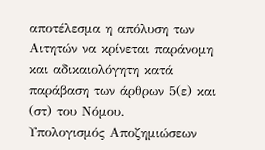αποτέλεσμα η απόλυση των Αιτητών να κρίνεται παράνομη και αδικαιολόγητη κατά παράβαση των άρθρων 5(ε) και (στ) του Νόμου.
Υπολογισμός Αποζημιώσεων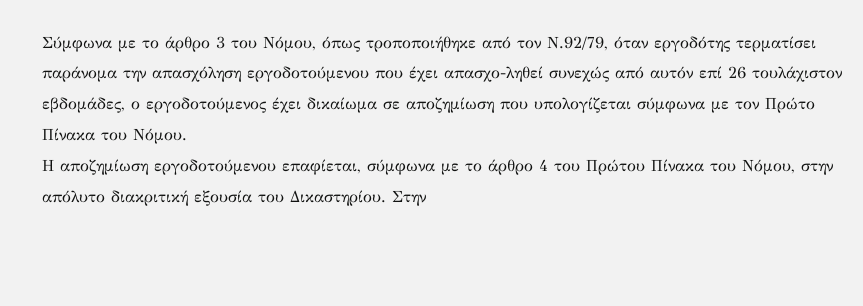Σύμφωνα με το άρθρο 3 του Νόμου, όπως τροποποιήθηκε από τον Ν.92/79, όταν εργοδότης τερματίσει παράνομα την απασχόληση εργοδοτούμενου που έχει απασχο-ληθεί συνεχώς από αυτόν επί 26 τουλάχιστον εβδομάδες, ο εργοδοτούμενος έχει δικαίωμα σε αποζημίωση που υπολογίζεται σύμφωνα με τον Πρώτο Πίνακα του Νόμου.
Η αποζημίωση εργοδοτούμενου επαφίεται, σύμφωνα με το άρθρο 4 του Πρώτου Πίνακα του Νόμου, στην απόλυτο διακριτική εξουσία του Δικαστηρίου. Στην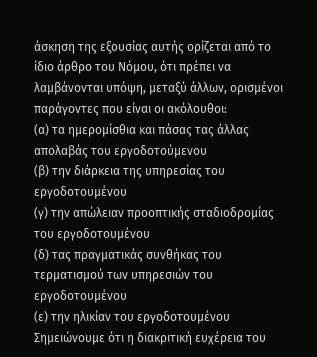άσκηση της εξουσίας αυτής ορίζεται από το ίδιο άρθρο του Νόμου, ότι πρέπει να λαμβάνονται υπόψη, μεταξύ άλλων, ορισμένοι παράγοντες που είναι οι ακόλουθοι:
(α) τα ημερομίσθια και πάσας τας άλλας απολαβάς του εργοδοτούμενου
(β) την διάρκεια της υπηρεσίας του εργοδοτουμένου
(γ) την απώλειαν προοπτικής σταδιοδρομίας του εργοδοτουμένου
(δ) τας πραγματικάς συνθήκας του τερματισμού των υπηρεσιών του εργοδοτουμένου
(ε) την ηλικίαν του εργοδοτουμένου
Σημειώνουμε ότι η διακριτική ευχέρεια του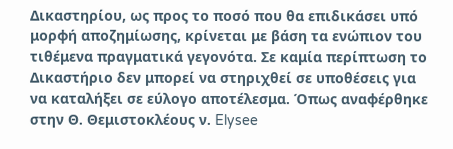Δικαστηρίου, ως προς το ποσό που θα επιδικάσει υπό μορφή αποζημίωσης, κρίνεται με βάση τα ενώπιον του τιθέμενα πραγματικά γεγονότα. Σε καμία περίπτωση το Δικαστήριο δεν μπορεί να στηριχθεί σε υποθέσεις για να καταλήξει σε εύλογο αποτέλεσμα. Όπως αναφέρθηκε στην Θ. Θεμιστοκλέους ν. Elysee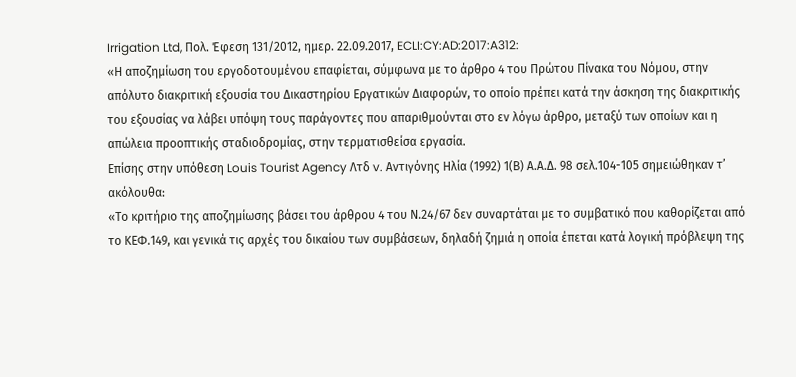Irrigation Ltd, Πολ. Έφεση 131/2012, ημερ. 22.09.2017, ECLI:CY:AD:2017:A312:
«Η αποζημίωση του εργοδοτουμένου επαφίεται, σύμφωνα με το άρθρο 4 του Πρώτου Πίνακα του Νόμου, στην απόλυτο διακριτική εξουσία του Δικαστηρίου Εργατικών Διαφορών, το οποίο πρέπει κατά την άσκηση της διακριτικής του εξουσίας να λάβει υπόψη τους παράγοντες που απαριθμούνται στο εν λόγω άρθρο, μεταξύ των οποίων και η απώλεια προοπτικής σταδιοδρομίας, στην τερματισθείσα εργασία.
Επίσης στην υπόθεση Louis Tourist Agency Λτδ v. Αντιγόνης Ηλία (1992) 1(Β) Α.Α.Δ. 98 σελ.104-105 σημειώθηκαν τ’ ακόλουθα:
«Το κριτήριο της αποζημίωσης βάσει του άρθρου 4 του Ν.24/67 δεν συναρτάται με το συμβατικό που καθορίζεται από το ΚΕΦ.149, και γενικά τις αρχές του δικαίου των συμβάσεων, δηλαδή ζημιά η οποία έπεται κατά λογική πρόβλεψη της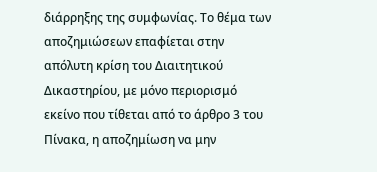διάρρηξης της συμφωνίας. Το θέμα των αποζημιώσεων επαφίεται στην απόλυτη κρίση του Διαιτητικού Δικαστηρίου, με μόνο περιορισμό εκείνο που τίθεται από το άρθρο 3 του Πίνακα, η αποζημίωση να μην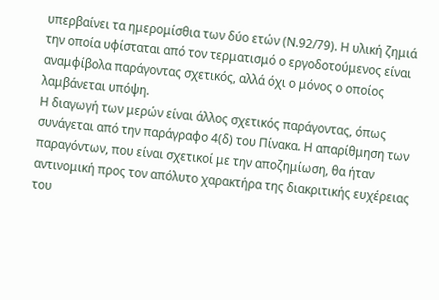υπερβαίνει τα ημερομίσθια των δύο ετών (Ν.92/79). Η υλική ζημιά την οποία υφίσταται από τον τερματισμό ο εργοδοτούμενος είναι αναμφίβολα παράγοντας σχετικός, αλλά όχι ο μόνος ο οποίος λαμβάνεται υπόψη.
Η διαγωγή των μερών είναι άλλος σχετικός παράγοντας, όπως συνάγεται από την παράγραφο 4(δ) του Πίνακα. Η απαρίθμηση των παραγόντων, που είναι σχετικοί με την αποζημίωση, θα ήταν αντινομική προς τον απόλυτο χαρακτήρα της διακριτικής ευχέρειας του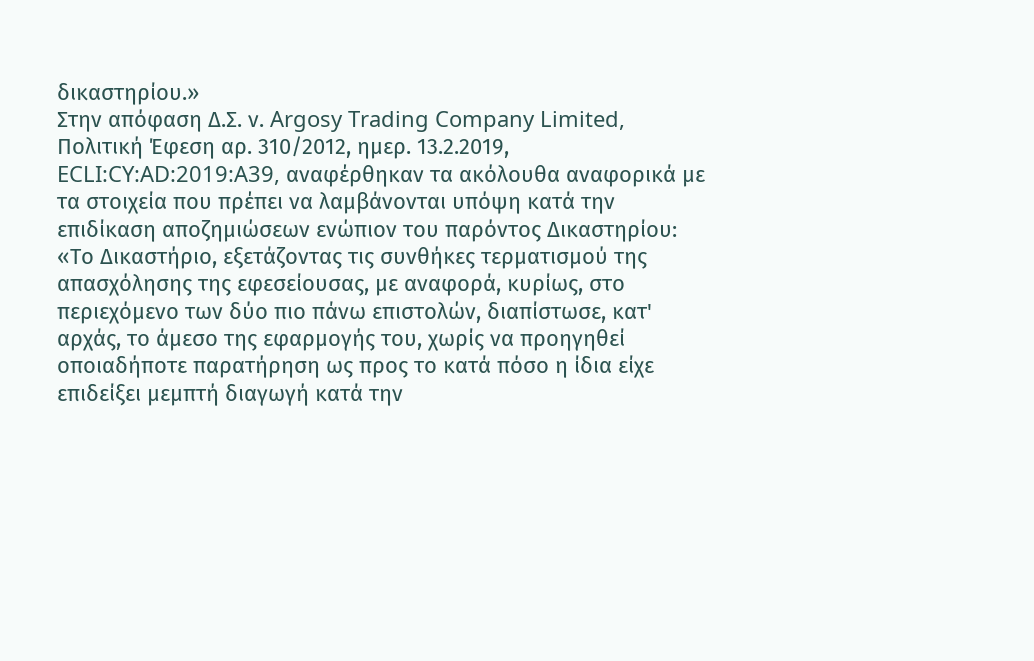δικαστηρίου.»
Στην απόφαση Δ.Σ. ν. Argosy Trading Company Limited, Πολιτική Έφεση αρ. 310/2012, ημερ. 13.2.2019, ECLI:CY:AD:2019:A39, αναφέρθηκαν τα ακόλουθα αναφορικά με τα στοιχεία που πρέπει να λαμβάνονται υπόψη κατά την επιδίκαση αποζημιώσεων ενώπιον του παρόντος Δικαστηρίου:
«Το Δικαστήριο, εξετάζοντας τις συνθήκες τερματισμού της απασχόλησης της εφεσείουσας, με αναφορά, κυρίως, στο περιεχόμενο των δύο πιο πάνω επιστολών, διαπίστωσε, κατ' αρχάς, το άμεσο της εφαρμογής του, χωρίς να προηγηθεί οποιαδήποτε παρατήρηση ως προς το κατά πόσο η ίδια είχε επιδείξει μεμπτή διαγωγή κατά την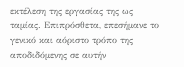εκτέλεση της εργασίας της ως ταμίας. Επιπρόσθετα, επεσήμανε το γενικό και αόριστο τρόπο της αποδιδόμενης σε αυτήν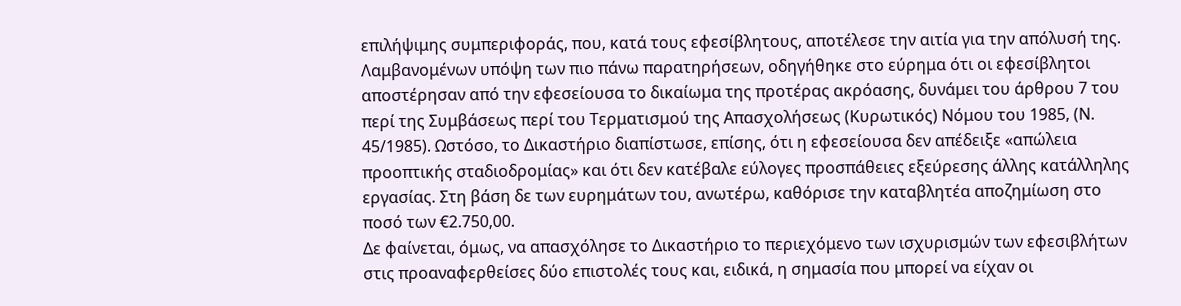επιλήψιμης συμπεριφοράς, που, κατά τους εφεσίβλητους, αποτέλεσε την αιτία για την απόλυσή της. Λαμβανομένων υπόψη των πιο πάνω παρατηρήσεων, οδηγήθηκε στο εύρημα ότι οι εφεσίβλητοι αποστέρησαν από την εφεσείουσα το δικαίωμα της προτέρας ακρόασης, δυνάμει του άρθρου 7 του περί της Συμβάσεως περί του Τερματισμού της Απασχολήσεως (Κυρωτικός) Νόμου του 1985, (Ν. 45/1985). Ωστόσο, το Δικαστήριο διαπίστωσε, επίσης, ότι η εφεσείουσα δεν απέδειξε «απώλεια προοπτικής σταδιοδρομίας» και ότι δεν κατέβαλε εύλογες προσπάθειες εξεύρεσης άλλης κατάλληλης εργασίας. Στη βάση δε των ευρημάτων του, ανωτέρω, καθόρισε την καταβλητέα αποζημίωση στο ποσό των €2.750,00.
Δε φαίνεται, όμως, να απασχόλησε το Δικαστήριο το περιεχόμενο των ισχυρισμών των εφεσιβλήτων στις προαναφερθείσες δύο επιστολές τους και, ειδικά, η σημασία που μπορεί να είχαν οι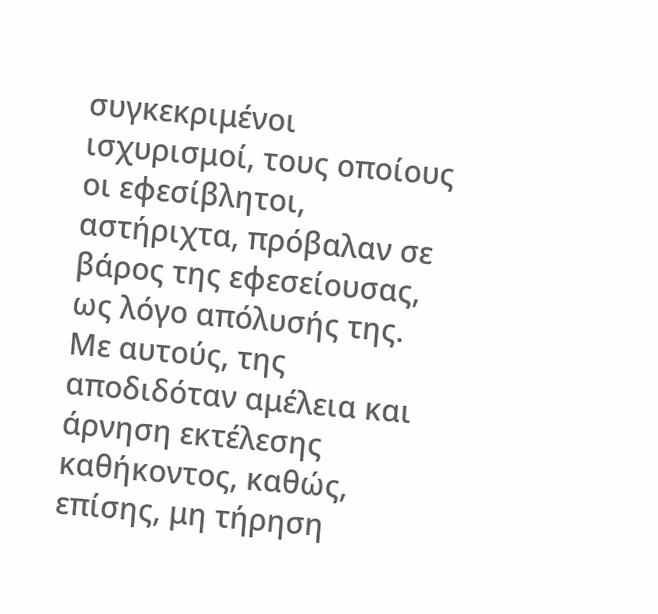συγκεκριμένοι ισχυρισμοί, τους οποίους οι εφεσίβλητοι, αστήριχτα, πρόβαλαν σε βάρος της εφεσείουσας, ως λόγο απόλυσής της. Με αυτούς, της αποδιδόταν αμέλεια και άρνηση εκτέλεσης καθήκοντος, καθώς, επίσης, μη τήρηση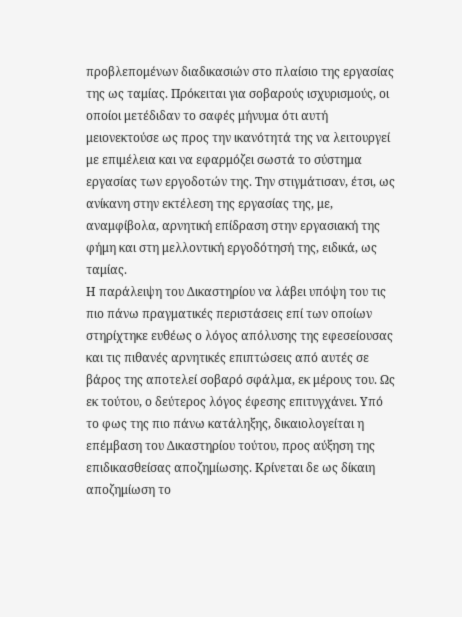προβλεπομένων διαδικασιών στο πλαίσιο της εργασίας της ως ταμίας. Πρόκειται για σοβαρούς ισχυρισμούς, οι οποίοι μετέδιδαν το σαφές μήνυμα ότι αυτή μειονεκτούσε ως προς την ικανότητά της να λειτουργεί με επιμέλεια και να εφαρμόζει σωστά το σύστημα εργασίας των εργοδοτών της. Την στιγμάτισαν, έτσι, ως ανίκανη στην εκτέλεση της εργασίας της, με, αναμφίβολα, αρνητική επίδραση στην εργασιακή της φήμη και στη μελλοντική εργοδότησή της, ειδικά, ως ταμίας.
Η παράλειψη του Δικαστηρίου να λάβει υπόψη του τις πιο πάνω πραγματικές περιστάσεις επί των οποίων στηρίχτηκε ευθέως ο λόγος απόλυσης της εφεσείουσας και τις πιθανές αρνητικές επιπτώσεις από αυτές σε βάρος της αποτελεί σοβαρό σφάλμα, εκ μέρους του. Ως εκ τούτου, ο δεύτερος λόγος έφεσης επιτυγχάνει. Υπό το φως της πιο πάνω κατάληξης, δικαιολογείται η επέμβαση του Δικαστηρίου τούτου, προς αύξηση της επιδικασθείσας αποζημίωσης. Κρίνεται δε ως δίκαιη αποζημίωση το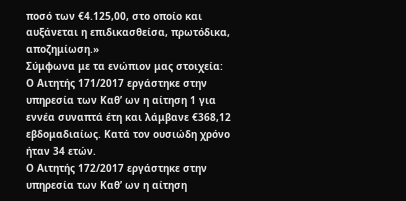ποσό των €4.125,00, στο οποίο και αυξάνεται η επιδικασθείσα, πρωτόδικα, αποζημίωση.»
Σύμφωνα με τα ενώπιον μας στοιχεία:
Ο Αιτητής 171/2017 εργάστηκε στην υπηρεσία των Καθ’ ων η αίτηση 1 για εννέα συναπτά έτη και λάμβανε €368,12 εβδομαδιαίως. Κατά τον ουσιώδη χρόνο ήταν 34 ετών.
Ο Αιτητής 172/2017 εργάστηκε στην υπηρεσία των Καθ’ ων η αίτηση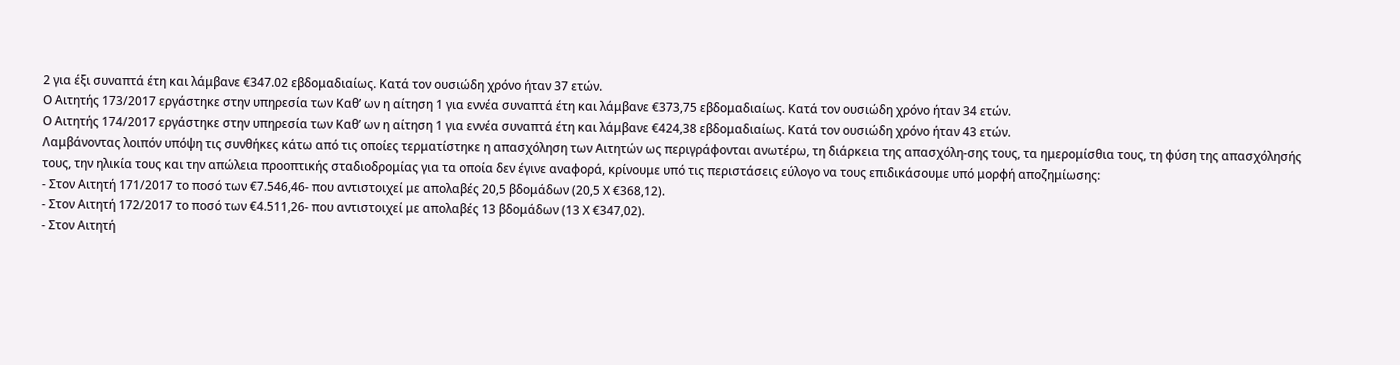2 για έξι συναπτά έτη και λάμβανε €347.02 εβδομαδιαίως. Κατά τον ουσιώδη χρόνο ήταν 37 ετών.
Ο Αιτητής 173/2017 εργάστηκε στην υπηρεσία των Καθ’ ων η αίτηση 1 για εννέα συναπτά έτη και λάμβανε €373,75 εβδομαδιαίως. Κατά τον ουσιώδη χρόνο ήταν 34 ετών.
Ο Αιτητής 174/2017 εργάστηκε στην υπηρεσία των Καθ’ ων η αίτηση 1 για εννέα συναπτά έτη και λάμβανε €424,38 εβδομαδιαίως. Κατά τον ουσιώδη χρόνο ήταν 43 ετών.
Λαμβάνοντας λοιπόν υπόψη τις συνθήκες κάτω από τις οποίες τερματίστηκε η απασχόληση των Αιτητών ως περιγράφονται ανωτέρω, τη διάρκεια της απασχόλη-σης τους, τα ημερομίσθια τους, τη φύση της απασχόλησής τους, την ηλικία τους και την απώλεια προοπτικής σταδιοδρομίας για τα οποία δεν έγινε αναφορά, κρίνουμε υπό τις περιστάσεις εύλογο να τους επιδικάσουμε υπό μορφή αποζημίωσης:
- Στον Αιτητή 171/2017 το ποσό των €7.546,46- που αντιστοιχεί με απολαβές 20,5 βδομάδων (20,5 Χ €368,12).
- Στον Αιτητή 172/2017 το ποσό των €4.511,26- που αντιστοιχεί με απολαβές 13 βδομάδων (13 Χ €347,02).
- Στον Αιτητή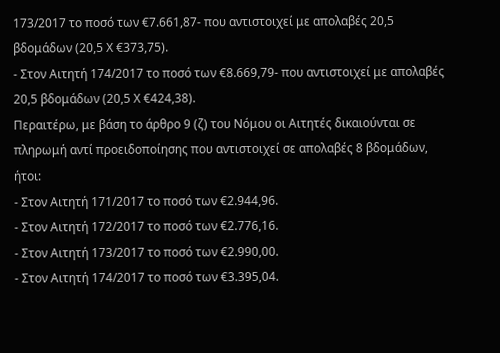173/2017 το ποσό των €7.661,87- που αντιστοιχεί με απολαβές 20,5 βδομάδων (20,5 Χ €373,75).
- Στον Αιτητή 174/2017 το ποσό των €8.669,79- που αντιστοιχεί με απολαβές 20,5 βδομάδων (20,5 Χ €424,38).
Περαιτέρω, με βάση το άρθρο 9 (ζ) του Νόμου οι Αιτητές δικαιούνται σε πληρωμή αντί προειδοποίησης που αντιστοιχεί σε απολαβές 8 βδομάδων, ήτοι:
- Στον Αιτητή 171/2017 το ποσό των €2.944,96.
- Στον Αιτητή 172/2017 το ποσό των €2.776,16.
- Στον Αιτητή 173/2017 το ποσό των €2.990,00.
- Στον Αιτητή 174/2017 το ποσό των €3.395,04.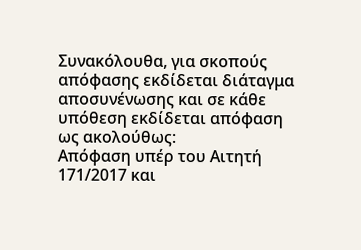Συνακόλουθα, για σκοπούς απόφασης εκδίδεται διάταγμα αποσυνένωσης και σε κάθε υπόθεση εκδίδεται απόφαση ως ακολούθως:
Απόφαση υπέρ του Αιτητή 171/2017 και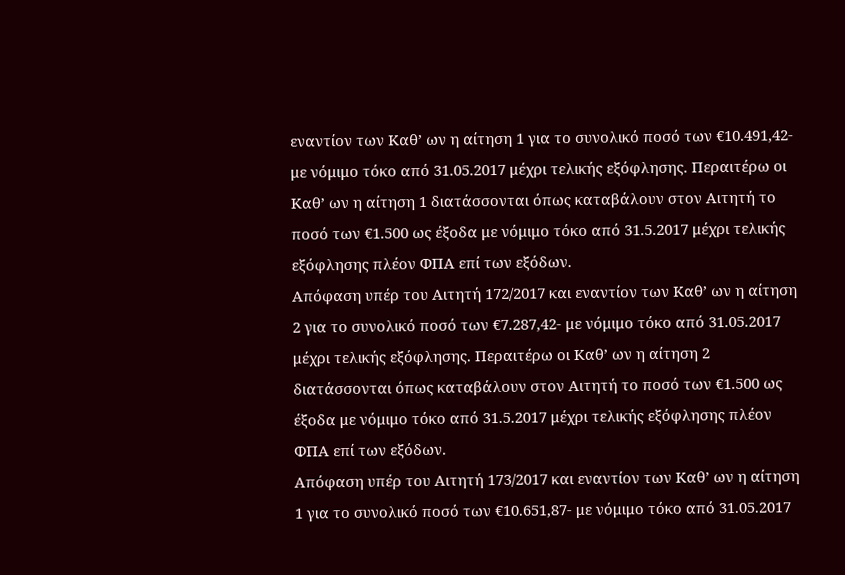εναντίον των Καθ’ ων η αίτηση 1 για το συνολικό ποσό των €10.491,42- με νόμιμο τόκο από 31.05.2017 μέχρι τελικής εξόφλησης. Περαιτέρω οι Καθ’ ων η αίτηση 1 διατάσσονται όπως καταβάλουν στον Αιτητή το ποσό των €1.500 ως έξοδα με νόμιμο τόκο από 31.5.2017 μέχρι τελικής εξόφλησης πλέον ΦΠΑ επί των εξόδων.
Απόφαση υπέρ του Αιτητή 172/2017 και εναντίον των Καθ’ ων η αίτηση 2 για το συνολικό ποσό των €7.287,42- με νόμιμο τόκο από 31.05.2017 μέχρι τελικής εξόφλησης. Περαιτέρω οι Καθ’ ων η αίτηση 2 διατάσσονται όπως καταβάλουν στον Αιτητή το ποσό των €1.500 ως έξοδα με νόμιμο τόκο από 31.5.2017 μέχρι τελικής εξόφλησης πλέον ΦΠΑ επί των εξόδων.
Απόφαση υπέρ του Αιτητή 173/2017 και εναντίον των Καθ’ ων η αίτηση 1 για το συνολικό ποσό των €10.651,87- με νόμιμο τόκο από 31.05.2017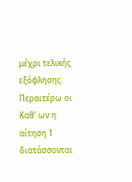μέχρι τελικής εξόφλησης. Περαιτέρω οι Καθ’ ων η αίτηση 1 διατάσσονται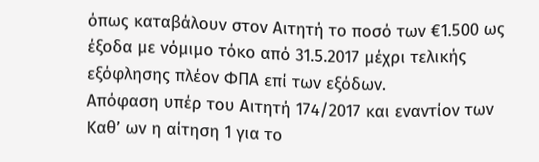όπως καταβάλουν στον Αιτητή το ποσό των €1.500 ως έξοδα με νόμιμο τόκο από 31.5.2017 μέχρι τελικής εξόφλησης πλέον ΦΠΑ επί των εξόδων.
Απόφαση υπέρ του Αιτητή 174/2017 και εναντίον των Καθ’ ων η αίτηση 1 για το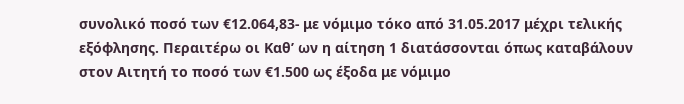συνολικό ποσό των €12.064,83- με νόμιμο τόκο από 31.05.2017 μέχρι τελικής εξόφλησης. Περαιτέρω οι Καθ’ ων η αίτηση 1 διατάσσονται όπως καταβάλουν στον Αιτητή το ποσό των €1.500 ως έξοδα με νόμιμο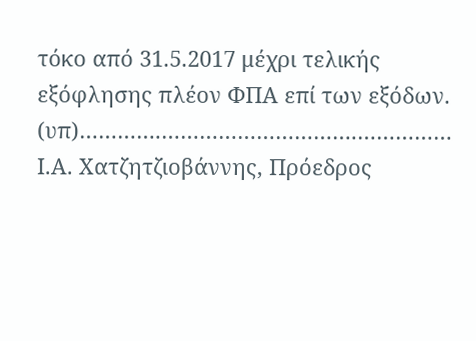τόκο από 31.5.2017 μέχρι τελικής εξόφλησης πλέον ΦΠΑ επί των εξόδων.
(υπ)………….………………………….……………
Ι.Α. Χατζητζιοβάννης, Πρόεδρος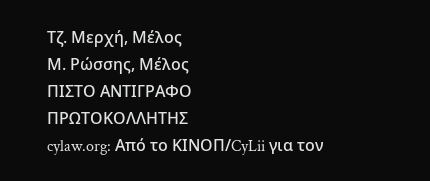Τζ. Μερχή, Μέλος
Μ. Ρώσσης, Μέλος
ΠΙΣΤΟ ΑΝΤΙΓΡΑΦΟ
ΠΡΩΤΟΚΟΛΛΗΤΗΣ
cylaw.org: Από το ΚΙΝOΠ/CyLii για τον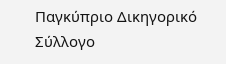Παγκύπριο Δικηγορικό Σύλλογο